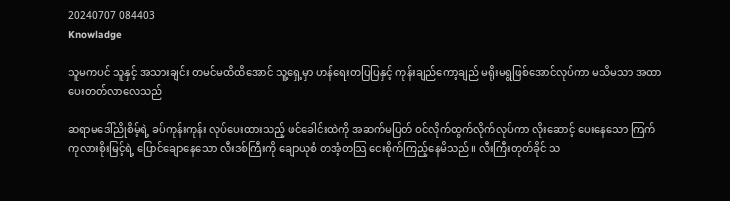20240707 084403
Knowladge

သူမကပင် သူနှင့် အသားချင်း တမင်မထိထိအောင် သူ့ရှေ့မှာ ဟန်ရေးတပြပြနှင့် ကုန်းချည်ကော့ချည် မရိုးမရွဖြစ်အောင်လုပ်ကာ မသိမသာ အထာပေးတတ်လာလေသည်

ဆရာမဒေါ်ညိုစိမ့်ရဲ့ ခပ်ကုန်းကုန်း လုပ်ပေးထားသည့် ဖင်ခေါင်းထဲကို အဆက်မပြတ် ဝင်လိုက်ထွက်လိုက်လုပ်ကာ လိုးဆောင့် ပေးနေသော ကြက်ကုလားစိုးမြင့်ရဲ့ ပြောင်ချောနေသော လီးဒစ်ကြီးကို ချောယုစံ တအံ့တသြ ငေးစိုက်ကြည့်နေမိသည်။ လီးကြီးတုတ်ခိုင် သ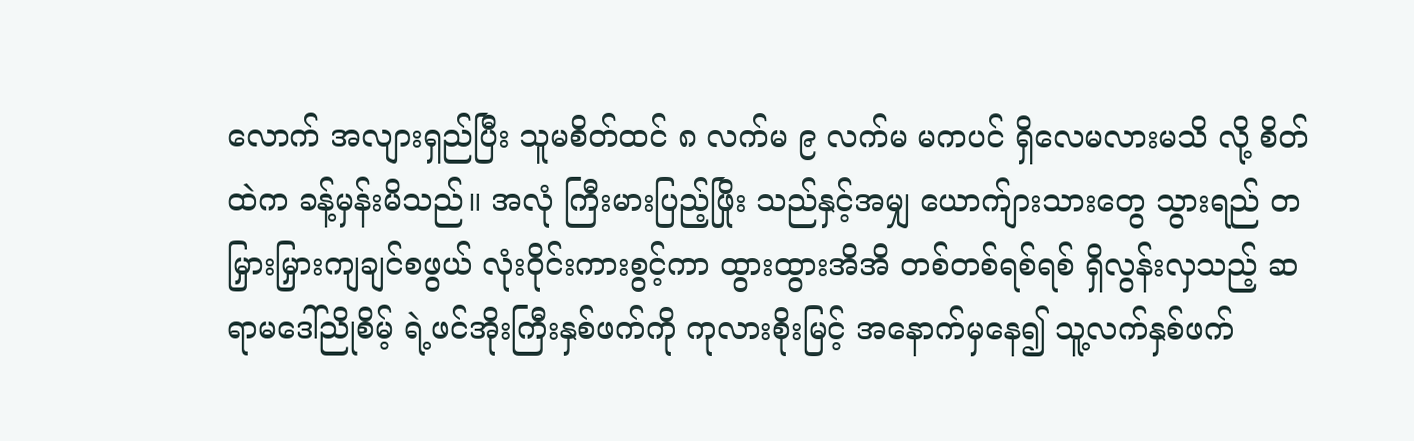လောက် အလျားရှည်ပြီး သူမစိတ်ထင် ၈ လက်မ ၉ လက်မ မကပင် ရှိလေမလားမသိ လို့ စိတ်ထဲက ခန့်မှန်းမိသည်။ အလုံ ကြီးမားပြည့်ဖြိုး သည်နှင့်အမျှ ယောက်ျားသားတွေ သွားရည် တမြှားမြှားကျချင်စဖွယ် လုံးဝိုင်းကားစွင့်ကာ ထွားထွားအိအိ တစ်တစ်ရစ်ရစ် ရှိလွန်းလှသည့် ဆရာမဒေါ်ညိုစိမ့် ရဲ့ဖင်အိုးကြီးနှစ်ဖက်ကို ကုလားစိုးမြင့် အနောက်မှနေ၍ သူ့လက်နှစ်ဖက်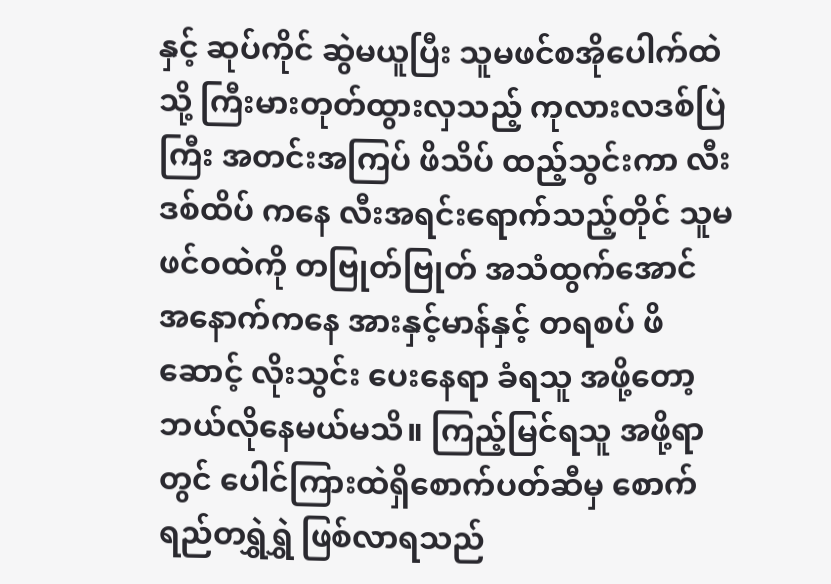နှင့် ဆုပ်ကိုင် ဆွဲမယူပြီး သူမဖင်စအိုပေါက်ထဲသို့ ကြီးမားတုတ်ထွားလှသည့် ကုလားလဒစ်ပြဲကြီး အတင်းအကြပ် ဖိသိပ် ထည့်သွင်းကာ လီးဒစ်ထိပ် ကနေ လီးအရင်းရောက်သည့်တိုင် သူမဖင်ဝထဲကို တဗြုတ်ဗြုတ် အသံထွက်အောင် အနောက်ကနေ အားနှင့်မာန်နှင့် တရစပ် ဖိဆောင့် လိုးသွင်း ပေးနေရာ ခံရသူ အဖို့တော့ ဘယ်လိုနေမယ်မသိ။ ကြည့်မြင်ရသူ အဖို့ရာတွင် ပေါင်ကြားထဲရှိစောက်ပတ်ဆီမှ စောက်ရည်တရွှဲရွှဲ ဖြစ်လာရသည်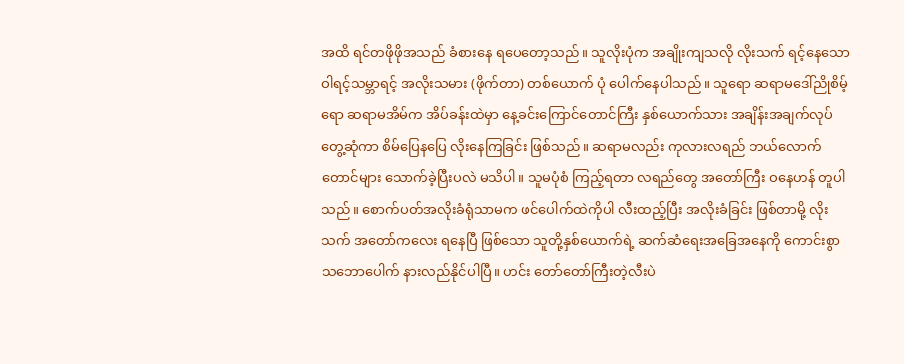အထိ ရင်တဖိုဖိုအသည် ခံစားနေ ရပေတော့သည်။ သူလိုးပုံက အချိုးကျသလို လိုးသက် ရင့်နေသော ဝါရင့်သမ္ဘာရင့် အလိုးသမား (ဖိုက်တာ) တစ်ယောက် ပုံ ပေါက်နေပါသည်။ သူရော ဆရာမဒေါ်ညိုစိမ့်ရော ဆရာမအိမ်က အိပ်ခန်းထဲမှာ နေ့ခင်းကြောင်တောင်ကြီး နှစ်ယောက်သား အချိန်းအချက်လုပ် တွေ့ဆုံကာ စိမ်ပြေနပြေ လိုးနေကြခြင်း ဖြစ်သည်။ ဆရာမလည်း ကုလားလရည် ဘယ်လောက်တောင်များ သောက်ခဲ့ပြီးပလဲ မသိပါ။ သူမပုံစံ ကြည့်ရတာ လရည်တွေ အတော်ကြီး ဝနေဟန် တူပါသည်။ စောက်ပတ်အလိုးခံရုံသာမက ဖင်ပေါက်ထဲကိုပါ လီးထည့်ပြီး အလိုးခံခြင်း ဖြစ်တာမို့ လိုးသက် အတော်ကလေး ရနေပြီ ဖြစ်သော သူတို့နှစ်ယောက်ရဲ့ ဆက်ဆံရေးအခြေအနေကို ကောင်းစွာ သဘောပေါက် နားလည်နိုင်ပါပြီ။ ဟင်း တော်တော်ကြီးတဲ့လီးပဲ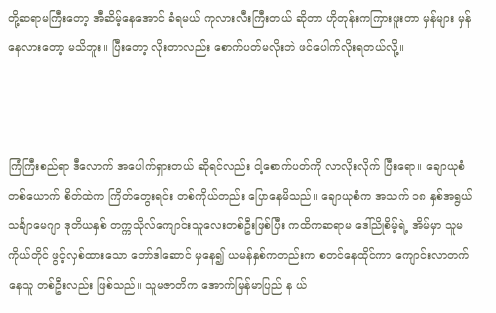တို့ဆရာမကြီးတော့ အီဆိမ့်နေအောင် ခံရမယ် ကုလားလီးကြီးတယ် ဆိုတာ ဟိုတုန်းကကြားဖူးတာ မှန်များ မှန်နေလားတော့ မသိဘူး။ ပြီးတော့ လိုးတာလည်း စောက်ပတ်မလိုးဘဲ ဖင်ပေါက်လိုးရတယ်လို့။



ကြံကြီးစည်ရာ ဒီလောက် အပေါက်ရှားတယ် ဆိုရင်လည်း ငါ့စောက်ပတ်ကို လာလိုးလိုက် ပြီးရော။ ချောယုစံတစ်ယောက် စိတ်ထဲက ကြိတ်တွေးရင်း တစ်ကိုယ်တည်း ပြောနေမိသည်။ ချောယုစံက အသက် ၁၈ နှစ်အရွယ် သင်္ချာမေဂျာ ဒုတိယနှစ် တက္ကသိုလ်ကျောင်းသူလေးတစ်ဦးဖြစ်ပြီး ကထိကဆရာမ ဒေါ်ညိုစိမ့်ရဲ့ အိမ်မှာ သူမကိုယ်တိုင် ဖွင့်လှစ်ထားသော ဘော်ဒါဆောင် မှနေ၍ ယမန်နှစ်ကတည်းက စတင်နေထိုင်ကာ ကျောင်းလာတက်နေသူ တစ်ဦးလည်း ဖြစ်သည်။ သူမဇာတိက အောက်မြန်မာပြည် န ယ်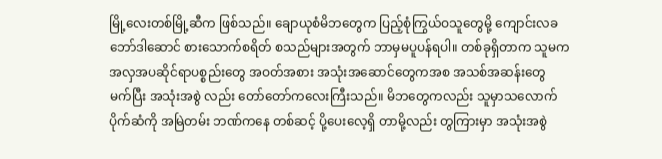မြို့လေးတစ်မြို့ဆီက ဖြစ်သည်။ ချောယုစံမိဘတွေက ပြည့်စုံကြွယ်ဝသူတွေမို့ ကျောင်းလခ ဘော်ဒါဆောင် စားသောက်စရိတ် စသည်များအတွက် ဘာမှမပူပန်ရပါ။ တစ်ခုရှိတာက သူမက အလှအပဆိုင်ရာပစ္စည်းတွေ အဝတ်အစား အသုံးအဆောင်တွေကအစ အသစ်အဆန်းတွေ မက်ပြီး အသုံးအစွဲ လည်း တော်တော်ကလေးကြီးသည်။ မိဘတွေကလည်း သူမှာသလောက် ပိုက်ဆံကို အမြဲတမ်း ဘဏ်ကနေ တစ်ဆင့် ပို့ပေးလေ့ရှိ တာမို့လည်း တွကြားမှာ အသုံးအစွဲ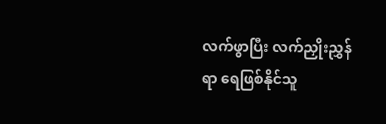လက်ဖွာပြီး လက်ညှိုးညွှန်ရာ ရေဖြစ်နိုင်သူ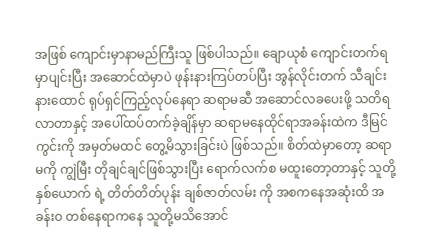အဖြစ် ကျောင်းမှာနာမည်ကြီးသူ ဖြစ်ပါသည်။ ချောယုစံ ကျောင်းတက်ရမှာပျင်းပြီး အဆောင်ထဲမှာပဲ ဖုန်းနားကြပ်တပ်ပြီး အွန်လိုင်းတက် သီချင်းနားထောင် ရုပ်ရှင်ကြည့်လုပ်နေရာ ဆရာမဆီ အဆောင်လခပေးဖို့ သတိရလာတာနှင့် အပေါ်ထပ်တက်ခဲ့ချိန်မှာ ဆရာမနေထိုင်ရာအခန်းထဲက ဒီမြင်ကွင်းကို အမှတ်မထင် တွေ့မိသွားခြင်းပဲ ဖြစ်သည်။ စိတ်ထဲမှာတော့ ဆရာမကို ကျွဲမြီး တိုချင်ချင်ဖြစ်သွားပြီး ရောက်လက်စ မထူးတော့တာနှင့် သူတို့နှစ်ယောက် ရဲ့ တိတ်တိတ်ပုန်း ချစ်ဇာတ်လမ်း ကို အစကနေအဆုံးထိ အခန်းဝ တစ်နေရာကနေ သူတို့မသိအောင်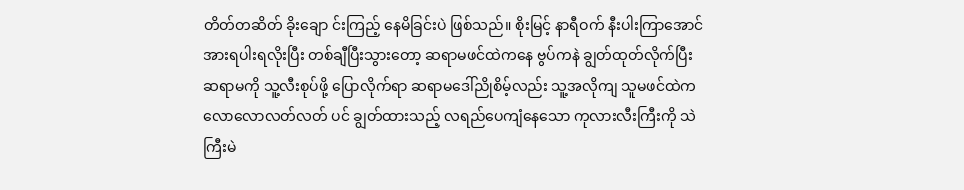တိတ်တဆိတ် ခိုးချော င်းကြည့် နေမိခြင်းပဲ ဖြစ်သည်။ စိုးမြင့် နာရီဝက် နီးပါးကြာအောင် အားရပါးရလိုးပြီး တစ်ချီပြီးသွားတော့ ဆရာမဖင်ထဲကနေ ဗွပ်ကနဲ ချွတ်ထုတ်လိုက်ပြီး ဆရာမကို သူ့လီးစုပ်ဖို့ ပြောလိုက်ရာ ဆရာမဒေါ်ညိုစိမ့်လည်း သူ့အလိုကျ သူမဖင်ထဲက လောလောလတ်လတ် ပင် ချွတ်ထားသည့် လရည်ပေကျံနေသော ကုလားလီးကြီးကို သဲကြီးမဲ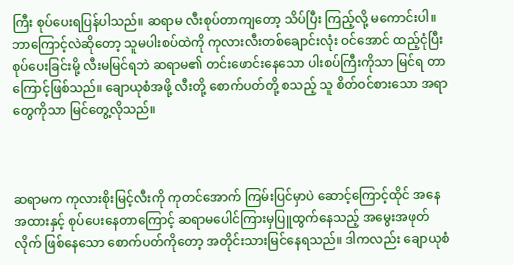ကြီး စုပ်ပေးရပြန်ပါသည်။ ဆရာမ လီးစုပ်တာကျတော့ သိပ်ပြီး ကြည့်လို့ မကောင်းပါ။ ဘာကြောင့်လဲဆိုတော့ သူမပါးစပ်ထဲကို ကုလားလီးတစ်ချောင်းလုံး ဝင်အောင် ထည့်ငုံပြီး စုပ်ပေးခြင်းမို့ လီးမမြင်ရဘဲ ဆရာမ၏ တင်းဖောင်းနေသော ပါးစပ်ကြီးကိုသာ မြင်ရ တာကြောင့်ဖြစ်သည်။ ချောယုစံအဖို့ လီးတို့ စောက်ပတ်တို့ စသည့် သူ စိတ်ဝင်စားသော အရာတွေကိုသာ မြင်တွေ့လိုသည်။



ဆရာမက ကုလားစိုးမြင့်လီးကို ကုတင်အောက် ကြမ်းပြင်မှာပဲ ဆောင့်ကြောင့်ထိုင် အနေအထားနှင့် စုပ်ပေးနေတာကြောင့် ဆရာမပေါင်ကြားမှပြူထွက်နေသည့် အမွေးအဖုတ်လိုက် ဖြစ်နေသော စောက်ပတ်ကိုတော့ အတိုင်းသားမြင်နေရသည်။ ဒါကလည်း ချောယုစံ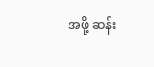အဖို့ ဆန်း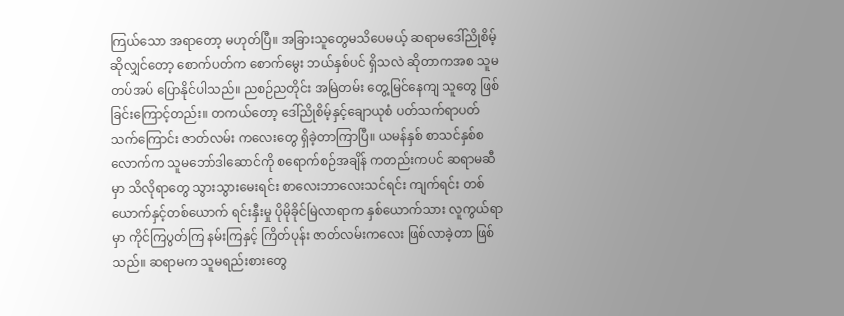ကြယ်သော အရာတော့ မဟုတ်ပြီ။ အခြားသူတွေမသိပေမယ့် ဆရာမဒေါ်ညိုစိမ့်ဆိုလျှင်တော့ စောက်ပတ်က စောက်မွေး ဘယ်နှစ်ပင် ရှိသလဲ ဆိုတာကအစ သူမ တပ်အပ် ပြောနိုင်ပါသည်။ ညစဉ်ညတိုင်း အမြဲတမ်း တွေ့မြင်နေကျ သူတွေ ဖြစ်ခြင်းကြောင့်တည်း။ တကယ်တော့ ဒေါ်ညိုစိမ့်နှင့်ချောယုစံ ပတ်သက်ရာပတ်သက်ကြောင်း ဇာတ်လမ်း ကလေးတွေ ရှိခဲ့တာကြာပြီ။ ယမန်နှစ် စာသင်နှစ်စလောက်က သူမဘော်ဒါဆောင်ကို စရောက်စဉ်အချိန် ကတည်းကပင် ဆရာမဆီမှာ သိလိုရာတွေ သွားသွားမေးရင်း စာလေးဘာလေးသင်ရင်း ကျက်ရင်း တစ်ယောက်နှင့်တစ်ယောက် ရင်းနှီးမှု ပိုမိုခိုင်မြဲလာရာက နှစ်ယောက်သား လူကွယ်ရာမှာ ကိုင်ကြပွတ်ကြ နမ်းကြနှင့် ကြိတ်ပုန်း ဇာတ်လမ်းကလေး ဖြစ်လာခဲ့တာ ဖြစ်သည်။ ဆရာမက သူမရည်းစားတွေ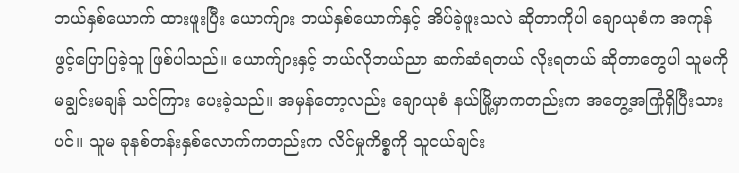ဘယ်နှစ်ယောက် ထားဖူးပြီး ယောက်ျား ဘယ်နှစ်ယောက်နှင့် အိပ်ခဲ့ဖူးသလဲ ဆိုတာကိုပါ ချောယုစံက အကုန် ဖွင့်ပြောပြခဲ့သူ ဖြစ်ပါသည်။ ယောက်ျားနှင့် ဘယ်လိုဘယ်ညာ ဆက်ဆံရတယ် လိုးရတယ် ဆိုတာတွေပါ သူမကို မချွင်းမချန် သင်ကြား ပေးခဲ့သည်။ အမှန်တော့လည်း ချောယုစံ နယ်မြို့မှာကတည်းက အတွေ့အကြုံရှိပြီးသားပင်။ သူမ ခုနစ်တန်းနှစ်လောက်ကတည်းက လိင်မှုကိစ္စကို သူငယ်ချင်း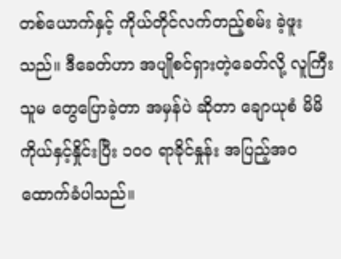တစ်ယောက်နှင့် ကိုယ်တိုင်လက်တည့်စမ်း ခဲ့ဖူးသည်။ ဒီခေတ်ဟာ အပျိုစင်ရှားတဲ့ခေတ်လို့ လူကြီးသူမ တွေပြောခဲ့တာ အမှန်ပဲ ဆိုတာ ချောယုစံ မိမိကိုယ်နှင့်နှိုင်းပြီး ၁၀၀ ရာခိုင်နှုန်း အပြည့်အဝ ထောက်ခံပါသည်။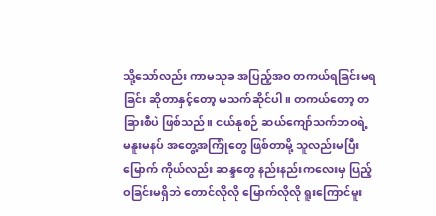သို့သော်လည်း ကာမသုခ အပြည့်အဝ တကယ်ရခြင်းမရခြင်း ဆိုတာနှင့်တော့ မသက်ဆိုင်ပါ။ တကယ်တော့ တခြားစီပဲ ဖြစ်သည်။ ငယ်နုစဉ် ဆယ်ကျော်သက်ဘဝရဲ့ မနူးမနပ် အတွေ့အကြုံတွေ ဖြစ်တာမို့ သူလည်းမပြီးမြောက် ကိုယ်လည်း ဆန္ဒတွေ နည်းနည်းကလေးမှ ပြည့်ဝခြင်းမရှိဘဲ တောင်လိုလို မြောက်လိုလို ရူးကြောင်မူး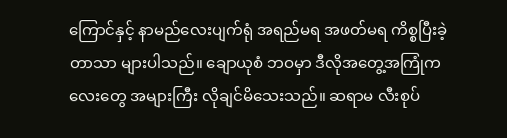ကြောင်နှင့် နာမည်လေးပျက်ရုံ အရည်မရ အဖတ်မရ ကိစ္စပြီးခဲ့တာသာ များပါသည်။ ချောယုစံ ဘဝမှာ ဒီလိုအတွေ့အကြုံကလေးတွေ အများကြီး လိုချင်မိသေးသည်။ ဆရာမ လီးစုပ်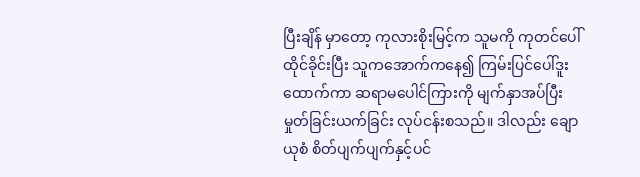ပြီးချိန် မှာတော့ ကုလားစိုးမြင့်က သူမကို ကုတင်ပေါ်ထိုင်ခိုင်းပြီး သူကအောက်ကနေ၍ ကြမ်းပြင်ပေါ်ဒူးထောက်ကာ ဆရာမပေါင်ကြားကို မျက်နှာအပ်ပြီး မှုတ်ခြင်းယက်ခြင်း လုပ်ငန်းစသည်။ ဒါလည်း ချောယုစံ စိတ်ပျက်ပျက်နှင့်ပင်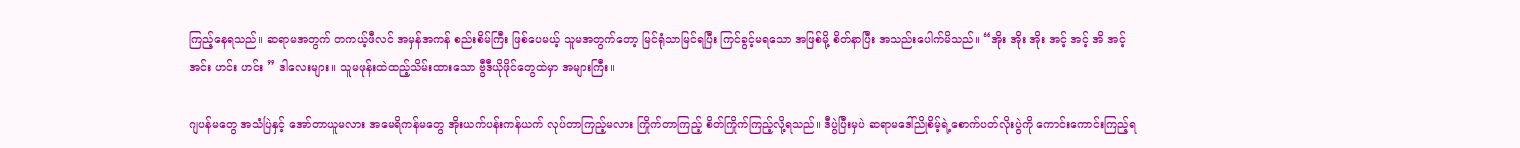ကြည့်နေရသည်။ ဆရာမအတွက် တကယ့်ဖီလင် အမှန်အကန် စည်းစိမ်ကြီး ဖြစ်ပေမယ့် သူမအတွက်တော့ မြင်ရုံသာမြင်ရပြီး ကြင်ခွင့်မရသော အဖြစ်မို့ စိတ်နာပြီး အသည်းပေါက်မိသည်။ “အိုး အိုး အိုး အင့် အင့် အိ အင့် အင်း ဟင်း ဟင်း ” ဒါလေးများ။ သူမဖုန်းထဲထည့်သိမ်းထားသော ဗွီဒီယိုဖိုင်တွေထဲမှာ အများကြီး။

ဂျပန်မတွေ အသံပြဲနှင့် အော်တာယူမလား အမေရိကန်မတွေ အိုးယက်ပန်းကန်ယက် လုပ်တာကြည့်မလား ကြိုက်တာကြည့် စိတ်ကြိုက်ကြည့်လို့ရသည်။ ဒီပွဲပြီးမှပဲ ဆရာမဒေါ်ညိုစိမ့်ရဲ့စောက်ပတ်လိုးပွဲကို ကောင်းကောင်းကြည့်ရ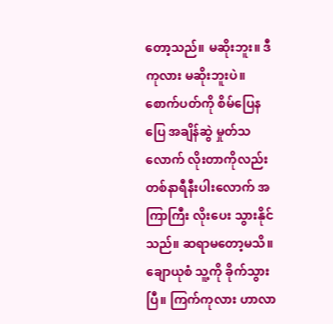တော့သည်။ မဆိုးဘူး။ ဒီကုလား မဆိုးဘူးပဲ။ စောက်ပတ်ကို စိမ်ပြေနပြေ အချိန်ဆွဲ မှုတ်သလောက် လိုးတာကိုလည်း တစ်နာရီနီးပါးလောက် အကြာကြီး လိုးပေး သွားနိုင်သည်။ ဆရာမတော့မသိ။ ချောယုစံ သူ့ကို ခိုက်သွားပြီ။ ကြက်ကုလား ဟာလာ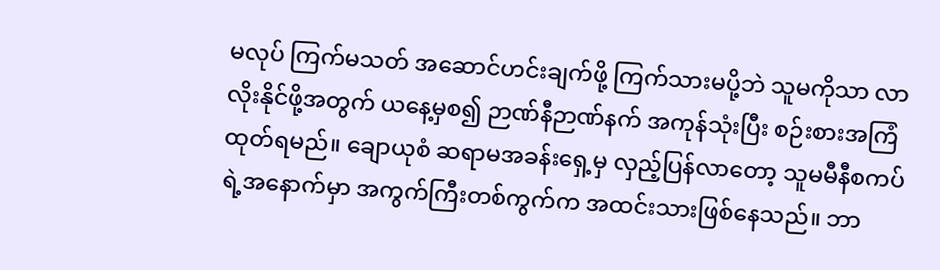မလုပ် ကြက်မသတ် အဆောင်ဟင်းချက်ဖို့ ကြက်သားမပို့ဘဲ သူမကိုသာ လာလိုးနိုင်ဖို့အတွက် ယနေ့မှစ၍ ဉာဏ်နီဉာဏ်နက် အကုန်သုံးပြီး စဉ်းစားအကြံထုတ်ရမည်။ ချောယုစံ ဆရာမအခန်းရှေ့မှ လှည့်ပြန်လာတော့ သူမမီနီစကပ်ရဲ့အနောက်မှာ အကွက်ကြီးတစ်ကွက်က အထင်းသားဖြစ်နေသည်။ ဘာ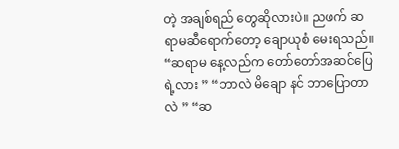တဲ့ အချစ်ရည် တွေဆိုလားပဲ။ ညဖက် ဆရာမဆီရောက်တော့ ချောယုစံ မေးရသည်။ “ဆရာမ နေ့လည်က တော်တော်အဆင်ပြေရဲ့လား ” “ဘာလဲ မိချော နင် ဘာပြောတာလဲ ” “ဆ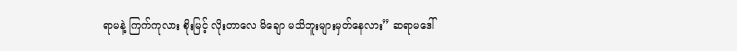ရာမနဲ့ ကြက်ကုလား စိုးမြင့် လိုးတာလေ မိချော မသိဘူးများမှတ်နေလား” ဆရာမဒေါ်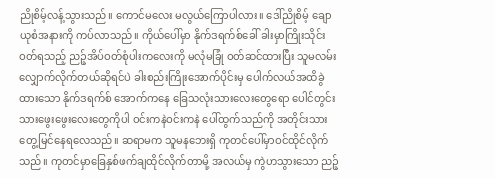ညိုစိမ့်လန့်သွားသည်။ ကောင်မလေး မလွယ်ကြောပါလား။ ဒေါ်ညိုစိမ့် ချောယုစံအနားကို ကပ်လာသည်။ ကိုယ်ပေါ်မှာ နိုက်ဒရက်စ်ခေါ် ခါးမှာကြိုးသိုင်းဝတ်ရသည့် ညဉ့်အိပ်ဝတ်စုံပါးကလေးကို မလုံမခြုံ ဝတ်ဆင်ထားပြီး သူမလမ်းလျှောက်လိုက်တယ်ဆိုရင်ပဲ ခါးစည်းကြိုးအောက်ပိုင်းမှ ပေါက်လယ်အထိခွဲထားသော နိုက်ဒရက်စ် အောက်ကနေ ခြေသလုံးသားလေးတွေရော ပေါင်တွင်းသားဖွေးဖွေးလေးတွေကိုပါ ဝင်းကနဲဝင်းကနဲ ပေါ်ထွက်သည်ကို အတိုင်းသား တွေ့မြင်နေရလေသည်။ ဆရာမက သူမနဘေးရှိ ကုတင်ပေါ်မှာဝင်ထိုင်လိုက်သည်။ ကုတင်မှာခြေနှစ်ဖက်ချထိုင်လိုက်တာမို့ အလယ်မှ ကွဲဟသွားသော ညဉ့်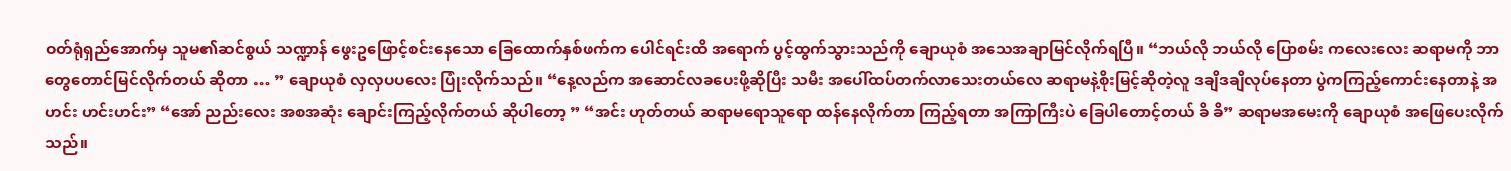ဝတ်ရုံရှည်အောက်မှ သူမ၏ဆင်စွယ် သဏ္ဍာန် ဖွေးဥဖြောင့်စင်းနေသော ခြေထောက်နှစ်ဖက်က ပေါင်ရင်းထိ အရောက် ပွင့်ထွက်သွားသည်ကို ချောယုစံ အသေအချာမြင်လိုက်ရပြီ။ “ဘယ်လို ဘယ်လို ပြောစမ်း ကလေးလေး ဆရာမကို ဘာတွေတောင်မြင်လိုက်တယ် ဆိုတာ … ” ချောယုစံ လှလှပပလေး ပြုံးလိုက်သည်။ “နေ့လည်က အဆောင်လခပေးဖို့ဆိုပြီး သမီး အပေါ်ထပ်တက်လာသေးတယ်လေ ဆရာမနဲ့စိုးမြင့်ဆိုတဲ့လူ ဒချိဒချိလုပ်နေတာ ပွဲကကြည့်ကောင်းနေတာနဲ့ အဟင်း ဟင်းဟင်း” “အော် ညည်းလေး အစအဆုံး ချောင်းကြည့်လိုက်တယ် ဆိုပါတော့ ” “အင်း ဟုတ်တယ် ဆရာမရောသူရော ထန်နေလိုက်တာ ကြည့်ရတာ အကြာကြီးပဲ ခြေပါတောင့်တယ် ခိ ခိ” ဆရာမအမေးကို ချောယုစံ အဖြေပေးလိုက်သည်။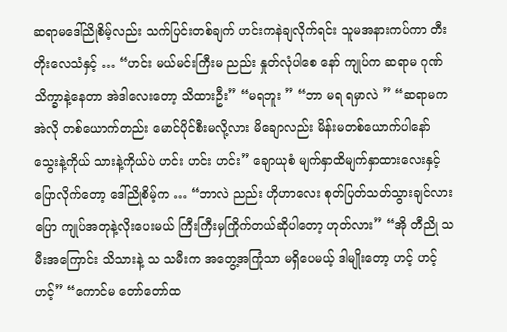ဆရာမဒေါ်ညိုစိမ့်လည်း သက်ပြင်းတစ်ချက် ဟင်းကနဲချလိုက်ရင်း သူမအနားကပ်ကာ တီးတိုးလေသံနှင့် … “ဟင်း မယ်မင်းကြီးမ ညည်း နှုတ်လုံပါစေ နော် ကျုပ်က ဆရာမ ဂုဏ်သိက္ခာနဲ့နေတာ အဲဒါလေးတော့ သိထားဦး” “မရဘူး ” “ဘာ မရ ရမှာလဲ ” “ဆရာမက အဲလို တစ်ယောက်တည်း မောင်ပိုင်စီးမလို့လား မိချောလည်း မိန်းမတစ်ယောက်ပါနော် သွေးနဲ့ကိုယ် သားနဲ့ကိုယ်ပဲ ဟင်း ဟင်း ဟင်း” ချောယုစံ မျက်နှာထိမျက်နှာထားလေးနှင့်ပြောလိုက်တော့ ဒေါ်ညိုစိမ့်က … “ဘာလဲ ညည်း ဟိုဟာလေး စုတ်ပြတ်သတ်သွားချင်လား ပြော ကျုပ်အတုနဲ့လိုးပေးမယ် ကြီးကြီးမှကြိုက်တယ်ဆိုပါတော့ ဟုတ်လား” “အို တီညို သမီးအကြောင်း သိသားနဲ့ သ သမီးက အတွေ့အကြုံသာ မရှိပေမယ့် ဒါမျိုးတော့ ဟင့် ဟင့် ဟင့်” “ကောင်မ တော်တော်ထ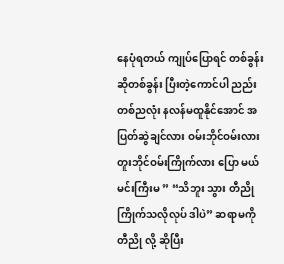နေပုံရတယ် ကျုပ်ပြောရင် တစ်ခွန်းဆိုတစ်ခွန်း ပြီးတဲ့ကောင်ပါ ညည်း တစ်ညလုံး နလန်မထူနိုင်အောင် အပြတ်ဆွဲချင်လား ဝမ်းဘိုင်ဝမ်းလား တူးဘိုင်ဝမ်းကြိုက်လား ပြော မယ်မင်းကြီးမ ” “သိဘူး သွား တီညို ကြိုက်သလိုလုပ် ဒါပဲ” ဆရာမကို တီညို လို့ ဆိုပြီး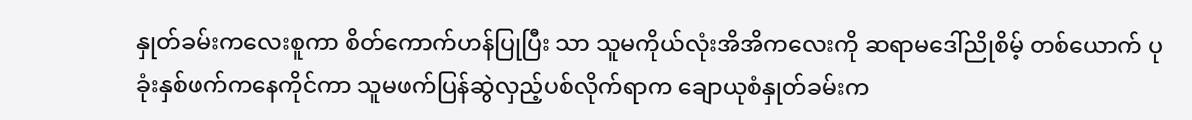နှုတ်ခမ်းကလေးစူကာ စိတ်ကောက်ဟန်ပြုပြီး သာ သူမကိုယ်လုံးအိအိကလေးကို ဆရာမဒေါ်ညိုစိမ့် တစ်ယောက် ပုခုံးနှစ်ဖက်ကနေကိုင်ကာ သူမဖက်ပြန်ဆွဲလှည့်ပစ်လိုက်ရာက ချောယုစံနှုတ်ခမ်းက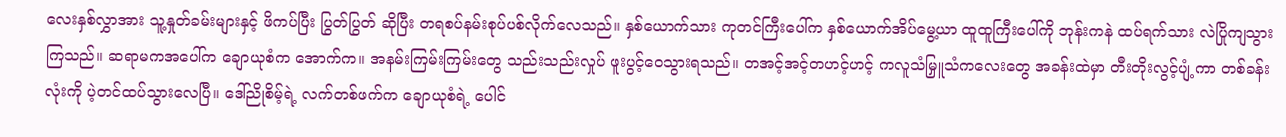လေးနှစ်လွှာအား သူ့နှုတ်ခမ်းများနှင့် ဖိကပ်ပြီး ပြွတ်ပြွတ် ဆိုပြီး တရစပ်နမ်းစုပ်ပစ်လိုက်လေသည်။ နှစ်ယောက်သား ကုတင်ကြီးပေါ်က နှစ်ယောက်အိပ်မွေ့ယာ ထူထူကြီးပေါ်ကို ဘုန်းကနဲ ထပ်ရက်သား လဲပြိုကျသွားကြသည်။ ဆရာမကအပေါ်က ချောယုစံက အောက်က။ အနမ်းကြမ်းကြမ်းတွေ သည်းသည်းလှုပ် ဖူးပွင့်ဝေသွားရသည်။ တအင့်အင့်တဟင့်ဟင့် ကလူသံမြှူသံကလေးတွေ အခန်းထဲမှာ တီးတိုးလွင့်ပျံ့ကာ တစ်ခန်းလုံးကို ပဲ့တင်ထပ်သွားလေပြီ။ ဒေါ်ညိုစိမ့်ရဲ့ လက်တစ်ဖက်က ချောယုစံရဲ့ ပေါင်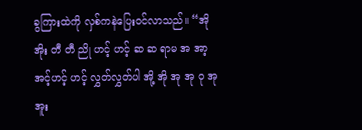ခွကြားထဲကို လှစ်ကနဲပြေးဝင်လာသည်။ “အို အိုး တီ တီ ညို ဟင့် ဟင့် ဆ ဆ ရာမ အ အာ့ အင့်ဟင့် ဟင့် လွှတ်လွှတ်ပါ အို့ အို အု အု ဝု အု အူး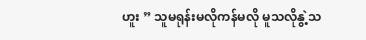ဟူး ” သူမရုန်းမလိုကန်မလို မူသလိုနွဲ့သ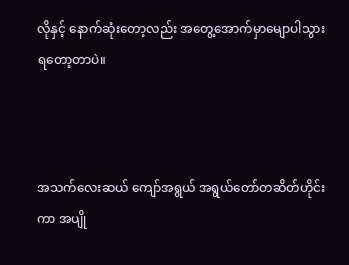လိုနှင့် နောက်ဆုံးတော့လည်း အတွေ့အောက်မှာမျောပါသွားရတော့တာပဲ။



အသက်လေးဆယ် ကျော်အရွယ် အရွယ်တော်တဆိတ်ဟိုင်းကာ အပျို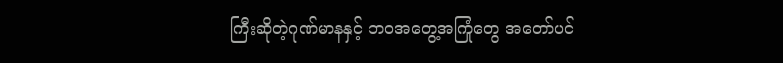ကြီးဆိုတဲ့ဂုဏ်မာနနှင့် ဘဝအတွေ့အကြုံတွေ အတော်ပင်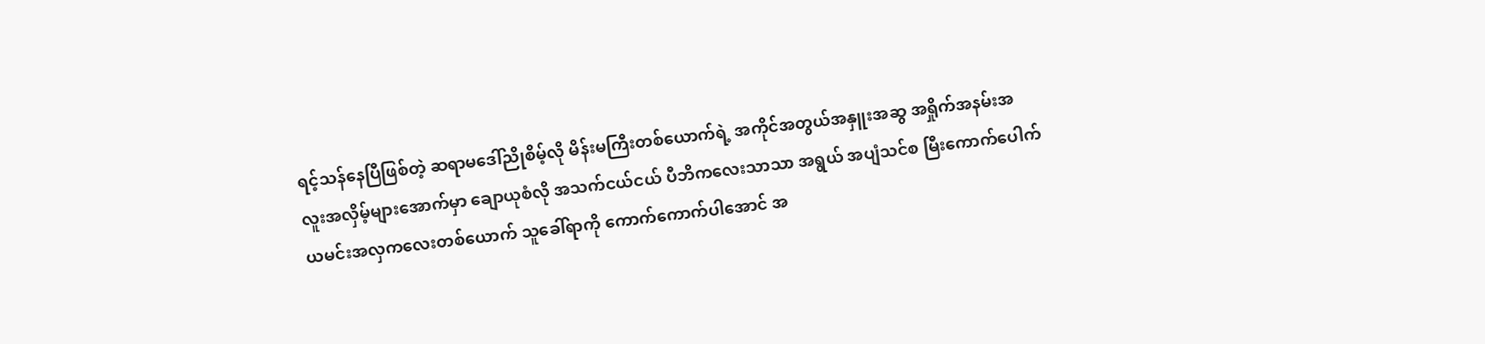ရင့်သန်နေပြီဖြစ်တဲ့ ဆရာမဒေါ်ညိုစိမ့်လို မိန်းမကြီးတစ်ယောက်ရဲ့ အကိုင်အတွယ်အနှူးအဆွ အရှိုက်အနမ်းအလူးအလှိမ့်များအောက်မှာ ချောယုစံလို အသက်ငယ်ငယ် ပီဘိကလေးသာသာ အရွယ် အပျံသင်စ မြီးကောက်ပေါက် ယမင်းအလှကလေးတစ်ယောက် သူခေါ်ရာကို ကောက်ကောက်ပါအောင် အ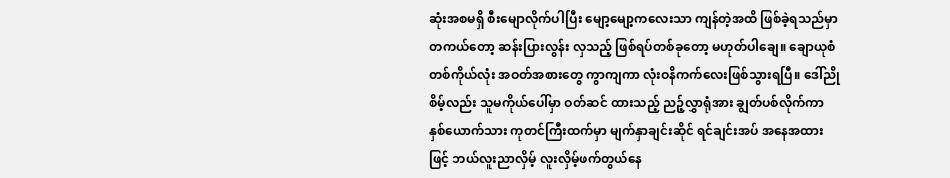ဆုံးအစမရှိ စီးမျောလိုက်ပါပြီး မျော့မျော့ကလေးသာ ကျန်တဲ့အထိ ဖြစ်ခဲ့ရသည်မှာ တကယ်တော့ ဆန်းပြားလွန်း လှသည့် ဖြစ်ရပ်တစ်ခုတော့ မဟုတ်ပါချေ။ ချောယုစံ တစ်ကိုယ်လုံး အဝတ်အစားတွေ ကွာကျကာ လုံးဝနိကက်လေးဖြစ်သွားရပြီ။ ဒေါ်ညိုစိမ့်လည်း သူမကိုယ်ပေါ်မှာ ဝတ်ဆင် ထားသည့် ညဉ့်လွှာရုံအား ချွတ်ပစ်လိုက်ကာ နှစ်ယောက်သား ကုတင်ကြီးထက်မှာ မျက်နှာချင်းဆိုင် ရင်ချင်းအပ် အနေအထားဖြင့် ဘယ်လူးညာလှိမ့် လူးလှိမ့်ဖက်တွယ်နေ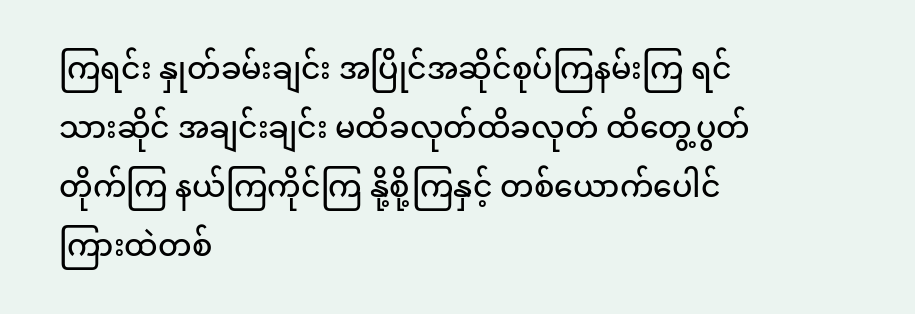ကြရင်း နှုတ်ခမ်းချင်း အပြိုင်အဆိုင်စုပ်ကြနမ်းကြ ရင်သားဆိုင် အချင်းချင်း မထိခလုတ်ထိခလုတ် ထိတွေ့ပွတ်တိုက်ကြ နယ်ကြကိုင်ကြ နို့စို့ကြနှင့် တစ်ယောက်ပေါင်ကြားထဲတစ်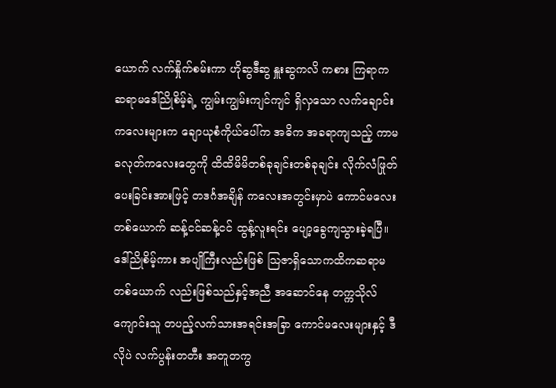ယောက် လက်နှိုက်စမ်းကာ ဟိုဆွဒီဆွ နှူးဆွကလိ ကစား ကြရာက ဆရာမဒေါ်ညိုစိမ့်ရဲ့ ကျွမ်းကျွမ်းကျင်ကျင် ရှိလှသော လက်ချောင်းကလေးများက ချောယုစံကိုယ်ပေါ်က အဓိက အခရာကျသည့် ကာမခလုတ်ကလေးတွေကို ထိထိမိမိတစ်ခုချင်းတစ်ခုချင်း လိုက်လံဖြုတ်ပေးခြင်းအားဖြင့် တဒင်္ဂအချိန် ကလေးအတွင်းမှာပဲ ကောင်မလေးတစ်ယောက် ဆန့်ငင်ဆန့်ငင် ထွန့်လူးရင်း ပျော့ခွေကျသွားခဲ့ရပြီ။ ဒေါ်ညိုစိမ့်ကား အပျိုကြီးလည်းဖြစ် သြဇာရှိသောကထိကဆရာမတစ်ယောက် လည်းဖြစ်သည်နှင့်အညီ အဆောင်နေ တက္ကသိုလ်ကျောင်းသူ တပည့်လက်သားအရင်းအခြာ ကောင်မလေးများနှင့် ဒီလိုပဲ လက်ပွန်းတတီး အတူတကွ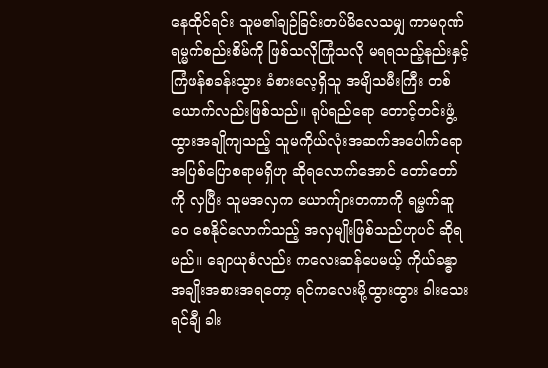နေထိုင်ရင်း သူမ၏ချဉ်ခြင်းတပ်မိလေသမျှ ကာမဂုဏ်ရမ္မက်စည်းစိမ်ကို ဖြစ်သလိုကြုံသလို မရရသည့်နည်းနှင့် ကြံဖန်စခန်းသွား ခံစားလေ့ရှိသူ အမျိသမီးကြီး တစ်ယောက်လည်းဖြစ်သည်။ ရုပ်ရည်ရော တောင့်တင်းဖွံ့ထွားအချိုကျသည့် သူမကိုယ်လုံးအဆက်အပေါက်ရော အပြစ်ပြောစရာမရှိဟု ဆိုရလောက်အောင် တော်တော်ကို လှပြီး သူမအလှက ယောက်ျားတကာကို ရမ္မက်ဆူဝေ စေနိုင်လောက်သည့် အလှမျိုးဖြစ်သည်ဟုပင် ဆိုရမည်။ ချောယုစံလည်း ကလေးဆန်ပေမယ့် ကိုယ်ခန္ဓာအချိုးအစားအရတော့ ရင်ကလေးမို့ထွားထွား ခါးသေးရင်ချီ ခါး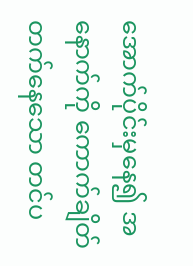အောက်ပိုင်းမှနေ၍ အနောက်ကို ကောက်ချိတ်တက်နေသော တင်ပ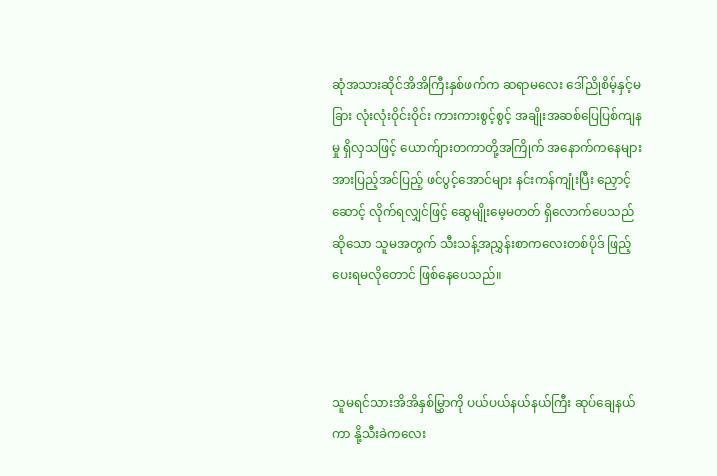ဆုံအသားဆိုင်အိအိကြီးနှစ်ဖက်က ဆရာမလေး ဒေါ်ညိုစိမ့်နှင့်မခြား လုံးလုံးဝိုင်းဝိုင်း ကားကားစွင့်စွင့် အချိုးအဆစ်ပြေပြစ်ကျနမှု ရှိလှသဖြင့် ယောက်ျားတကာတို့အကြိုက် အနောက်ကနေများ အားပြည့်အင်ပြည့် ဖင်ပွင့်အောင်များ နင်းကန်ကျုံးပြီး ညှောင့်ဆောင့် လိုက်ရလျှင်ဖြင့် ဆွေမျိုးမေ့မတတ် ရှိလောက်ပေသည် ဆိုသော သူမအတွက် သီးသန့်အညွှန်းစာကလေးတစ်ပိုဒ် ဖြည့်ပေးရမလိုတောင် ဖြစ်နေပေသည်။



သူမရင်သားအိအိနှစ်မြွှာကို ပယ်ပယ်နယ်နယ်ကြီး ဆုပ်ချေနယ်ကာ နို့သီးခဲကလေး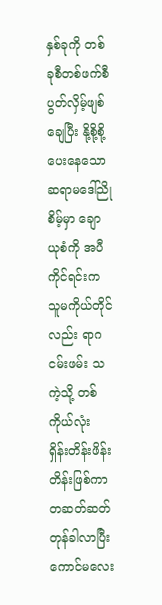နှစ်ခုကို တစ်ခုစီတစ်ဖက်စီ ပွတ်လှိမ့်ဖျစ်ချေပြီး နို့စို့စို့ပေးနေသော ဆရာမဒေါ်ညိုစိမ့်မှာ ချောယုစံကို အပီကိုင်ရင်းက သူမကိုယ်တိုင်လည်း ရာဂငမ်းဖမ်း သကဲ့သို့ တစ်ကိုယ်လုံး ရှိန်းတိန်းဖိန်းတိန်းဖြစ်ကာ တဆတ်ဆတ်တုန်ခါလာပြီး ကောင်မလေး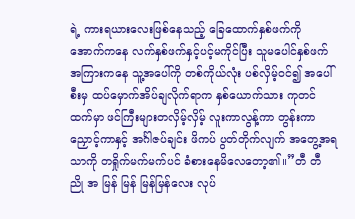ရဲ့ ကားရယားလေးဖြစ်နေသည့် ခြေထောက်နှစ်ဖက်ကို အောက်ကနေ လက်နှစ်ဖက်နှင့်ပင့်မကိုင်ပြီး သူမပေါင်နှစ်ဖက် အကြားကနေ သူ့အပေါ်ကို တစ်ကိုယ်လုံး ပစ်လှိမ့်ဝင်၍ အပေါ်စီးမှ ထပ်မှောက်အိပ်ချလိုက်ရာက နှစ်ယောက်သား ကုတင်ထက်မှာ ဖင်ကြီးများတလှိမ့်လှိမ့် လူးကာလွန့်ကာ တွန်းကာညှောင့်ကာနှင့် အင်္ဂါဇပ်ချင်း ဖိကပ် ပွတ်တိုက်လျက် အတွေ့အရသာကို တရှိုက်မက်မက်ပင် ခံစားနေမိလေတော့၏။”တီ တီ ညို အ မြန် မြန် မြန်မြန်လေး လုပ်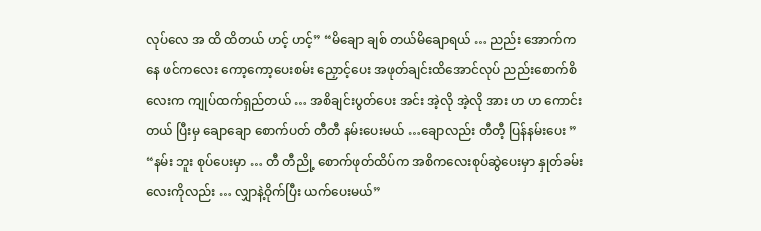လုပ်လေ အ ထိ ထိတယ် ဟင့် ဟင့်” “မိချော ချစ် တယ်မိချောရယ် … ညည်း အောက်ကနေ ဖင်ကလေး ကော့ကော့ပေးစမ်း ညှောင့်ပေး အဖုတ်ချင်းထိအောင်လုပ် ညည်းစောက်စိ လေးက ကျုပ်ထက်ရှည်တယ် … အစိချင်းပွတ်ပေး အင်း အဲ့လို အဲ့လို အား ဟ ဟ ကောင်းတယ် ပြီးမှ ချောချော စောက်ပတ် တီတီ နမ်းပေးမယ် …ချောလည်း တီတီ့ ပြန်နမ်းပေး ” “နမ်း ဘူး စုပ်ပေးမှာ … တီ တီညို့ စောက်ဖုတ်ထိပ်က အစိကလေးစုပ်ဆွဲပေးမှာ နှုတ်ခမ်းလေးကိုလည်း … လျှာနဲ့ဝိုက်ပြီး ယက်ပေးမယ်”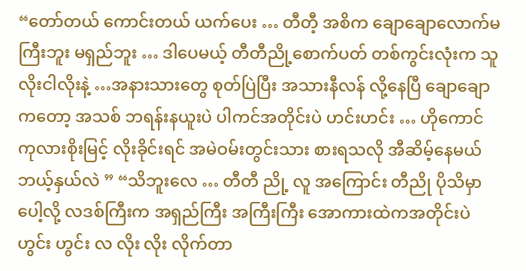“တော်တယ် ကောင်းတယ် ယက်ပေး … တီတီ့ အစိက ချောချောလောက်မကြီးဘူး မရှည်ဘူး … ဒါပေမယ့် တီတီညို့စောက်ပတ် တစ်ကွင်းလုံးက သူလိုးငါလိုးနဲ့ …အနားသားတွေ စုတ်ပြဲပြီး အသားနီလန် လို့နေပြီ ချောချောကတော့ အသစ် ဘရန်းနယူးပဲ ပါကင်အတိုင်းပဲ ဟင်းဟင်း … ဟိုကောင် ကုလားစိုးမြင့် လိုးခိုင်းရင် အမဲဝမ်းတွင်းသား စားရသလို အီဆိမ့်နေမယ် ဘယ့်နှယ်လဲ ” “သိဘူးလေ … တီတီ ညို့ လူ အကြောင်း တီညို ပိုသိမှာပေါ့လို့ လဒစ်ကြီးက အရှည်ကြီး အကြီးကြီး အောကားထဲကအတိုင်းပဲ ဟွင်း ဟွင်း လ လိုး လိုး လိုက်တာ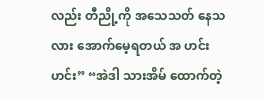လည်း တီညို့ကို အသေသတ် နေသလား အောက်မေ့ရတယ် အ ဟင်း ဟင်း” “အဲဒါ သားအိမ် ထောက်တဲ့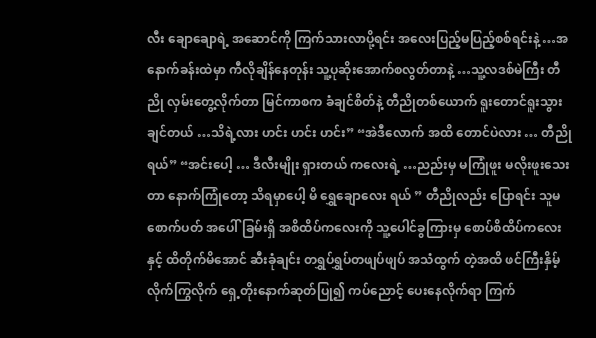လီး ချောချောရဲ့ အဆောင်ကို ကြက်သားလာပို့ရင်း အလေးပြည့်မပြည့်စစ်ရင်းနဲ့ …အနောက်ခန်းထဲမှာ ကီလိုချိန်နေတုန်း သူ့ပုဆိုးအောက်စလွတ်တာနဲ့ …သူ့လဒစ်မဲကြီး တီညို လှမ်းတွေ့လိုက်တာ မြင်ကာစက ခံချင်စိတ်နဲ့ တီညိုတစ်ယောက် ရူးတောင်ရူးသွားချင်တယ် …သိရဲ့လား ဟင်း ဟင်း ဟင်း” “အဲဒီလောက် အထိ တောင်ပဲလား … တီညိုရယ်” “အင်းပေါ့ … ဒီလီးမျိုး ရှားတယ် ကလေးရဲ့ …ညည်းမှ မကြုံဖူး မလိုးဖူးသေးတာ နောက်ကြုံတော့ သိရမှာပေါ့ မိ ရွှေချောလေး ရယ် ” တီညိုလည်း ပြောရင်း သူမစောက်ပတ် အပေါ်ခြမ်းရှိ အစိထိပ်ကလေးကို သူ့ပေါင်ခွကြားမှ စောပ်စိထိပ်ကလေးနှင့် ထိတိုက်မိအောင် ဆီးခုံချင်း တရွှပ်ရွှပ်တဖျပ်ဖျပ် အသံထွက် တဲ့အထိ ဖင်ကြီးနှိမ့်လိုက်ကြွလိုက် ရှေ့တိုးနောက်ဆုတ်ပြု၍ ကပ်ညောင့် ပေးနေလိုက်ရာ ကြက်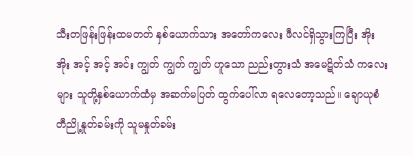သီးတဖြန်းဖြန်းထမတတ် နှစ်ယောက်သား အတော်ကလေး ဖီလင်ရှိသွားကြပြီး အိုး အိုး အင့် အင့် အင်း ကျွတ် ကျွတ် ကျွတ် ဟူသော ညည်းတွားသံ အမေဋိတ်သံ ကလေးများ သူတို့နှစ်ယောက်ထံမှ အဆက်မပြတ် ထွက်ပေါ်လာ ရလေတော့သည်။ ချောယုစံ တီညို့နှုတ်ခမ်းကို သူမနှုတ်ခမ်း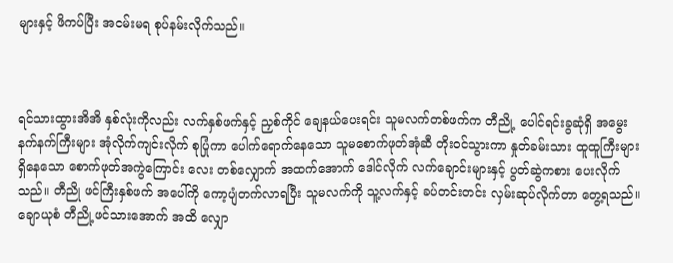များနှင့် ဖိကပ်ပြီး အငမ်းမရ စုပ်နမ်းလိုက်သည်။



ရင်သားထွားအိအိ နှစ်လုံးကိုလည်း လက်နှစ်ဖက်နှင့် ညှစ်ကိုင် ချေနယ်ပေးရင်း သူမလက်တစ်ဖက်က တီညို့ ပေါင်ရင်းခွဆုံရှိ အမွေးနက်နက်ကြီးများ အုံလိုက်ကျင်းလိုက် စုပြုံကာ ပေါက်ရောက်နေသော သူမစောက်ဖုတ်အုံဆီ တိုးဝင်သွားကာ နှုတ်ခမ်းသား ထူထူကြီးများ ရှိနေသော စောက်ဖုတ်အကွဲကြောင်း လေး တစ်လျှောက် အထက်အောက် ဒေါင်လိုက် လက်ချောင်းများနှင့် ပွတ်ဆွဲကစား ပေးလိုက်သည်။ တီညို ဖင်ကြီးနှစ်ဖက် အပေါ်ကို ကော့ပျံတက်လာရပြီး သူမလက်ကို သူ့လက်နှင့် ခပ်တင်းတင်း လှမ်းဆုပ်လိုက်တာ တွေ့ရသည်။ ချောယုစံ တီညို့ဖင်သားအောက် အထိ လျှော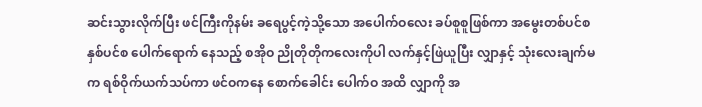ဆင်းသွားလိုက်ပြီး ဖင်ကြီးကိုနမ်း ခရေပွင့်ကဲ့သို့သော အပေါက်ဝလေး ခပ်စူစူဖြစ်ကာ အမွေးတစ်ပင်စနှစ်ပင်စ ပေါက်ရောက် နေသည့် စအိုဝ ညိုတိုတိုကလေးကိုပါ လက်နှင့်ဖြဲယူပြီး လျှာနှင့် သုံးလေးချက်မက ရစ်ဝိုက်ယက်သပ်ကာ ဖင်ဝကနေ စောက်ခေါင်း ပေါက်ဝ အထိ လျှာကို အ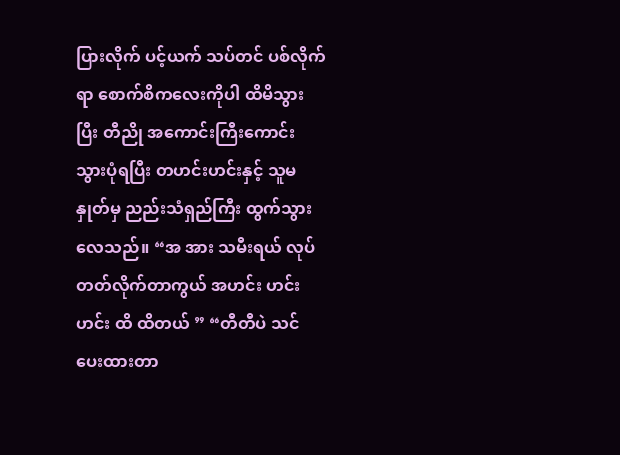ပြားလိုက် ပင့်ယက် သပ်တင် ပစ်လိုက်ရာ စောက်စိကလေးကိုပါ ထိမိသွားပြီး တီညို အကောင်းကြီးကောင်း သွားပုံရပြီး တဟင်းဟင်းနှင့် သူမနှုတ်မှ ညည်းသံရှည်ကြီး ထွက်သွားလေသည်။ “အ အား သမီးရယ် လုပ်တတ်လိုက်တာကွယ် အဟင်း ဟင်း ဟင်း ထိ ထိတယ် ” “တီတီပဲ သင်ပေးထားတာ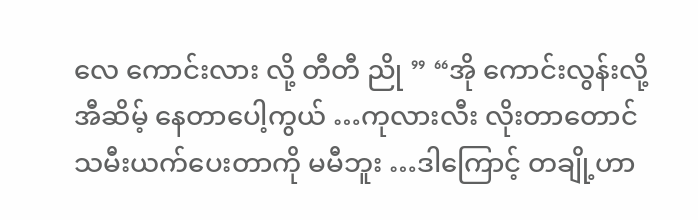လေ ကောင်းလား လို့ တီတီ ညို ” “အို ကောင်းလွန်းလို့ အီဆိမ့် နေတာပေါ့ကွယ် …ကုလားလီး လိုးတာတောင် သမီးယက်ပေးတာကို မမီဘူး …ဒါကြောင့် တချို့ဟာ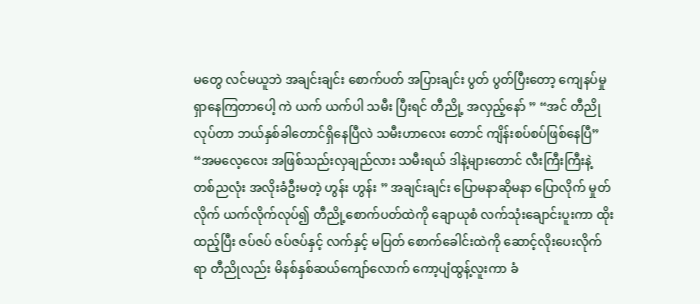မတွေ လင်မယူဘဲ အချင်းချင်း စောက်ပတ် အပြားချင်း ပွတ် ပွတ်ပြီးတော့ ကျေနပ်မှု ရှာနေကြတာပေါ့ ကဲ ယက် ယက်ပါ သမီး ပြီးရင် တီညို့ အလှည့်နော် ” “အင် တီညို လုပ်တာ ဘယ်နှစ်ခါတောင်ရှိနေပြီလဲ သမီးဟာလေး တောင် ကျိန်းစပ်စပ်ဖြစ်နေပြီ” “အမလေ့လေး အဖြစ်သည်းလှချည်လား သမီးရယ် ဒါနဲ့များတောင် လီးကြီးကြီးနဲ့ တစ်ညလုံး အလိုးခံဦးမတဲ့ ဟွန်း ဟွန်း ” အချင်းချင်း ပြောမနာဆိုမနာ ပြောလိုက် မှုတ်လိုက် ယက်လိုက်လုပ်၍ တီညို့စောက်ပတ်ထဲကို ချောယုစံ လက်သုံးချောင်းပူးကာ ထိုးထည့်ပြီး ဇပ်ဇပ် ဇပ်ဇပ်နှင့် လက်နှင့် မပြတ် စောက်ခေါင်းထဲကို ဆောင့်လိုးပေးလိုက်ရာ တီညိုလည်း မိနစ်နှစ်ဆယ်ကျော်လောက် ကော့ပျံထွန့်လူးကာ ခံ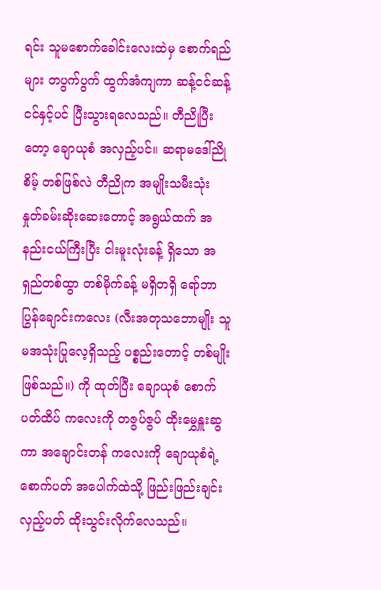ရင်း သူမစောက်ခေါင်းလေးထဲမှ စောက်ရည်များ တပွက်ပွက် ထွက်အံကျကာ ဆန့်ငင်ဆန့်ငင်နှင့်ပင် ပြီးသွားရလေသည်။ တီညိုပြီးတော့ ချောယုစံ အလှည့်ပင်။ ဆရာမဒေါ်ညိုစိမ့် တစ်ဖြစ်လဲ တီညိုက အမျိုးသမီးသုံး နှုတ်ခမ်းဆိုးဆေးတောင့် အရွယ်ထက် အနည်းငယ်ကြီးပြီး ငါးမူးလုံးခန့် ရှိသော အရှည်တစ်ထွာ တစ်မိုက်ခန့် မရှိတရှိ ရော်ဘာပြွန်ချောင်းကလေး (လီးအတုသဘောမျိုး သူမအသုံးပြုလေ့ရှိသည့် ပစ္စည်းတောင့် တစ်မျိုး ဖြစ်သည်။) ကို ထုတ်ပြီး ချောယုစံ စောက်ပတ်ထိပ် ကလေးကို တဇွပ်ဇွပ် ထိုးမွှေနှူးဆွကာ အချောင်းတန် ကလေးကို ချောယုစံရဲ့ စောက်ပတ် အပေါက်ထဲသို့ ဖြည်းဖြည်းချင်း လှည့်ပတ် ထိုးသွင်းလိုက်လေသည်။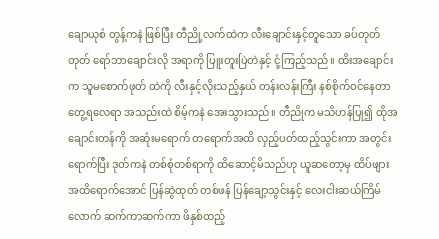ချောယုစံ တွန့်ကနဲ ဖြစ်ပြီး တီညို့လက်ထဲက လီးချောင်းနှင့်တူသော ခပ်တုတ်တုတ် ရော်ဘာချောင်းလို အရာကို ပြူးတူးပြဲတဲနှင့် ငုံ့ကြည့်သည်။ ထိးအချောင်းက သူမစောက်ဖုတ် ထဲကို လီးနှင့်လိုးသည့်နှယ် တန်းလန်းကြီး နစ်စိုက်ဝင်နေတာ တွေ့ရလေရာ အသည်းထဲ စိမ့်ကနဲ အေးသွားသည်။ တီညိုက မသိဟန်ပြု၍ ထိုအချောင်းတန်ကို အဆုံးမရောက် တရောက်အထိ လှည့်ပတ်ထည့်သွင်းကာ အတွင်းရောက်ပြီး ဒုတ်ကနဲ တစ်စုံတစ်ရာကို ထိဆောင့်မိသည်ဟု ယူဆတော့မှ ထိပ်ဖျားအထိရောက်အောင် ပြန်ဆွဲထုတ် တစ်ဖန် ပြန်ချော့သွင်းနှင့် လေးငါးဆယ်ကြိမ်လောက် ဆက်ကာဆက်ကာ ဖိနှစ်ထည့်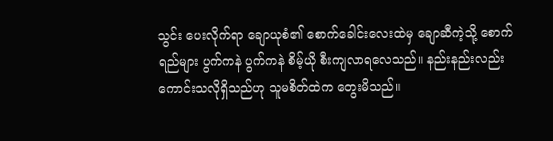သွင်း ပေးလိုက်ရာ ချောယုစံ၏ စောက်ခေါင်းလေးထဲမှ ချောဆီကဲ့သို့ စောက်ရည်များ ပွက်ကနဲ ပွက်ကနဲ စိမ့်ယို စီးကျလာရလေသည်။ နည်းနည်းလည်း ကောင်းသလိုရှိသည်ဟု သူမစိတ်ထဲက တွေးမိသည်။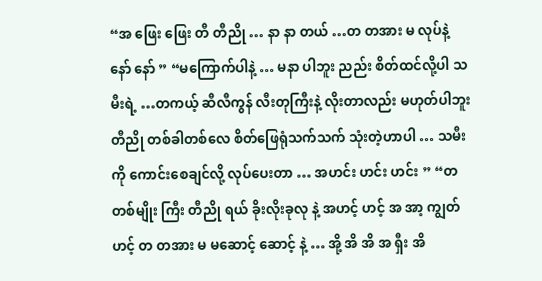“အ ဖြေး ဖြေး တီ တီညို … နာ နာ တယ် …တ တအား မ လုပ်နဲ့ နော် နော် ” “မကြောက်ပါနဲ့ … မနာ ပါဘူး ညည်း စိတ်ထင်လို့ပါ သမီးရဲ့ …တကယ့် ဆီလီကွန် လီးတုကြီးနဲ့ လိုးတာလည်း မဟုတ်ပါဘူး တီညို တစ်ခါတစ်လေ စိတ်ဖြေရုံသက်သက် သုံးတဲ့ဟာပါ … သမီးကို ကောင်းစေချင်လို့ လုပ်ပေးတာ … အဟင်း ဟင်း ဟင်း ” “တ တစ်မျိုး ကြီး တီညို ရယ် ခိုးလိုးခုလု နဲ့ အဟင့် ဟင့် အ အာ့ ကျွတ် ဟင့် တ တအား မ မဆောင့် ဆောင့် နဲ့ … အို့ အိ အိ အ ရှီး အိ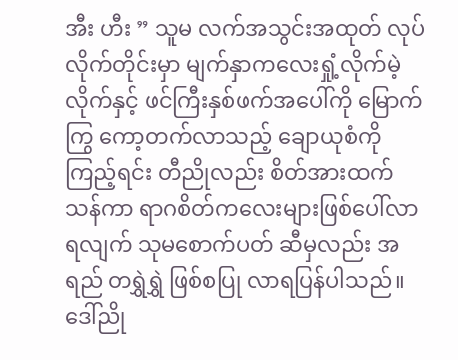အီး ဟီး ” သူမ လက်အသွင်းအထုတ် လုပ်လိုက်တိုင်းမှာ မျက်နှာကလေးရှုံ့လိုက်မဲ့လိုက်နှင့် ဖင်ကြီးနှစ်ဖက်အပေါ်ကို မြောက်ကြွ ကော့တက်လာသည့် ချောယုစံကို ကြည့်ရင်း တီညိုလည်း စိတ်အားထက်သန်ကာ ရာဂစိတ်ကလေးများဖြစ်ပေါ်လာရလျက် သုမစောက်ပတ် ဆီမှလည်း အရည် တရွှဲရွှဲ ဖြစ်စပြု လာရပြန်ပါသည်။ ဒေါ်ညို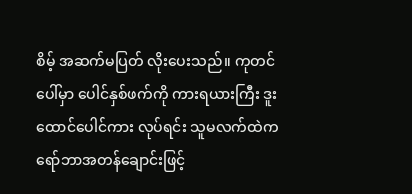စိမ့် အဆက်မပြတ် လိုးပေးသည်။ ကုတင်ပေါ်မှာ ပေါင်နှစ်ဖက်ကို ကားရယားကြီး ဒူးထောင်ပေါင်ကား လုပ်ရင်း သူမလက်ထဲက ရော်ဘာအတန်ချောင်းဖြင့်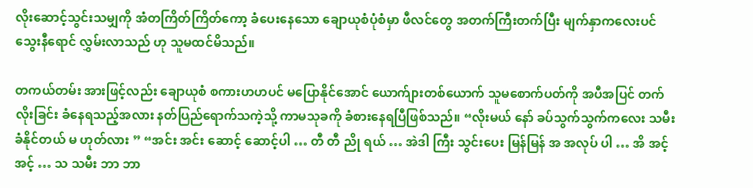လိုးဆောင့်သွင်းသမျှကို အံတကြိတ်ကြိတ်ကော့ ခံပေးနေသော ချောယုစံပုံစံမှာ ဖီလင်တွေ အတက်ကြီးတက်ပြီး မျက်နှာကလေးပင် သွေးနီရောင် လွှမ်းလာသည် ဟု သူမထင်မိသည်။

တကယ်တမ်း အားဖြင့်လည်း ချောယုစံ စကားဟဟပင် မပြောနိုင်အောင် ယောက်ျားတစ်ယောက် သူမစောက်ပတ်ကို အပီအပြင် တက်လိုးခြင်း ခံနေရသည့်အလား နတ်ပြည်ရောက်သကဲ့သို့ ကာမသုခကို ခံစားနေရပြီဖြစ်သည်။ “လိုးမယ် နော် ခပ်သွက်သွက်ကလေး သမီး ခံနိုင်တယ် မ ဟုတ်လား ” “အင်း အင်း ဆောင့် ဆောင့်ပါ … တီ တီ ညို ရယ် … အဲဒါ ကြီး သွင်းပေး မြန်မြန် အ အလုပ် ပါ … အိ အင့် အင့် … သ သမီး ဘာ ဘာ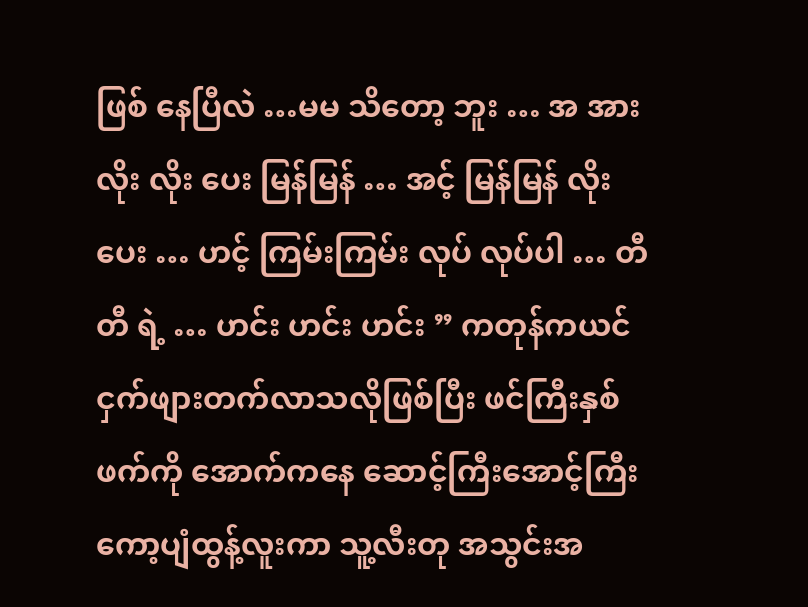ဖြစ် နေပြီလဲ …မမ သိတော့ ဘူး … အ အား လိုး လိုး ပေး မြန်မြန် … အင့် မြန်မြန် လိုးပေး … ဟင့် ကြမ်းကြမ်း လုပ် လုပ်ပါ … တီ တီ ရဲ့ … ဟင်း ဟင်း ဟင်း ” ကတုန်ကယင် ငှက်ဖျားတက်လာသလိုဖြစ်ပြီး ဖင်ကြီးနှစ်ဖက်ကို အောက်ကနေ ဆောင့်ကြီးအောင့်ကြီး ကော့ပျံထွန့်လူးကာ သူ့လီးတု အသွင်းအ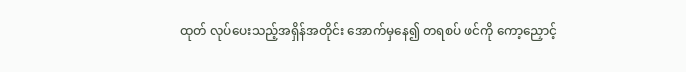ထုတ် လုပ်ပေးသည့်အရှိန်အတိုင်း အောက်မှနေ၍ တရစပ် ဖင်ကို ကော့ညှောင့်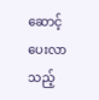ဆောင့်ပေးလာသည့်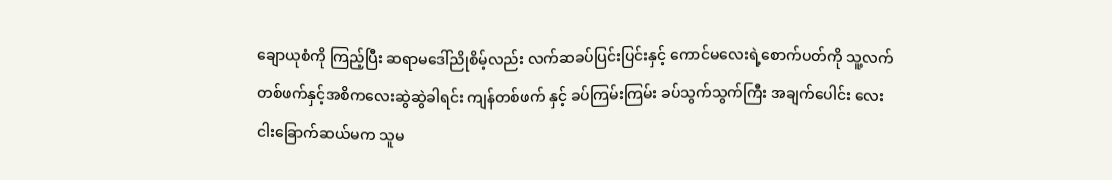ချောယုစံကို ကြည့်ပြီး ဆရာမဒေါ်ညိုစိမ့်လည်း လက်ဆခပ်ပြင်းပြင်းနှင့် ကောင်မလေးရဲ့စောက်ပတ်ကို သူ့လက်တစ်ဖက်နှင့်အစိကလေးဆွဲဆွဲခါရင်း ကျန်တစ်ဖက် နှင့် ခပ်ကြမ်းကြမ်း ခပ်သွက်သွက်ကြီး အချက်ပေါင်း လေးငါးခြောက်ဆယ်မက သူမ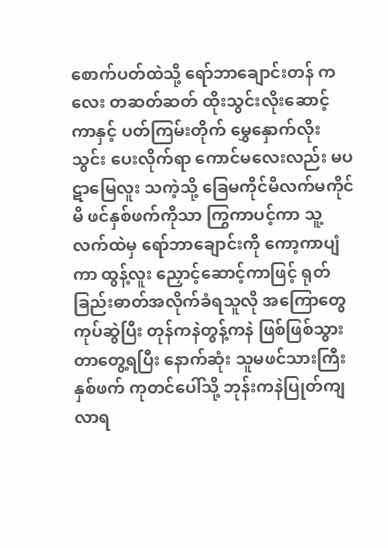စောက်ပတ်ထဲသို့ ရော်ဘာချောင်းတန် ကလေး တဆတ်ဆတ် ထိုးသွင်းလိုးဆောင့်ကာနှင့် ပတ်ကြမ်းတိုက် မွှေနှောက်လိုးသွင်း ပေးလိုက်ရာ ကောင်မလေးလည်း မပဋာမြေလူး သကဲ့သို့ ခြေမကိုင်မိလက်မကိုင်မိ ဖင်နှစ်ဖက်ကိုသာ ကြွကာပင့်ကာ သူ့လက်ထဲမှ ရော်ဘာချောင်းကို ကော့ကာပျံကာ ထွန့်လူး ညှောင့်ဆောင့်ကာဖြင့် ရုတ်ခြည်းဓာတ်အလိုက်ခံရသူလို အကြောတွေကုပ်ဆွဲပြီး တုန်ကနဲတွန့်ကနဲ ဖြစ်ဖြစ်သွားတာတွေ့ရပြီး နောက်ဆုံး သူမဖင်သားကြီးနှစ်ဖက် ကုတင်ပေါ်သို့ ဘုန်းကနဲပြုတ်ကျလာရ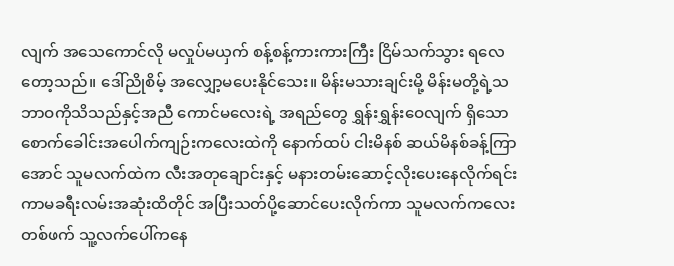လျက် အသေကောင်လို မလှုပ်မယှက် စန့်စန့်ကားကားကြီး ငြိမ်သက်သွား ရလေတော့သည်။ ဒေါ်ညိုစိမ့် အလျှော့မပေးနိုင်သေး။ မိန်းမသားချင်းမို့ မိန်းမတို့ရဲ့သဘာဝကိုသိသည်နှင့်အညီ ကောင်မလေးရဲ့ အရည်တွေ ရွှန်းရွှန်းဝေလျက် ရှိသော စောက်ခေါင်းအပေါက်ကျဉ်းကလေးထဲကို နောက်ထပ် ငါးမိနစ် ဆယ်မိနစ်ခန့်ကြာအောင် သူမလက်ထဲက လီးအတုချောင်းနှင့် မနားတမ်းဆောင့်လိုးပေးနေလိုက်ရင်း ကာမခရီးလမ်းအဆုံးထိတိုင် အပြီးသတ်ပို့ဆောင်ပေးလိုက်ကာ သူမလက်ကလေးတစ်ဖက် သူ့လက်ပေါ်ကနေ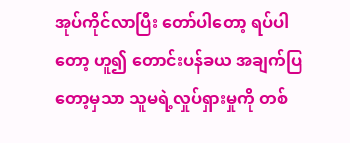အုပ်ကိုင်လာပြီး တော်ပါတော့ ရပ်ပါတော့ ဟူ၍ တောင်းပန်ခယ အချက်ပြတော့မှသာ သူမရဲ့လှုပ်ရှားမှုကို တစ်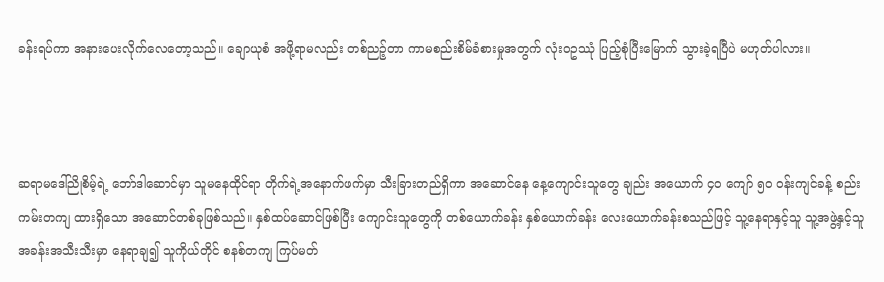ခန်းရပ်ကာ အနားပေးလိုက်လေတော့သည်။ ချောယုစံ အဖို့ရာမလည်း တစ်ညဉ့်တာ ကာမစည်းစိမ်ခံစားမှုအတွက် လုံးဝဥဿုံ ပြည့်စုံပြီးမြောက် သွားခဲ့ရပြီပဲ မဟုတ်ပါလား။



ဆရာမဒေါ်ညိုစိမ့်ရဲ့ ဘော်ဒါဆောင်မှာ သူမနေထိုင်ရာ တိုက်ရဲ့အနောက်ဖက်မှာ သီးခြားတည်ရှိကာ အဆောင်နေ နေ့ကျောင်းသူတွေ ချည်း အယောက် ၄၀ ကျော် ၅၀ ဝန်းကျင်ခန့် စည်းကမ်းတကျ ထားရှိသော အဆောင်တစ်ခုဖြစ်သည်။ နှစ်ထပ်ဆောင်ဖြစ်ပြီး ကျောင်းသူတွေကို တစ်ယောက်ခန်း နှစ်ယောက်ခန်း လေးယောက်ခန်းစသည်ဖြင့် သူ့နေရာနှင့်သူ သူ့အဖွဲ့နှင့်သူ အခန်းအသီးသီးမှာ နေရာချ၍ သူကိုယ်တိုင် စနစ်တကျ ကြပ်မတ်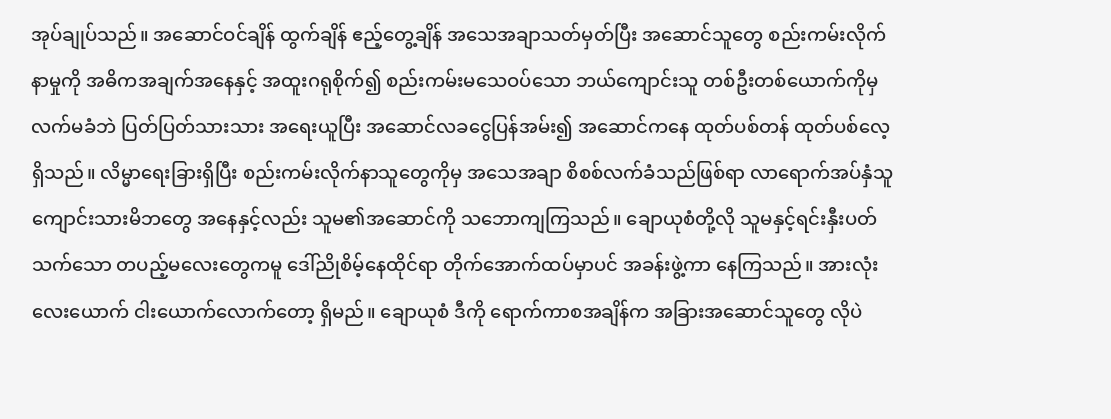အုပ်ချုပ်သည်။ အဆောင်ဝင်ချိန် ထွက်ချိန် ဧည့်တွေ့ချိန် အသေအချာသတ်မှတ်ပြီး အဆောင်သူတွေ စည်းကမ်းလိုက်နာမှုကို အဓိကအချက်အနေနှင့် အထူးဂရုစိုက်၍ စည်းကမ်းမသေဝပ်သော ဘယ်ကျောင်းသူ တစ်ဦးတစ်ယောက်ကိုမှ လက်မခံဘဲ ပြတ်ပြတ်သားသား အရေးယူပြီး အဆောင်လခငွေပြန်အမ်း၍ အဆောင်ကနေ ထုတ်ပစ်တန် ထုတ်ပစ်လေ့ရှိသည်။ လိမ္မာရေးခြားရှိပြီး စည်းကမ်းလိုက်နာသူတွေကိုမှ အသေအချာ စိစစ်လက်ခံသည်ဖြစ်ရာ လာရောက်အပ်နှံသူ ကျောင်းသားမိဘတွေ အနေနှင့်လည်း သူမ၏အဆောင်ကို သဘောကျကြသည်။ ချောယုစံတို့လို သူမနှင့်ရင်းနှီးပတ်သက်သော တပည့်မလေးတွေကမူ ဒေါ်ညိုစိမ့်နေထိုင်ရာ တိုက်အောက်ထပ်မှာပင် အခန်းဖွဲ့ကာ နေကြသည်။ အားလုံး လေးယောက် ငါးယောက်လောက်တော့ ရှိမည်။ ချောယုစံ ဒီကို ရောက်ကာစအချိန်က အခြားအဆောင်သူတွေ လိုပဲ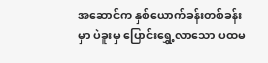အဆောင်က နှစ်ယောက်ခန်းတစ်ခန်းမှာ ပဲခူးမှ ပြောင်းရွှေ့လာသော ပထမ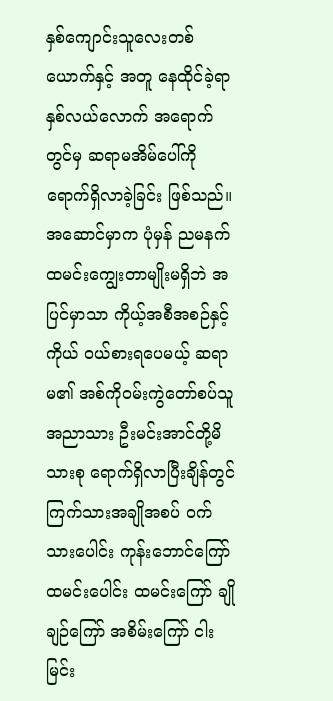နှစ်ကျောင်းသူလေးတစ်ယောက်နှင့် အတူ နေထိုင်ခဲ့ရာ နှစ်လယ်လောက် အရောက်တွင်မှ ဆရာမအိမ်ပေါ်ကို ရောက်ရှိလာခဲ့ခြင်း ဖြစ်သည်။ အဆောင်မှာက ပုံမှန် ညမနက် ထမင်းကျွေးတာမျိုးမရှိဘဲ အပြင်မှာသာ ကိုယ့်အစီအစဉ်နှင့်ကိုယ် ဝယ်စားရပေမယ့် ဆရာမ၏ အစ်ကိုဝမ်းကွဲတော်စပ်သူ အညာသား ဦးမင်းအာင်တို့မိသားစု ရောက်ရှိလာပြီးချိန်တွင် ကြက်သားအချိုအစပ် ဝက်သားပေါင်း ကုန်းဘောင်ကြော် ထမင်းပေါင်း ထမင်းကြော် ချိုချဉ်ကြော် အစိမ်းကြော် ငါးမြင်း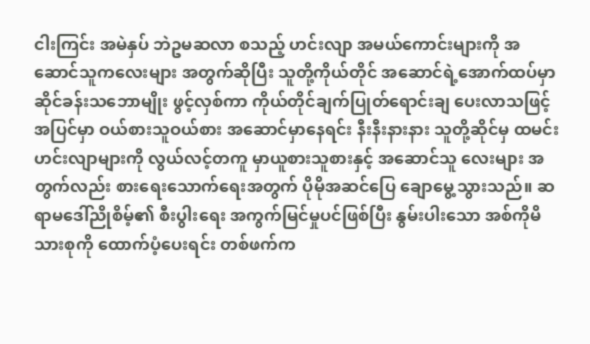ငါးကြင်း အမဲနှပ် ဘဲဥမဆလာ စသည့် ဟင်းလျာ အမယ်ကောင်းများကို အဆောင်သူကလေးများ အတွက်ဆိုပြီး သူတို့ကိုယ်တိုင် အဆောင်ရဲ့အောက်ထပ်မှာ ဆိုင်ခန်းသဘောမျိုး ဖွင့်လှစ်ကာ ကိုယ်တိုင်ချက်ပြုတ်ရောင်းချ ပေးလာသဖြင့် အပြင်မှာ ဝယ်စားသူဝယ်စား အဆောင်မှာနေရင်း နီးနီးနားနား သူတို့ဆိုင်မှ ထမင်းဟင်းလျာများကို လွယ်လင့်တကူ မှာယူစားသူစားနှင့် အဆောင်သူ လေးများ အတွက်လည်း စားရေးသောက်ရေးအတွက် ပိုမိုအဆင်ပြေ ချောမွေ့သွားသည်။ ဆရာမဒေါ်ညိုစိမ့်၏ စီးပွါးရေး အကွက်မြင်မှုပင်ဖြစ်ပြီး နွမ်းပါးသော အစ်ကိုမိသားစုကို ထောက်ပံ့ပေးရင်း တစ်ဖက်က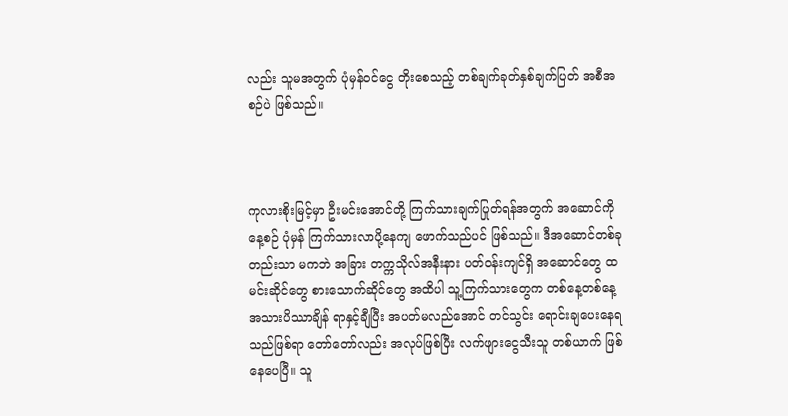လည်း သူမအတွက် ပုံမှန်ဝင်ငွေ တိုးစေသည့် တစ်ချက်ခုတ်နှစ်ချက်ပြတ် အစီအစဉ်ပဲ ဖြစ်သည်။



ကုလားစိုးမြင့်မှာ ဦးမင်းအောင်တို့ ကြက်သားချက်ပြုတ်ရန်အတွက် အဆောင်ကို နေ့စဉ် ပုံမှန် ကြက်သားလာပို့နေကျ ဖောက်သည်ပင် ဖြစ်သည်။ ဒီအဆောင်တစ်ခုတည်းသာ မကဘဲ အခြား တက္ကသိုလ်အနီးနား ပတ်ဝန်းကျင်ရှိ အဆောင်တွေ ထမင်းဆိုင်တွေ စားသောက်ဆိုင်တွေ အထိပါ သူ့ကြက်သားတွေက တစ်နေ့တစ်နေ့ အသားပိဿာချိန် ရာနှင့်ချီပြီး အပတ်မလည်အောင် တင်သွင်း ရောင်းချပေးနေရသည်ဖြစ်ရာ တော်တော်လည်း အလုပ်ဖြစ်ပြီး လက်ဖျားငွေသီးသူ တစ်ယာက် ဖြစ်နေပေပြီ။ သူ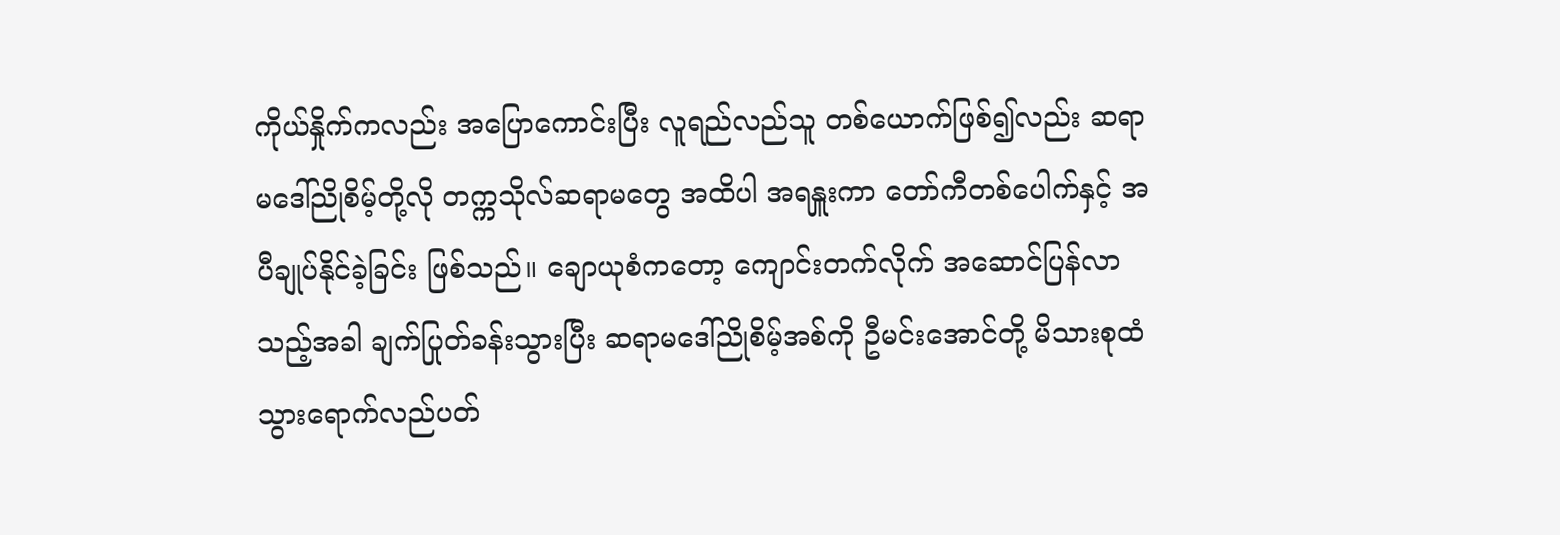ကိုယ်နှိုက်ကလည်း အပြောကောင်းပြီး လူရည်လည်သူ တစ်ယောက်ဖြစ်၍လည်း ဆရာမဒေါ်ညိုစိမ့်တို့လို တက္ကသိုလ်ဆရာမတွေ အထိပါ အရနှူးကာ တော်ကီတစ်ပေါက်နှင့် အပီချုပ်နိုင်ခဲ့ခြင်း ဖြစ်သည်။ ချောယုစံကတော့ ကျောင်းတက်လိုက် အဆောင်ပြန်လာသည့်အခါ ချက်ပြုတ်ခန်းသွားပြီး ဆရာမဒေါ်ညိုစိမ့်အစ်ကို ဦမင်းအောင်တို့ မိသားစုထံ သွားရောက်လည်ပတ်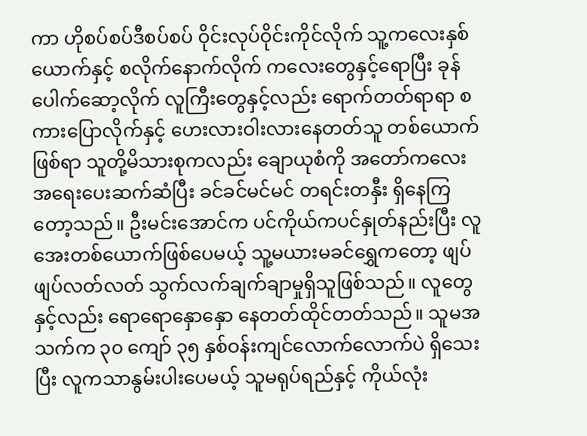ကာ ဟိုစပ်စပ်ဒီစပ်စပ် ဝိုင်းလုပ်ဝိုင်းကိုင်လိုက် သူ့ကလေးနှစ်ယောက်နှင့် စလိုက်နောက်လိုက် ကလေးတွေနှင့်ရောပြီး ခုန်ပေါက်ဆော့လိုက် လူကြီးတွေနှင့်လည်း ရောက်တတ်ရာရာ စကားပြောလိုက်နှင့် ဟေးလားဝါးလားနေတတ်သူ တစ်ယောက်ဖြစ်ရာ သူတို့မိသားစုကလည်း ချောယုစံကို အတော်ကလေး အရေးပေးဆက်ဆံပြီး ခင်ခင်မင်မင် တရင်းတနှီး ရှိနေကြတော့သည်။ ဦးမင်းအောင်က ပင်ကိုယ်ကပင်နှုတ်နည်းပြီး လူအေးတစ်ယောက်ဖြစ်ပေမယ့် သူ့မယားမခင်ရွှေကတော့ ဖျပ်ဖျပ်လတ်လတ် သွက်လက်ချက်ချာမှုရှိသူဖြစ်သည်။ လူတွေနှင့်လည်း ရောရောနှောနှော နေတတ်ထိုင်တတ်သည်။ သူမအသက်က ၃၀ ကျော် ၃၅ နှစ်ဝန်းကျင်လောက်လောက်ပဲ ရှိသေးပြီး လူကသာနွမ်းပါးပေမယ့် သူမရုပ်ရည်နှင့် ကိုယ်လုံး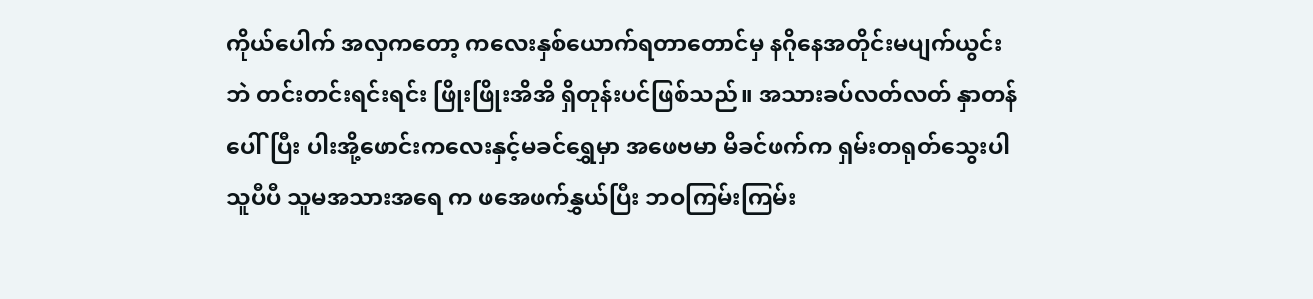ကိုယ်ပေါက် အလှကတော့ ကလေးနှစ်ယောက်ရတာတောင်မှ နဂိုနေအတိုင်းမပျက်ယွင်းဘဲ တင်းတင်းရင်းရင်း ဖြိုးဖြိုးအိအိ ရှိတုန်းပင်ဖြစ်သည်။ အသားခပ်လတ်လတ် နှာတန်ပေါ်ပြီး ပါးအို့ဖောင်းကလေးနှင့်မခင်ရွှေမှာ အဖေဗမာ မိခင်ဖက်က ရှမ်းတရုတ်သွေးပါသူပီပီ သူမအသားအရေ က ဖအေဖက်နွှယ်ပြီး ဘဝကြမ်းကြမ်း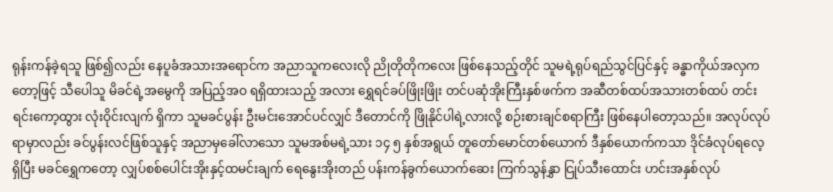ရုန်းကန်ခဲ့ရသူ ဖြစ်၍လည်း နေပူခံအသားအရောင်က အညာသူကလေးလို ညိုတိုတိုကလေး ဖြစ်နေသည့်တိုင် သူမရဲ့ရုပ်ရည်သွင်ပြင်နှင့် ခန္ဓာကိုယ်အလှကတော့ဖြင့် သီပေါသူ မိခင်ရဲ့အမွေကို အပြည့်အဝ ရရှိထားသည့် အလား ရွှေရင်ခပ်ဖြိုးဖြိုး တင်ပဆုံအိုးကြီးနှစ်ဖက်က အဆီတစ်ထပ်အသားတစ်ထပ် တင်းရင်းကော့ထွား လုံးဝိုင်းလျက် ရှိကာ သူမခင်ပွန်း ဦးမင်းအောင်ပင်လျှင် ဒီတောင်ကို ဖြိုနိုင်ပါရဲ့လားလို့ စဉ်းစားချင်စရာကြီး ဖြစ်နေပါတော့သည်။ အလုပ်လုပ်ရာမှာလည်း ခင်ပွန်းလင်ဖြစ်သူနှင့် အညာမှခေါ်လာသော သူမအစ်မရဲ့သား ၁၄ ၅ နှစ်အရွယ် တူတော်မောင်တစ်ယောက် ဒီနှစ်ယောက်ကသာ ဒိုင်ခံလုပ်ရလေ့ရှိပြီး မခင်ရွှေကတော့ လျှပ်စစ်ပေါင်းအိုးနှင့်ထမင်းချက် ရေနွေးအိုးတည် ပန်းကန်ခွက်ယောက်ဆေး ကြက်သွန်နွှာ ငြုပ်သီးထောင်း ဟင်းအနှစ်လုပ်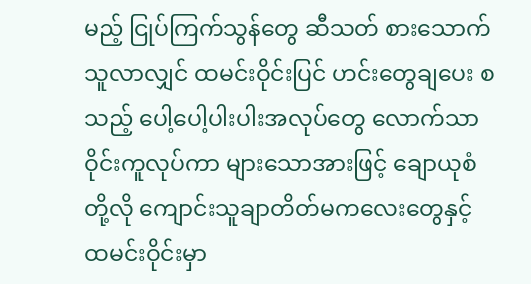မည့် ငြုပ်ကြက်သွန်တွေ ဆီသတ် စားသောက်သူလာလျှင် ထမင်းဝိုင်းပြင် ဟင်းတွေချပေး စသည့် ပေါ့ပေါ့ပါးပါးအလုပ်တွေ လောက်သာ ဝိုင်းကူလုပ်ကာ များသောအားဖြင့် ချောယုစံတို့လို ကျောင်းသူချာတိတ်မကလေးတွေနှင့် ထမင်းဝိုင်းမှာ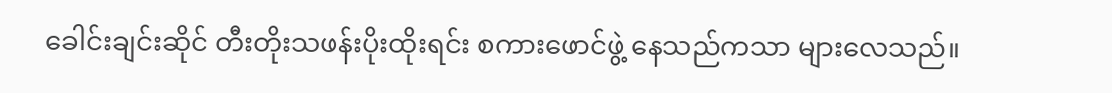ခေါင်းချင်းဆိုင် တီးတိုးသဖန်းပိုးထိုးရင်း စကားဖောင်ဖွဲ့ နေသည်ကသာ များလေသည်။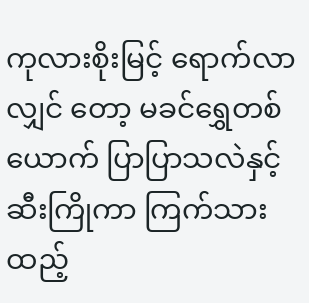ကုလားစိုးမြင့် ရောက်လာလျှင် တော့ မခင်ရွှေတစ်ယောက် ပြာပြာသလဲနှင့် ဆီးကြိုကာ ကြက်သားထည့်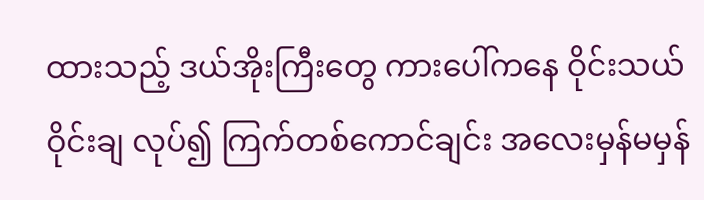ထားသည့် ဒယ်အိုးကြီးတွေ ကားပေါ်ကနေ ဝိုင်းသယ် ဝိုင်းချ လုပ်၍ ကြက်တစ်ကောင်ချင်း အလေးမှန်မမှန်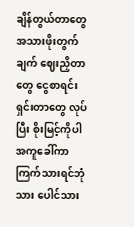ချိန်တွယ်တာတွေ အသားဖိုးတွက်ချက် ဈေးညှိတာတွေ ငွေစာရင်း ရှင်းတာတွေ လုပ်ပြီး စိုးမြင့်ကိုပါ အကူခေါ်ကာ ကြက်သားရင်ဘုံသား ပေါင်သား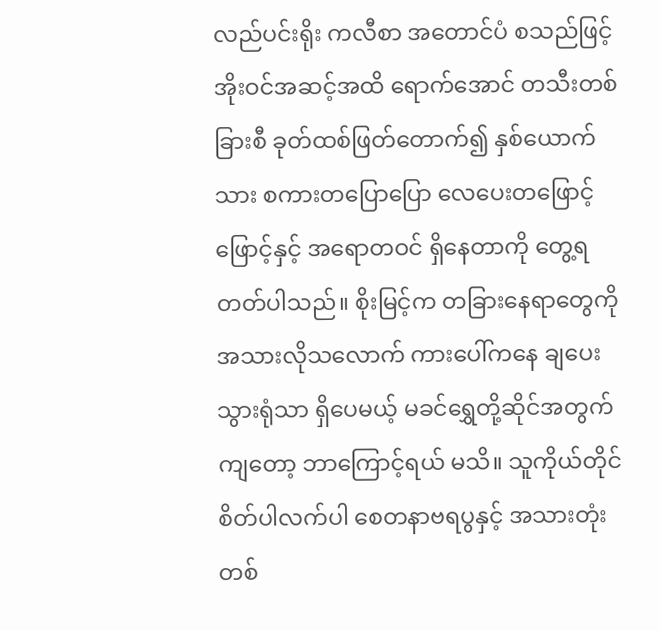လည်ပင်းရိုး ကလီစာ အတောင်ပံ စသည်ဖြင့် အိုးဝင်အဆင့်အထိ ရောက်အောင် တသီးတစ်ခြားစီ ခုတ်ထစ်ဖြတ်တောက်၍ နှစ်ယောက်သား စကားတပြောပြော လေပေးတဖြောင့်ဖြောင့်နှင့် အရောတဝင် ရှိနေတာကို တွေ့ရတတ်ပါသည်။ စိုးမြင့်က တခြားနေရာတွေကို အသားလိုသလောက် ကားပေါ်ကနေ ချပေးသွားရုံသာ ရှိပေမယ့် မခင်ရွှေတို့ဆိုင်အတွက်ကျတော့ ဘာကြောင့်ရယ် မသိ။ သူကိုယ်တိုင် စိတ်ပါလက်ပါ စေတနာဗရပွနှင့် အသားတုံးတစ်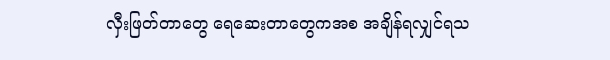လှီးဖြတ်တာတွေ ရေဆေးတာတွေကအစ အချိန်ရလျှင်ရသ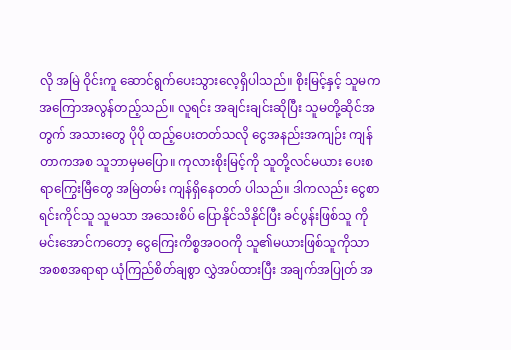လို အမြဲ ဝိုင်းကူ ဆောင်ရွက်ပေးသွားလေ့ရှိပါသည်။ စိုးမြင့်နှင့် သူမက အကြောအလွန်တည့်သည်။ လူရင်း အချင်းချင်းဆိုပြီး သူမတို့ဆိုင်အတွက် အသားတွေ ပိုပို ထည့်ပေးတတ်သလို ငွေအနည်းအကျဉ်း ကျန်တာကအစ သူဘာမှမပြော။ ကုလားစိုးမြင့်ကို သူတို့လင်မယား ပေးစရာကြွေးမြီတွေ အမြဲတမ်း ကျန်ရှိနေတတ် ပါသည်။ ဒါကလည်း ငွေစာရင်းကိုင်သူ သူမသာ အသေးစိပ် ပြောနိုင်သိနိုင်ပြီး ခင်ပွန်းဖြစ်သူ ကိုမင်းအောင်ကတော့ ငွေကြေးကိစ္စအဝဝကို သူ၏မယားဖြစ်သူကိုသာ အစစအရာရာ ယုံကြည်စိတ်ချစွာ လွှဲအပ်ထားပြီး အချက်အပြုတ် အ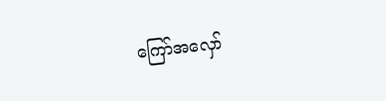ကြော်အလှော်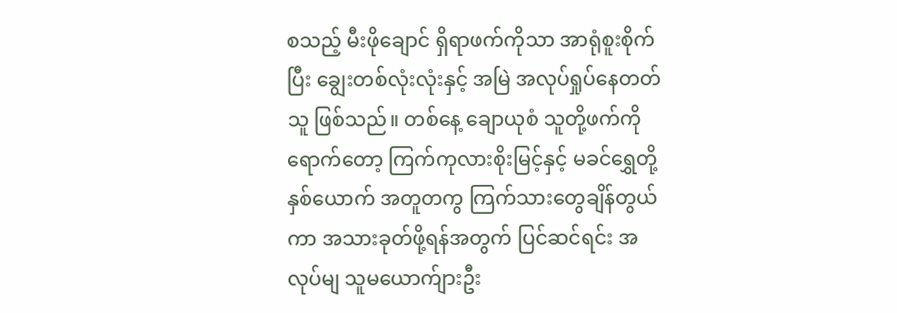စသည့် မီးဖိုချောင် ရှိရာဖက်ကိုသာ အာရုံစူးစိုက်ပြီး ချွေးတစ်လုံးလုံးနှင့် အမြဲ အလုပ်ရှုပ်နေတတ်သူ ဖြစ်သည်။ တစ်နေ့ ချောယုစံ သူတို့ဖက်ကိုရောက်တော့ ကြက်ကုလားစိုးမြင့်နှင့် မခင်ရွှေတို့နှစ်ယောက် အတူတကွ ကြက်သားတွေချိန်တွယ်ကာ အသားခုတ်ဖို့ရန်အတွက် ပြင်ဆင်ရင်း အလုပ်မျ သူမယောက်ျားဦး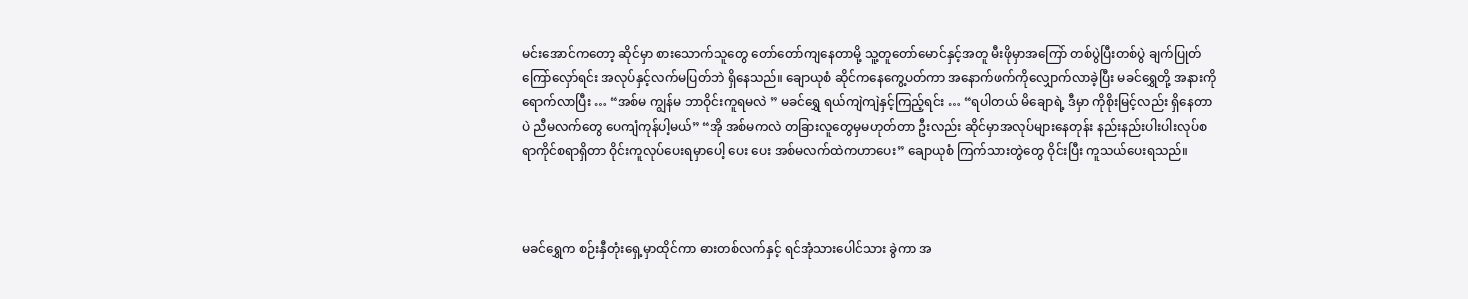မင်းအောင်ကတော့ ဆိုင်မှာ စားသောက်သူတွေ တော်တော်ကျနေတာမို့ သူ့တူတော်မောင်နှင့်အတူ မီးဖိုမှာအကြော် တစ်ပွဲပြီးတစ်ပွဲ ချက်ပြုတ်ကြော်လှော်ရင်း အလုပ်နှင့်လက်မပြတ်ဘဲ ရှိနေသည်။ ချောယုစံ ဆိုင်ကနေကွေ့ပတ်ကာ အနောက်ဖက်ကိုလျှောက်လာခဲ့ပြီး မခင်ရွှေတို့ အနားကို ရောက်လာပြီး … “အစ်မ ကျွန်မ ဘာဝိုင်းကူရမလဲ ” မခင်ရွှေ ရယ်ကျဲကျဲနှင့်ကြည့်ရင်း … “ရပါတယ် မိချောရဲ့ ဒီမှာ ကိုစိုးမြင့်လည်း ရှိနေတာပဲ ညီမလက်တွေ ပေကျံကုန်ပါ့မယ်” “အို အစ်မကလဲ တခြားလူတွေမှမဟုတ်တာ ဦးလည်း ဆိုင်မှာအလုပ်များနေတုန်း နည်းနည်းပါးပါးလုပ်စရာကိုင်စရာရှိတာ ဝိုင်းကူလုပ်ပေးရမှာပေါ့ ပေး ပေး အစ်မလက်ထဲကဟာပေး” ချောယုစံ ကြက်သားတွဲတွေ ဝိုင်းပြီး ကူသယ်ပေးရသည်။



မခင်ရွှေက စဉ်းနှီတုံးရှေ့မှာထိုင်ကာ ဓားတစ်လက်နှင့် ရင်အုံသားပေါင်သား ခွဲကာ အ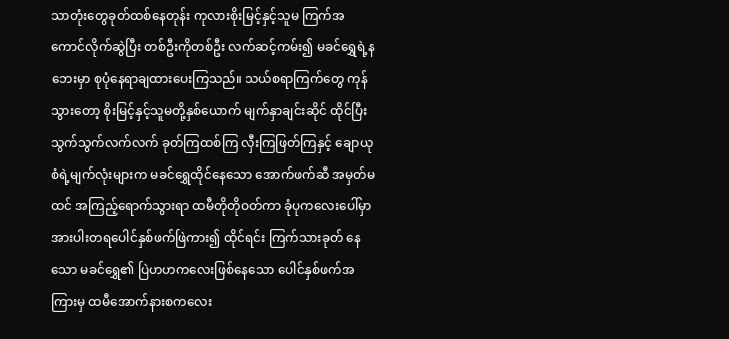သာတုံးတွေခုတ်ထစ်နေတုန်း ကုလားစိုးမြင့်နှင့်သူမ ကြက်အကောင်လိုက်ဆွဲပြီး တစ်ဦးကိုတစ်ဦး လက်ဆင့်ကမ်း၍ မခင်ရွှေရဲ့နဘေးမှာ စုပုံနေရာချထားပေးကြသည်။ သယ်စရာကြက်တွေ ကုန်သွားတော့ စိုးမြင့်နှင့်သူမတို့နှစ်ယောက် မျက်နှာချင်းဆိုင် ထိုင်ပြီး သွက်သွက်လက်လက် ခုတ်ကြထစ်ကြ လှီးကြဖြတ်ကြနှင့် ချောယုစံရဲ့မျက်လုံးများက မခင်ရွှေထိုင်နေသော အောက်ဖက်ဆီ အမှတ်မထင် အကြည့်ရောက်သွားရာ ထမီတိုတိုဝတ်ကာ ခုံပုကလေးပေါ်မှာ အားပါးတရပေါင်နှစ်ဖက်ဖြဲကား၍ ထိုင်ရင်း ကြက်သားခုတ် နေသော မခင်ရွှေ၏ ပြဲဟဟကလေးဖြစ်နေသော ပေါင်နှစ်ဖက်အကြားမှ ထမီအောက်နားစကလေး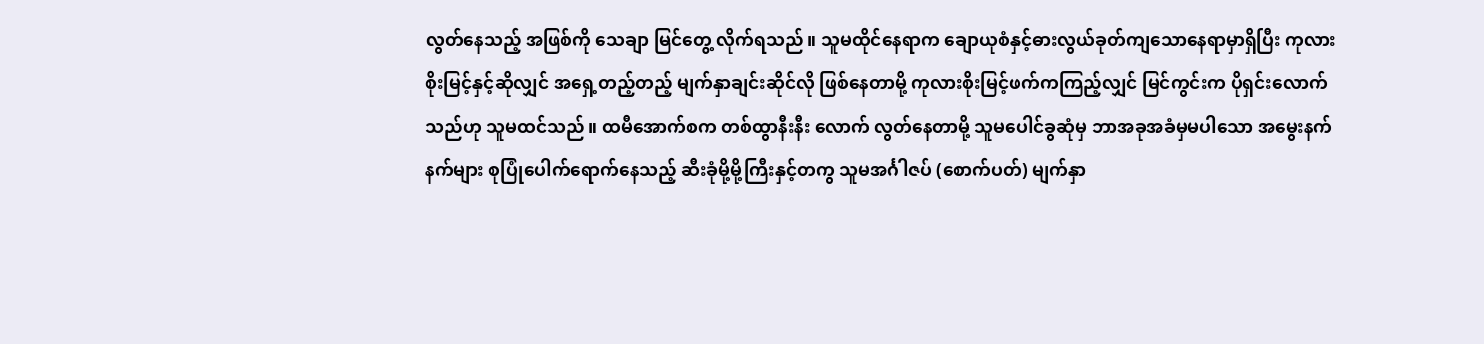လွတ်နေသည့် အဖြစ်ကို သေချာ မြင်တွေ့ လိုက်ရသည်။ သူမထိုင်နေရာက ချောယုစံနှင့်ဓားလွယ်ခုတ်ကျသောနေရာမှာရှိပြီး ကုလားစိုးမြင့်နှင့်ဆိုလျှင် အရှေ့တည့်တည့် မျက်နှာချင်းဆိုင်လို ဖြစ်နေတာမို့ ကုလားစိုးမြင့်ဖက်ကကြည့်လျှင် မြင်ကွင်းက ပိုရှင်းလောက်သည်ဟု သူမထင်သည်။ ထမီအောက်စက တစ်ထွာနီးနီး လောက် လွတ်နေတာမို့ သူမပေါင်ခွဆုံမှ ဘာအခုအခံမှမပါသော အမွေးနက်နက်များ စုပြုံပေါက်ရောက်နေသည့် ဆီးခုံမို့မို့ကြီးနှင့်တကွ သူမအင်္ဂါဇပ် (စောက်ပတ်) မျက်နှာ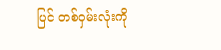ပြင် တစ်ဝှမ်းလုံးကို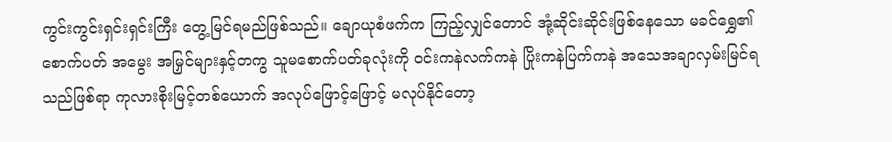ကွင်းကွင်းရှင်းရှင်းကြီး တွေ့မြင်ရမည်ဖြစ်သည်။ ချောယုစံဖက်က ကြည့်လျှင်တောင် အုံ့ဆိုင်းဆိုင်းဖြစ်နေသော မခင်ရွှေ၏ စောက်ပတ် အမွေး အမြှင်များနှင့်တကွ သူမစောက်ပတ်ခုလုံးကို ဝင်းကနဲလက်ကနဲ ပြိုးကနဲပြက်ကနဲ အသေအချာလှမ်းမြင်ရသည်ဖြစ်ရာ ကုလားစိုးမြင့်တစ်ယောက် အလုပ်ဖြောင့်ဖြောင့် မလုပ်နိုင်တော့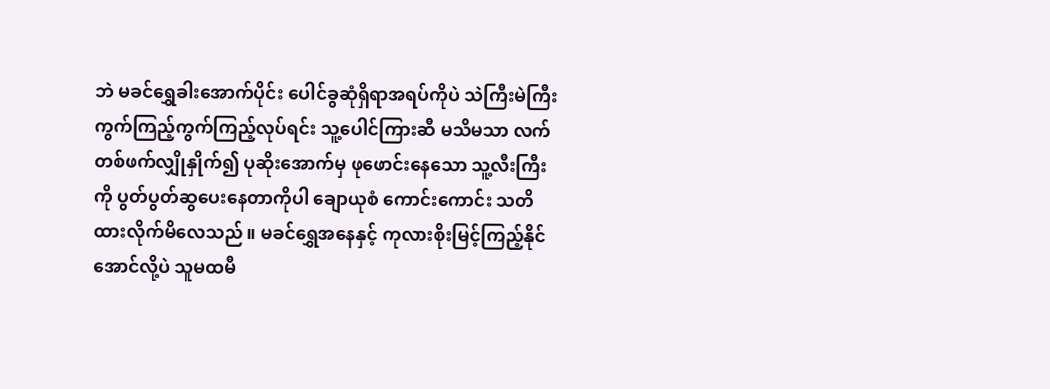ဘဲ မခင်ရွှေခါးအောက်ပိုင်း ပေါင်ခွဆုံရှိရာအရပ်ကိုပဲ သဲကြီးမဲကြီး ကွက်ကြည့်ကွက်ကြည့်လုပ်ရင်း သူ့ပေါင်ကြားဆီ မသိမသာ လက်တစ်ဖက်လျှိုနှိုက်၍ ပုဆိုးအောက်မှ ဖုဖောင်းနေသော သူ့လီးကြီးကို ပွတ်ပွတ်ဆွပေးနေတာကိုပါ ချောယုစံ ကောင်းကောင်း သတိထားလိုက်မိလေသည်။ မခင်ရွှေအနေနှင့် ကုလားစိုးမြင့်ကြည့်နိုင်အောင်လို့ပဲ သူမထမီ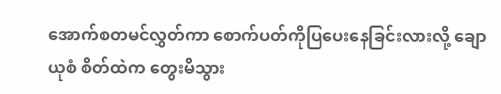အောက်စတမင်လွှတ်ကာ စောက်ပတ်ကိုပြပေးနေခြင်းလားလို့ ချောယုစံ စိတ်ထဲက တွေးမိသွား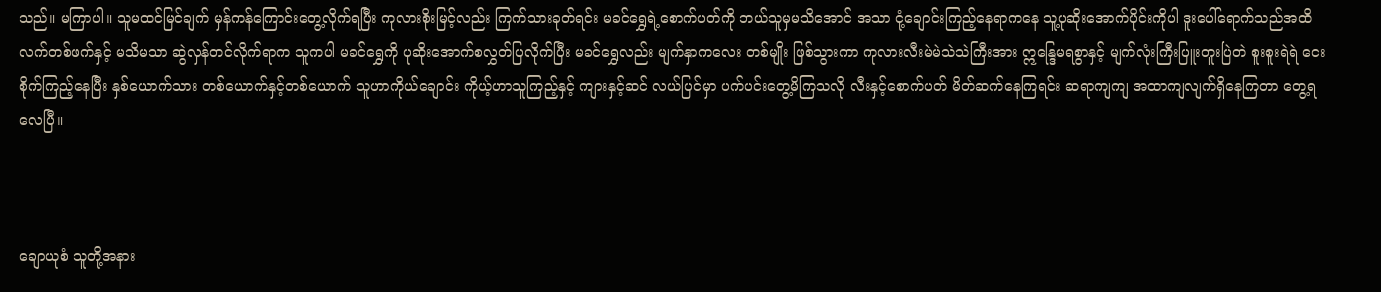သည်။ မကြာပါ။ သူမထင်မြင်ချက် မှန်ကန်ကြောင်းတွေ့လိုက်ရပြီး ကုလားစိုးမြင့်လည်း ကြက်သားခုတ်ရင်း မခင်ရွှေရဲ့စောက်ပတ်ကို ဘယ်သူမှမသိအောင် အသာ ငုံ့ချောင်းကြည့်နေရာကနေ သူ့ပုဆိုးအောက်ပိုင်းကိုပါ ဒူးပေါ်ရောက်သည်အထိ လက်တစ်ဖက်နှင့် မသိမသာ ဆွဲလှန်တင်လိုက်ရာက သူကပါ မခင်ရွှေကို ပုဆိုးအောက်စလွှတ်ပြလိုက်ပြီး မခင်ရွှေလည်း မျက်နှာကလေး တစ်မျိုး ဖြစ်သွားကာ ကုလားလီးမဲမဲသဲသဲကြီးအား ဣန္ဒြေမရစွာနှင့် မျက်လုံးကြီးပြူးတူးပြဲတဲ စူးစူးရဲရဲ ငေးစိုက်ကြည့်နေပြီး နှစ်ယောက်သား တစ်ယောက်နှင့်တစ်ယောက် သူဟာကိုယ်ချောင်း ကိုယ့်ဟာသူကြည့်နှင့် ကျားနှင့်ဆင် လယ်ပြင်မှာ ပက်ပင်းတွေ့မိကြသလို လီးနှင့်စောက်ပတ် မိတ်ဆက်နေကြရင်း ဆရာကျကျ အထာကျလျက်ရှိနေကြတာ တွေ့ရလေပြီ။



ချောယုစံ သူတို့အနား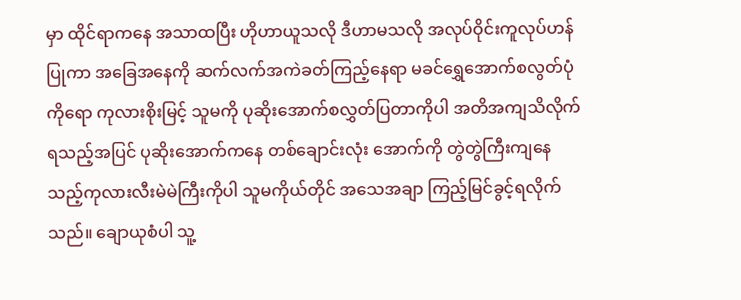မှာ ထိုင်ရာကနေ အသာထပြီး ဟိုဟာယူသလို ဒီဟာမသလို အလုပ်ဝိုင်းကူလုပ်ဟန်ပြုကာ အခြေအနေကို ဆက်လက်အကဲခတ်ကြည့်နေရာ မခင်ရွှေအောက်စလွတ်ပုံကိုရော ကုလားစိုးမြင့် သူမကို ပုဆိုးအောက်စလွှတ်ပြတာကိုပါ အတိအကျသိလိုက်ရသည့်အပြင် ပုဆိုးအောက်ကနေ တစ်ချောင်းလုံး အောက်ကို တွဲတွဲကြီးကျနေသည့်ကုလားလီးမဲမဲကြီးကိုပါ သူမကိုယ်တိုင် အသေအချာ ကြည့်မြင်ခွင့်ရလိုက်သည်။ ချောယုစံပါ သူ့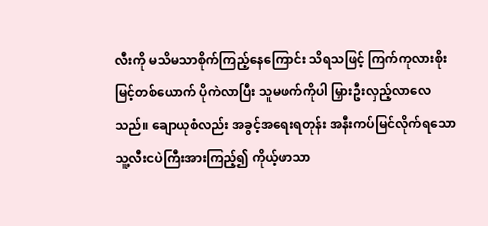လီးကို မသိမသာစိုက်ကြည့်နေကြောင်း သိရသဖြင့် ကြက်ကုလားစိုးမြင့်တစ်ယောက် ပိုကဲလာပြီး သူမဖက်ကိုပါ မြှားဦးလှည့်လာလေသည်။ ချောယုစံလည်း အခွင့်အရေးရတုန်း အနီးကပ်မြင်လိုက်ရသော သူ့လီးငပဲကြီးအားကြည့်၍ ကိုယ့်ဖာသာ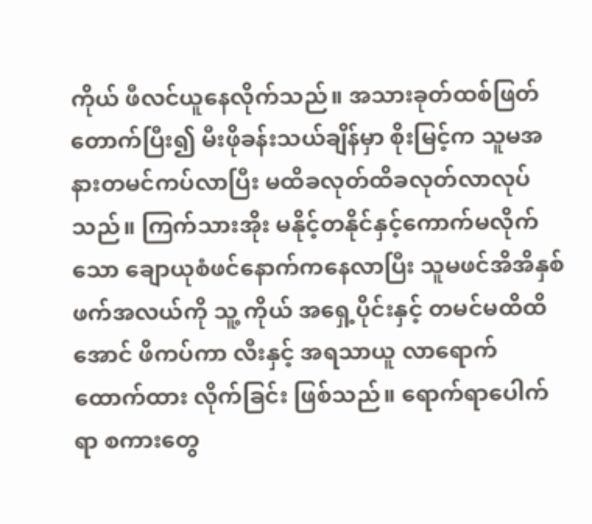ကိုယ် ဖီလင်ယူနေလိုက်သည်။ အသားခုတ်ထစ်ဖြတ်တောက်ပြီး၍ မီးဖိုခန်းသယ်ချိန်မှာ စိုးမြင့်က သူမအနားတမင်ကပ်လာပြီး မထိခလုတ်ထိခလုတ်လာလုပ်သည်။ ကြက်သားအိုး မနိုင့်တနိုင်နှင့်ကောက်မလိုက်သော ချောယုစံဖင်နောက်ကနေလာပြီး သူမဖင်အိအိနှစ်ဖက်အလယ်ကို သူ့ ကိုယ် အရှေ့ပိုင်းနှင့် တမင်မထိထိအောင် ဖိကပ်ကာ လီးနှင့် အရသာယူ လာရောက်ထောက်ထား လိုက်ခြင်း ဖြစ်သည်။ ရောက်ရာပေါက်ရာ စကားတွေ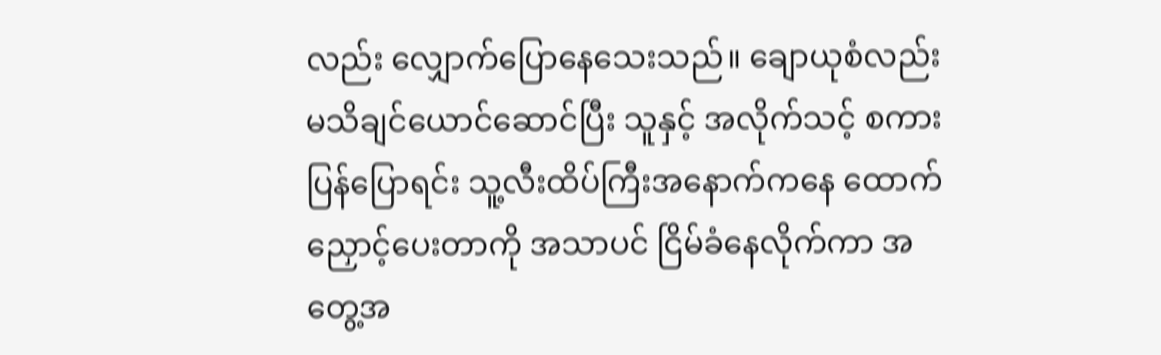လည်း လျှောက်ပြောနေသေးသည်။ ချောယုစံလည်း မသိချင်ယောင်ဆောင်ပြီး သူနှင့် အလိုက်သင့် စကားပြန်ပြောရင်း သူ့လီးထိပ်ကြီးအနောက်ကနေ ထောက်ညှောင့်ပေးတာကို အသာပင် ငြိမ်ခံနေလိုက်ကာ အတွေ့အ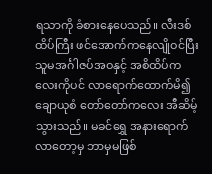ရသာကို ခံစားနေပေသည်။ လီးဒစ်ထိပ်ကြီး ဖင်အောက်ကနေလျိုဝင်ပြီး သူမအင်္ဂါဇပ်အဝနှင့် အစိထိပ်ကလေးကိုပင် လာရောက်ထောက်မိ၍ ချောယုစံ တော်တော်ကလေး အီဆိမ့်သွားသည်။ မခင်ရွှေ အနားရောက်လာတော့မှ ဘာမှမဖြစ်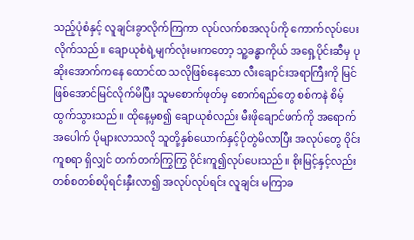သည့်ပုံစံနှင့် လူချင်းခွာလိုက်ကြကာ လုပ်လက်စအလုပ်ကို ကောက်လုပ်ပေးလိုက်သည်။ ချောယုစံရဲ့မျက်လုံးမးကတော့ သူ့ခန္ဓာကိုယ် အရှေ့ပိုင်းဆီမှ ပုဆိုးအောက်ကနေ ထောင်ထ သလိုဖြစ်နေသော လီးချောင်းအရာကြီးကို မြင်ဖြစ်အောင်မြင်လိုက်မိပြီး သူမစောက်ဖုတ်မှ စောက်ရည်တွေ စစ်ကနဲ စိမ့်ထွက်သွားသည်။ ထိုနေ့မှစ၍ ချောယုစံလည်း မီးဖိုချောင်ဖက်ကို အရောက်အပေါက် ပိုများလာသလို သူတို့နှစ်ယောက်နှင့်ပိုတွဲမိလာပြီး အလုပ်တွေ ဝိုင်းကူစရာ ရှိလျှင် တက်တက်ကြွကြွ ဝိုင်းကူ၍လုပ်ပေးသည်။ စိုးမြင့်နှင့်လည်း တစ်စတစ်စပိုရင်းနှီးလာ၍ အလုပ်လုပ်ရင်း လူချင်း မကြာခ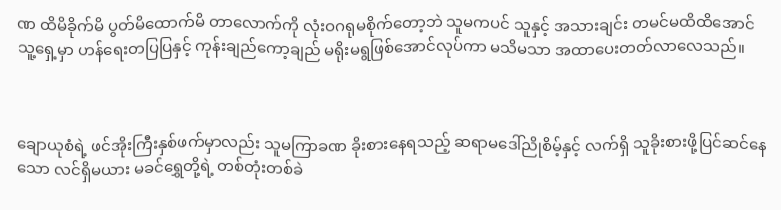ဏ ထိမိခိုက်မိ ပွတ်မိထောက်မိ တာလောက်ကို လုံးဝဂရုမစိုက်တော့ဘဲ သူမကပင် သူနှင့် အသားချင်း တမင်မထိထိအောင် သူ့ရှေ့မှာ ဟန်ရေးတပြပြနှင့် ကုန်းချည်ကော့ချည် မရိုးမရွဖြစ်အောင်လုပ်ကာ မသိမသာ အထာပေးတတ်လာလေသည်။



ချောယုစံရဲ့ ဖင်အိုးကြီးနှစ်ဖက်မှာလည်း သူမကြာခဏ ခိုးစားနေရသည့် ဆရာမဒေါ်ညိုစိမ့်နှင့် လက်ရှိ သူခိုးစားဖို့ပြင်ဆင်နေသော လင်ရှိမယား မခင်ရွှေတို့ရဲ့ တစ်တုံးတစ်ခဲ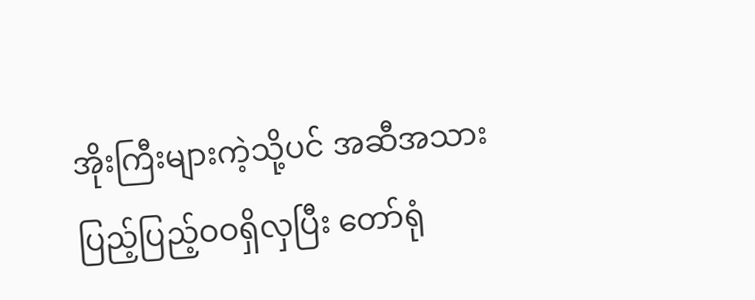အိုးကြီးများကဲ့သို့ပင် အဆီအသားပြည့်ပြည့်ဝဝရှိလှပြီး တော်ရုံ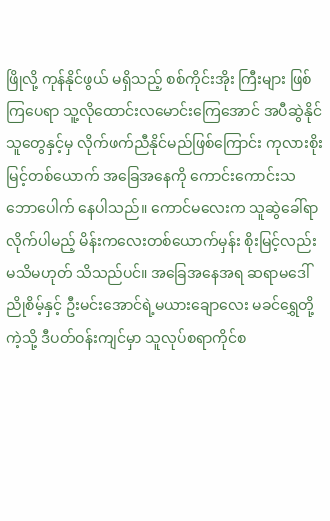ဖြိုလို့ ကုန်နိုင်ဖွယ် မရှိသည့် စစ်ကိုင်းအိုး ကြီးများ ဖြစ်ကြပေရာ သူ့လိုထောင်းလမောင်းကြေအောင် အပီဆွဲနိုင် သူတွေနှင့်မှ လိုက်ဖက်ညီနိုင်မည်ဖြစ်ကြောင်း ကုလားစိုးမြင့်တစ်ယောက် အခြေအနေကို ကောင်းကောင်းသဘောပေါက် နေပါသည်။ ကောင်မလေးက သူဆွဲခေါ်ရာလိုက်ပါမည့် မိန်းကလေးတစ်ယောက်မှန်း စိုးမြင့်လည်း မသိမဟုတ် သိသည်ပင်။ အခြေအနေအရ ဆရာမဒေါ်ညိုစိမ့်နှင့် ဦးမင်းအောင်ရဲ့မယားချောလေး မခင်ရွှေတို့ကဲ့သို့ ဒီပတ်ဝန်းကျင်မှာ သူလုပ်စရာကိုင်စ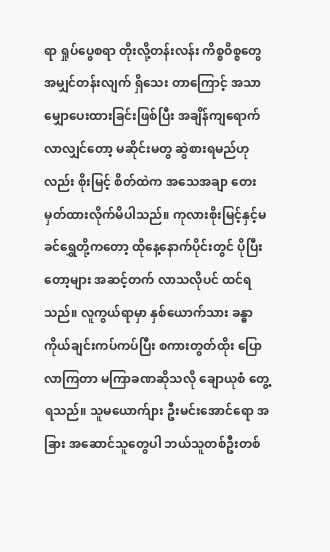ရာ ရှုပ်ပွေစရာ တိုးလို့တန်းလန်း ကိစ္စဝိစ္စတွေ အမျှင်တန်းလျက် ရှိသေး တာကြောင့် အသာမျှောပေးထားခြင်းဖြစ်ပြီး အချိန်ကျရောက် လာလျှင်တော့ မဆိုင်းမတွ ဆွဲစားရမည်ဟုလည်း စိုးမြင့် စိတ်ထဲက အသေအချာ တေးမှတ်ထားလိုက်မိပါသည်။ ကုလားစိုးမြင့်နှင့်မခင်ရွှေတို့ကတော့ ထိုနေ့နောက်ပိုင်းတွင် ပိုပြီးတော့များ အဆင့်တက် လာသလိုပင် ထင်ရသည်။ လူကွယ်ရာမှာ နှစ်ယောက်သား ခန္ဓာကိုယ်ချင်းကပ်ကပ်ပြီး စကားတွတ်ထိုး ပြောလာကြတာ မကြာခဏဆိုသလို ချောယုစံ တွေ့ရသည်။ သူမယောက်ျား ဦးမင်းအောင်ရော အခြား အဆောင်သူတွေပါ ဘယ်သူတစ်ဦးတစ်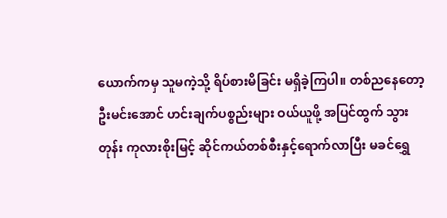ယောက်ကမှ သူမကဲ့သို့ ရိပ်စားမိခြင်း မရှိခဲ့ကြပါ။ တစ်ညနေတော့ ဦးမင်းအောင် ဟင်းချက်ပစ္စည်းများ ဝယ်ယူဖို့ အပြင်ထွက် သွားတုန်း ကုလားစိုးမြင့် ဆိုင်ကယ်တစ်စီးနှင့်ရောက်လာပြီး မခင်ရွှေ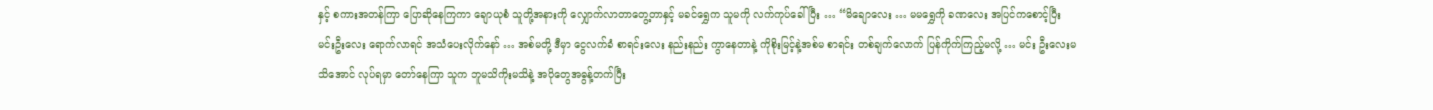နှင့် စကားအတန်ကြာ ပြောဆိုနေကြကာ ချောယုစံ သူတို့အနားကို လျှောက်လာတာတွေ့တာနှင့် မခင်ရွှေက သူမကို လက်ကုပ်ခေါ်ပြီး … “မိချောလေး … မမရွှေကို ခဏလေး အပြင်ကစောင့်ပြီး မင်းဦးလေး ရောက်လာရင် အသံပေးလိုက်နော် … အစ်မတို့ ဒီမှာ ငွေလက်ခံ စာရင်းလေး နည်းနည်း ကွာနေတာနဲ့ ကိုစိုးမြင့်နဲ့အစ်မ စာရင်း တစ်ချက်လောက် ပြန်ကိုက်ကြည့်မလို့ … မင်း ဦးလေးမသိအောင် လုပ်ရမှာ တော်နေကြာ သူက ဘူမသိကိုးမသိနဲ့ အပိုတွေအဓွန့်တက်ပြီး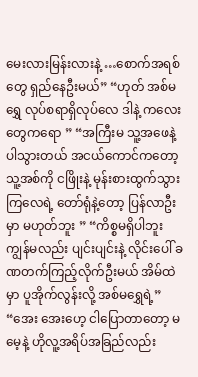မေးလားမြန်းလားနဲ့ …စောက်အရစ်တွေ ရှည်နေဦးမယ်” “ဟုတ် အစ်မရွှေ လုပ်စရာရှိလုပ်လေ ဒါနဲ့ ကလေးတွေကရော ” “အကြီးမ သူ့အဖေနဲ့ ပါသွားတယ် အငယ်ကောင်ကတော့ သူ့အစ်ကို ငဖြိုးနဲ့ မုန်းစားထွက်သွားကြလေရဲ့ တော်ရုံနဲ့တော့ ပြန်လာဦးမှာ မဟုတ်ဘူး ” “ကိစ္စမရှိပါဘူး ကျွန်မလည်း ပျင်းပျင်းနဲ့ လိုင်းပေါ် ခဏတက်ကြည့်လိုက်ဦးမယ် အိမ်ထဲမှာ ပူအိုက်လွန်းလို့ အစ်မရွှေရဲ့” “အေး အေးဟေ့ ငါပြောတာတော့ မမေ့နဲ့ ဟိုလူ့အရိပ်အခြည်လည်း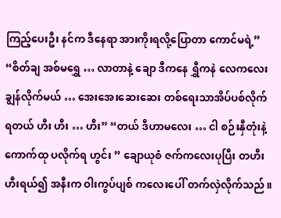ကြည့်ပေးဦး နင်က ဒီနေရာ အားကိုးရလို့ပြောတာ ကောင်မရဲ့” “စိတ်ချ အစ်မရွှေ … လာတာနဲ့ ချော ဒီကနေ ရွှီကနဲ လေကလေး ချွန်လိုက်မယ် … အေးအေးဆေးဆေး တစ်ရေးသာအိပ်ပစ်လိုက် ရတယ် ဟီး ဟီး … ဟီး” “တယ် ဒီဟာမလေး … ငါ စဉ်းနှီတုံးနဲ့ ကောက်ထု ပလိုက်ရ ဟွင်း ” ချောယုစံ ဇက်ကလေးပုပြီး တဟီးဟီးရယ်၍ အနီးက ဝါးကွပ်ပျစ် ကလေးပေါ် တက်လှဲလိုက်သည်။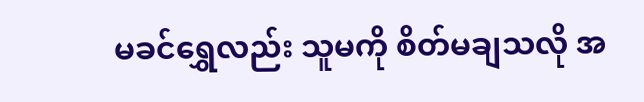မခင်ရွှေလည်း သူမကို စိတ်မချသလို အ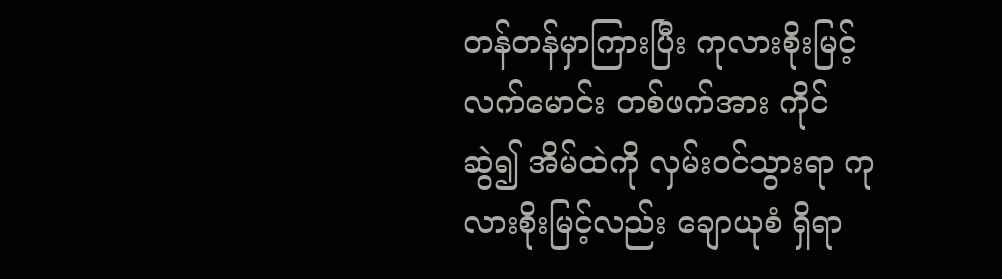တန်တန်မှာကြားပြီး ကုလားစိုးမြင့် လက်မောင်း တစ်ဖက်အား ကိုင်ဆွဲ၍ အိမ်ထဲကို လှမ်းဝင်သွားရာ ကုလားစိုးမြင့်လည်း ချောယုစံ ရှိရာ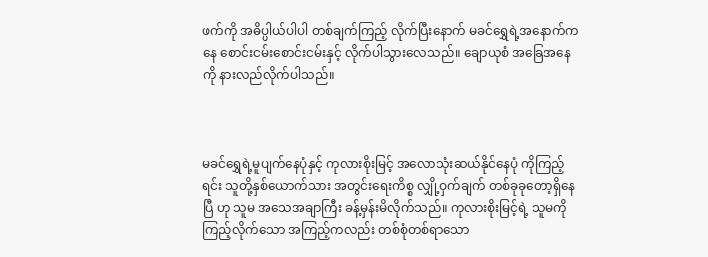ဖက်ကို အဓိပ္ပါယ်ပါပါ တစ်ချက်ကြည့် လိုက်ပြီးနောက် မခင်ရွှေရဲ့အနောက်ကနေ စောင်းငမ်းစောင်းငမ်းနှင့် လိုက်ပါသွားလေသည်။ ချောယုစံ အခြေအနေကို နားလည်လိုက်ပါသည်။



မခင်ရွှေရဲ့မူပျက်နေပုံနှင့် ကုလားစိုးမြင့် အလောသုံးဆယ်နိုင်နေပုံ ကိုကြည့်ရင်း သူတို့နှစ်ယောက်သား အတွင်းရေးကိစ္စ လျှို့ဝှက်ချက် တစ်ခုခုတော့ရှိနေပြီ ဟု သူမ အသေအချာကြီး ခန့်မှန်းမိလိုက်သည်။ ကုလားစိုးမြင့်ရဲ့ သူမကိုကြည့်လိုက်သော အကြည့်ကလည်း တစ်စုံတစ်ရာသော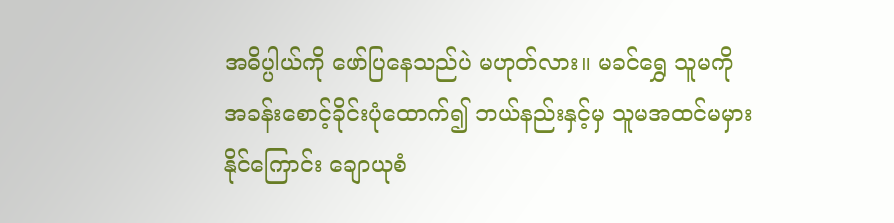အဓိပ္ပါယ်ကို ဖော်ပြနေသည်ပဲ မဟုတ်လား။ မခင်ရွှေ သူမကို အခန်းစောင့်ခိုင်းပုံထောက်၍ ဘယ်နည်းနှင့်မှ သူမအထင်မမှားနိုင်ကြောင်း ချောယုစံ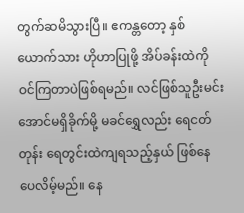တွက်ဆမိသွားပြီ။ ဧကန္တတော့ နှစ်ယောက်သား ဟိုဟာပြုဖို့ အိပ်ခန်းထဲကို ဝင်ကြတာပဲဖြစ်ရမည်။ လင်ဖြစ်သူဦးမင်းအောင်မရှိခိုက်မို့ မခင်ရွှေလည်း ရေငတ်တုန်း ရေတွင်းထဲကျရသည့်နှယ် ဖြစ်နေပေလိမ့်မည်။ နေ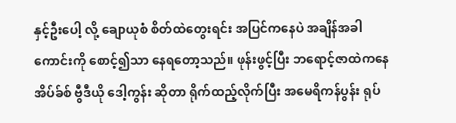နှင့်ဦးပေါ့ လို့ ချောယုစံ စိတ်ထဲတွေးရင်း အပြင်ကနေပဲ အချိန်အခါကောင်းကို စောင့်၍သာ နေရတော့သည်။ ဖုန်းဖွင့်ပြီး ဘရောင့်ဇာထဲကနေ အိပ်ခ်စ် ဗွီဒီယို ဒေါ့ကွန်း ဆိုတာ ရိုက်ထည့်လိုက်ပြီး အမေရိကန်ပွန်း ရုပ်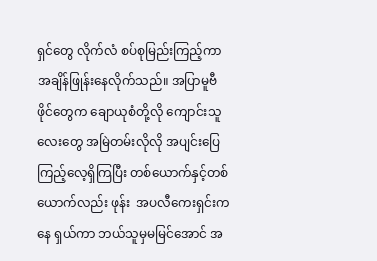ရှင်တွေ လိုက်လံ စပ်စုမြည်းကြည့်ကာ အချိန်ဖြုန်းနေလိုက်သည်။ အပြာမူဗီဖိုင်တွေက ချောယုစံတို့လို ကျောင်းသူလေးတွေ အမြဲတမ်းလိုလို အပျင်းပြေကြည့်လေ့ရှိကြပြီး တစ်ယောက်နှင့်တစ်ယောက်လည်း ဖုန်း  အပလီကေးရှင်းကနေ ရှယ်ကာ ဘယ်သူမှမမြင်အောင် အ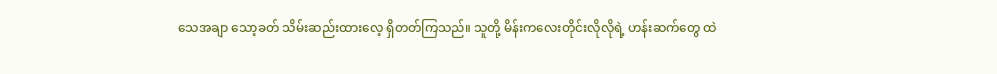သေအချာ သော့ခတ် သိမ်းဆည်းထားလေ့ ရှိတတ်ကြသည်။ သူတို့ မိန်းကလေးတိုင်းလိုလိုရဲ့ ဟန်းဆက်တွေ ထဲ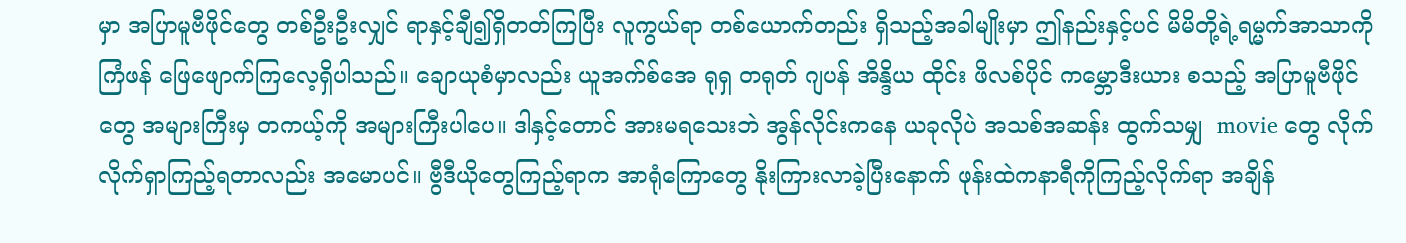မှာ အပြာမူဗီဖိုင်တွေ တစ်ဦးဦးလျှင် ရာနှင့်ချီ၍ရှိတတ်ကြပြီး လူကွယ်ရာ တစ်ယောက်တည်း ရှိသည့်အခါမျိုးမှာ ဤနည်းနှင့်ပင် မိမိတို့ရဲ့ရမ္မက်အာသာကို ကြံဖန် ဖြေဖျောက်ကြလေ့ရှိပါသည်။ ချောယုစံမှာလည်း ယူအက်စ်အေ ရုရှ တရုတ် ဂျပန် အိန္ဒိယ ထိုင်း ဖိလစ်ပိုင် ကမ္ဘောဒီးယား စသည့် အပြာမူဗီဖိုင်တွေ အများကြီးမှ တကယ့်ကို အများကြီးပါပေ။ ဒါနှင့်တောင် အားမရသေးဘဲ အွန်လိုင်းကနေ ယခုလိုပဲ အသစ်အဆန်း ထွက်သမျှ  movie တွေ လိုက်လိုက်ရှာကြည့်ရတာလည်း အမောပင်။ ဗွီဒီယိုတွေကြည့်ရာက အာရုံကြောတွေ နိုးကြားလာခဲ့ပြီးနောက် ဖုန်းထဲကနာရီကိုကြည့်လိုက်ရာ အချိန်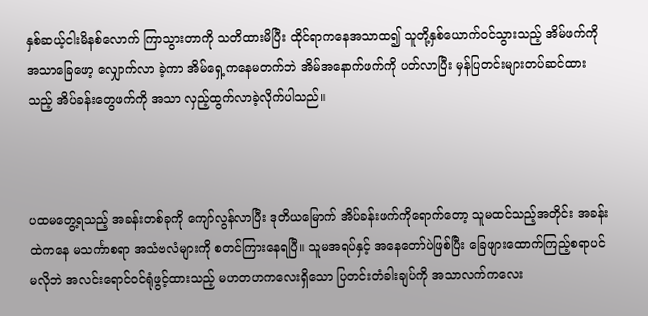နှစ်ဆယ့်ငါးမိနစ်လောက် ကြာသွားတာကို သတိထားမိပြီး ထိုင်ရာကနေအသာထ၍ သူတို့နှစ်ယောက်ဝင်သွားသည့် အိမ်ဖက်ကို အသာခြေဖော့ လျှောက်လာ ခဲ့ကာ အိမ်ရှေ့ကနေမတက်ဘဲ အိမ်အနောက်ဖက်ကို ပတ်လာပြီး မှန်ပြတင်းများတပ်ဆင်ထားသည့် အိပ်ခန်းတွေဖက်ကို အသာ လှည့်ထွက်လာခဲ့လိုက်ပါသည်။



ပထမတွေ့ရသည့် အခန်းတစ်ခုကို ကျော်လွန်လာပြီး ဒုတိယမြောက် အိပ်ခန်းဖက်ကိုရောက်တော့ သူမထင်သည့်အတိုင်း အခန်းထဲကနေ မသင်္ကာစရာ အသံဗလံများကို စတင်ကြားနေရပြီ။ သူမအရပ်နှင့် အနေတော်ပဲဖြစ်ပြီး ခြေဖျားထောက်ကြည့်စရာပင် မလိုဘဲ အလင်းရောင်ဝင်ရုံဖွင့်ထားသည့် မဟတဟကလေးရှိသော ပြတင်းတံခါးချပ်ကို အသာလက်ကလေး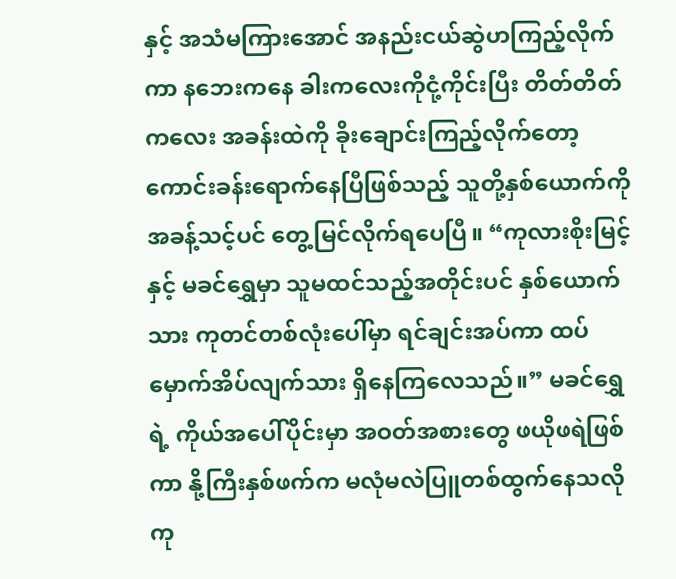နှင့် အသံမကြားအောင် အနည်းငယ်ဆွဲဟကြည့်လိုက်ကာ နဘေးကနေ ခါးကလေးကိုငုံ့ကိုင်းပြီး တိတ်တိတ်ကလေး အခန်းထဲကို ခိုးချောင်းကြည့်လိုက်တော့ ကောင်းခန်းရောက်နေပြီဖြစ်သည့် သူတို့နှစ်ယောက်ကို အခန့်သင့်ပင် တွေ့မြင်လိုက်ရပေပြီ။ “ကုလားစိုးမြင့်နှင့် မခင်ရွှေမှာ သူမထင်သည့်အတိုင်းပင် နှစ်ယောက်သား ကုတင်တစ်လုံးပေါ်မှာ ရင်ချင်းအပ်ကာ ထပ်မှောက်အိပ်လျက်သား ရှိနေကြလေသည်။” မခင်ရွှေရဲ့ ကိုယ်အပေါ်ပိုင်းမှာ အဝတ်အစားတွေ ဖယိုဖရဲဖြစ်ကာ နို့ကြီးနှစ်ဖက်က မလုံမလဲပြူတစ်ထွက်နေသလို ကု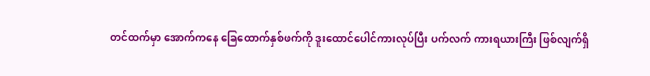တင်ထက်မှာ အောက်ကနေ ခြေထောက်နှစ်ဖက်ကို ဒူးထောင်ပေါင်ကားလုပ်ပြီး ပက်လက် ကားရယားကြီး ဖြစ်လျက်ရှိ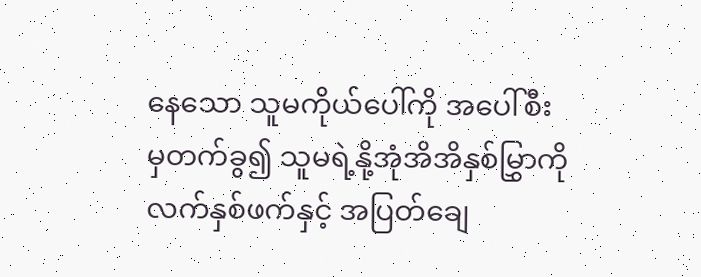နေသော သူမကိုယ်ပေါ်ကို အပေါ်စီးမှတက်ခွ၍ သူမရဲ့နို့အုံအိအိနှစ်မြွှာကို လက်နှစ်ဖက်နှင့် အပြတ်ချေ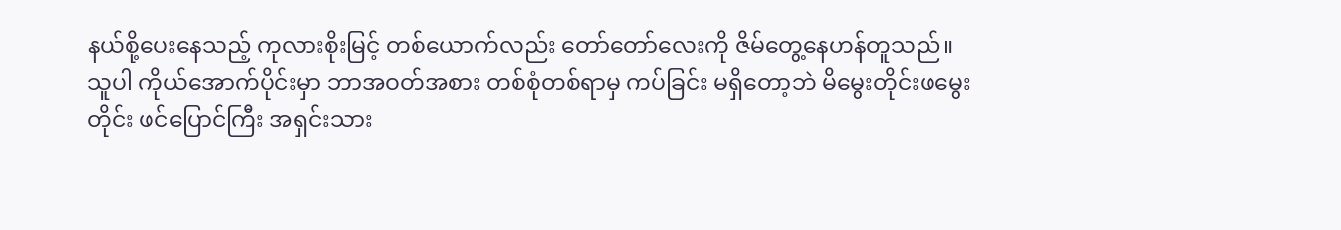နယ်စို့ပေးနေသည့် ကုလားစိုးမြင့် တစ်ယောက်လည်း တော်တော်လေးကို ဇိမ်တွေ့နေဟန်တူသည်။ သူပါ ကိုယ်အောက်ပိုင်းမှာ ဘာအဝတ်အစား တစ်စုံတစ်ရာမှ ကပ်ခြင်း မရှိတော့ဘဲ မိမွေးတိုင်းဖမွေးတိုင်း ဖင်ပြောင်ကြီး အရှင်းသား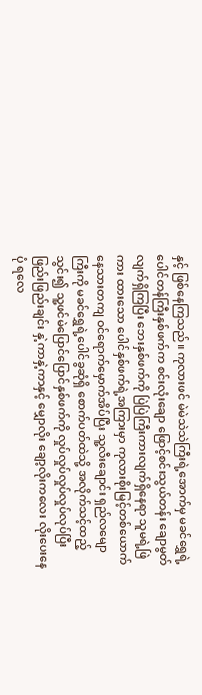နှင့် ဖြစ်နေကြသည်။ ကုလားဖင် မဲမဲသဲသဲကြီးရဲ့အောက်မှ မခင်ရွှေရဲ့ ပေါင်တန်ကြီးနှစ်ဖက်က စင်းလုံးချော ဖြောင့်စင်းသွယ်တန်း ချောမွတ်လျက်ရှိကြပြီး ဘေးနှစ်ဖက်ကို ပြဲပြဲကြီးကားလျက်ရှိနေရာ သူမရဲ့ဖြဲကား ထားသော ပေါင်နှစ်ဖက်ရဲ့အကြားမှာ ကုလားစိုးမြင့်တစ်ယောက် နေသားတကျ ဝင်ရောက်မှောက်အိပ်ပြီး သူ့လီးချောင်း ရှည်လမျောကြီးကို မခင်ရွှေရဲ့ပေါင်ခွဆုံရှိ စောက်ပတ်ထဲသို့ အလိုက်သင့်ထည့်သွင်း၍ သူ့ဖင်မဲပြောင်ပြောင်နှစ်ဖက်ကို လှုပ်လှုပ်လှုပ်လှုပ်လုပ်ပြီး ဖြည်းဖြည်းချင်း နှဲ့ကာနှဲ့ကာနှင့် မျှောလိုး ချော့လိုးကလေး လိုးပေးနေပုံ ရလေ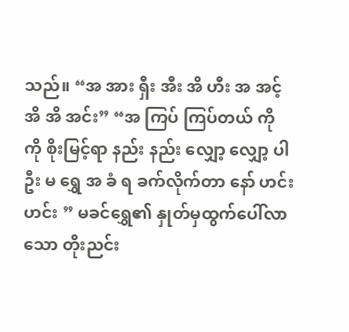သည်။ “အ အား ရှီး အီး အိ ဟီး အ အင့် အိ အိ အင်း” “အ ကြပ် ကြပ်တယ် ကို ကို စိုးမြင့်ရာ နည်း နည်း လျှော့ လျှော့ ပါဦး မ ရွှေ အ ခံ ရ ခက်လိုက်တာ နော် ဟင်း ဟင်း ” မခင်ရွှေ၏ နှုတ်မှထွက်ပေါ်လာသော တိုးညင်း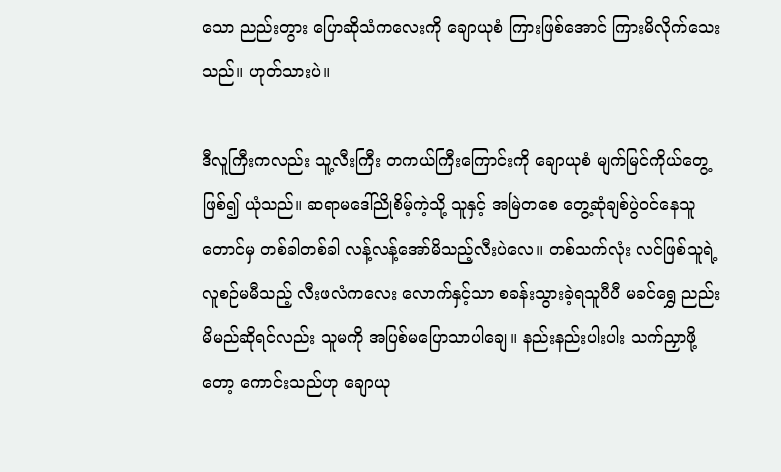သော ညည်းတွား ပြောဆိုသံကလေးကို ချောယုစံ ကြားဖြစ်အောင် ကြားမိလိုက်သေးသည်။ ဟုတ်သားပဲ။

ဒီလူကြီးကလည်း သူ့လီးကြီး တကယ်ကြီးကြောင်းကို ချောယုစံ မျက်မြင်ကိုယ်တွေ့ဖြစ်၍ ယုံသည်။ ဆရာမဒေါ်ညိုစိမ့်ကဲ့သို့ သူနှင့် အမြဲတစေ တွေ့ဆုံချစ်ပွဲဝင်နေသူတောင်မှ တစ်ခါတစ်ခါ လန့်လန့်အော်မိသည့်လီးပဲလေ။ တစ်သက်လုံး လင်ဖြစ်သူရဲ့ လူစဉ်မမီသည့် လီးဖလံကလေး လောက်နှင့်သာ စခန်းသွားခဲ့ရသူပီပီ မခင်ရွှေ ညည်းမိမည်ဆိုရင်လည်း သူမကို အပြစ်မပြောသာပါချေ။ နည်းနည်းပါးပါး သက်ညှာဖို့တော့ ကောင်းသည်ဟု ချောယု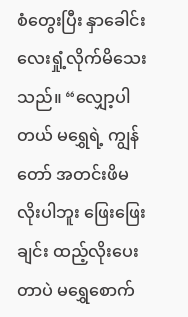စံတွေးပြီး နှာခေါင်းလေးရှုံ့လိုက်မိသေးသည်။ “လျှော့ပါတယ် မရွှေရဲ့ ကျွန်တော် အတင်းဖိမလိုးပါဘူး ဖြေးဖြေးချင်း ထည့်လိုးပေးတာပဲ မရွှေစောက်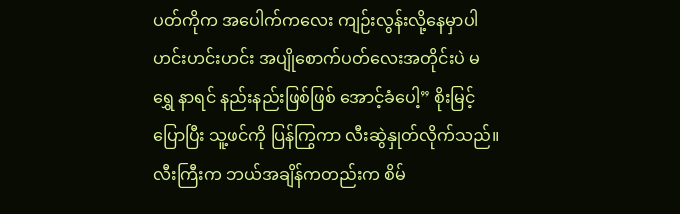ပတ်ကိုက အပေါက်ကလေး ကျဉ်းလွန်းလို့နေမှာပါ ဟင်းဟင်းဟင်း အပျိုစောက်ပတ်လေးအတိုင်းပဲ မရွှေ နာရင် နည်းနည်းဖြစ်ဖြစ် အောင့်ခံပေါ့” စိုးမြင့်ပြောပြီး သူ့ဖင်ကို ပြန်ကြွကာ လီးဆွဲနှုတ်လိုက်သည်။ လီးကြီးက ဘယ်အချိန်ကတည်းက စိမ်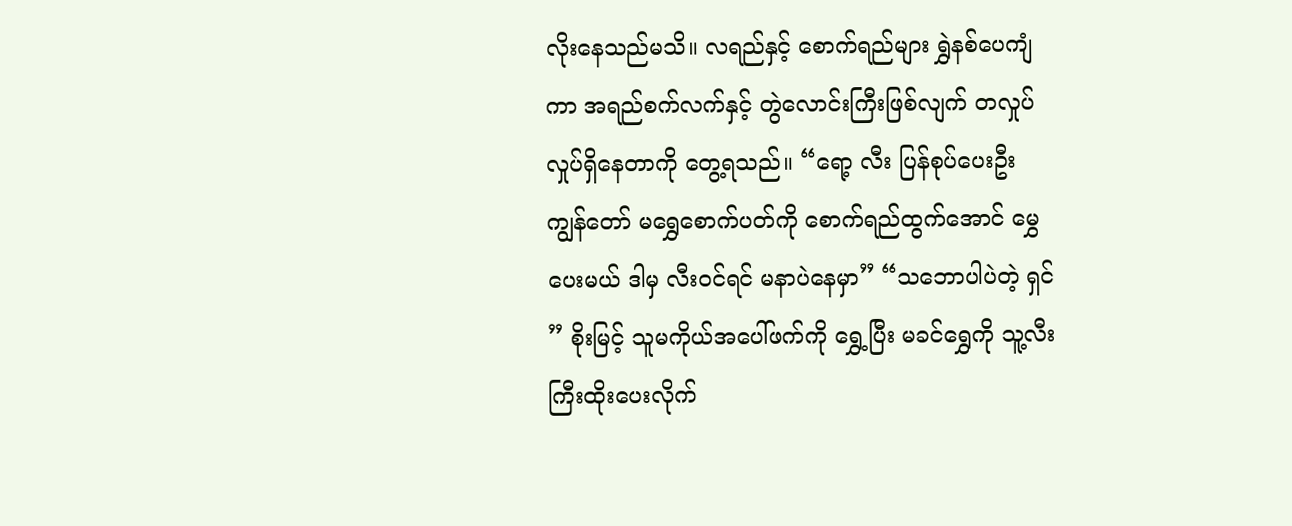လိုးနေသည်မသိ။ လရည်နှင့် စောက်ရည်များ ရွှဲနစ်ပေကျံကာ အရည်စက်လက်နှင့် တွဲလောင်းကြီးဖြစ်လျက် တလှုပ်လှုပ်ရှိနေတာကို တွေ့ရသည်။ “ရော့ လီး ပြန်စုပ်ပေးဦး ကျွန်တော် မရွှေစောက်ပတ်ကို စောက်ရည်ထွက်အောင် မွှေပေးမယ် ဒါမှ လီးဝင်ရင် မနာပဲနေမှာ” “သဘောပါပဲတဲ့ ရှင် ” စိုးမြင့် သူမကိုယ်အပေါ်ဖက်ကို ရွှေ့ပြီး မခင်ရွှေကို သူ့လီးကြီးထိုးပေးလိုက်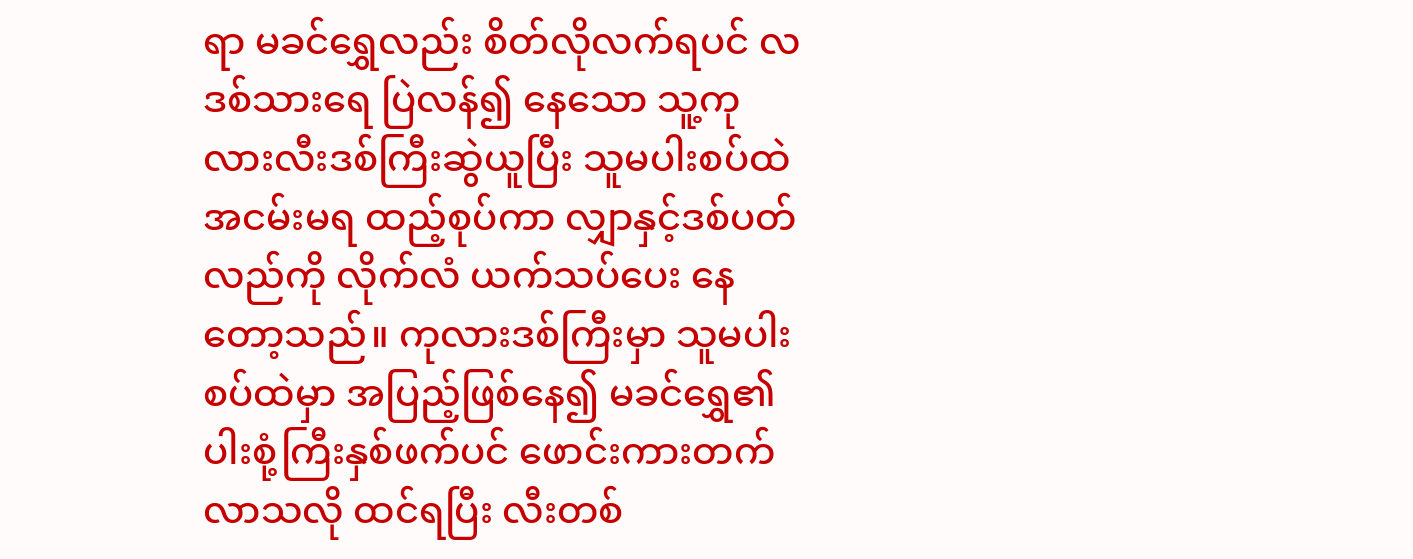ရာ မခင်ရွှေလည်း စိတ်လိုလက်ရပင် လဒစ်သားရေ ပြဲလန်၍ နေသော သူ့ကုလားလီးဒစ်ကြီးဆွဲယူပြီး သူမပါးစပ်ထဲ အငမ်းမရ ထည့်စုပ်ကာ လျှာနှင့်ဒစ်ပတ် လည်ကို လိုက်လံ ယက်သပ်ပေး နေတော့သည်။ ကုလားဒစ်ကြီးမှာ သူမပါးစပ်ထဲမှာ အပြည့်ဖြစ်နေ၍ မခင်ရွှေ၏ ပါးစုံ့ကြီးနှစ်ဖက်ပင် ဖောင်းကားတက်လာသလို ထင်ရပြီး လီးတစ်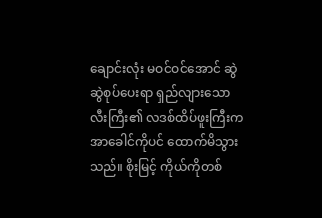ချောင်းလုံး မဝင်ဝင်အောင် ဆွဲဆွဲစုပ်ပေးရာ ရှည်လျားသောလီးကြီး၏ လဒစ်ထိပ်ဖူးကြီးက အာခေါင်ကိုပင် ထောက်မိသွားသည်။ စိုးမြင့် ကိုယ်ကိုတစ်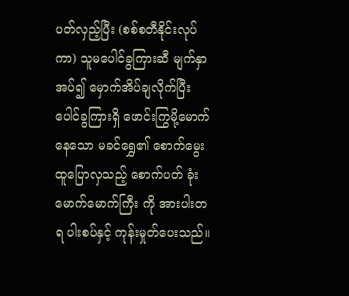ပတ်လှည့်ပြီး (စစ်စတီနိုင်းလုပ်ကာ) သူမပေါင်ခွကြားဆီ မျက်နှာအပ်၍ မှောက်အိပ်ချလိုက်ပြီး ပေါင်ခွကြားရှိ ဖောင်းကြွမို့မောက်နေသော မခင်ရွှေ၏ စောက်မွေးထူပြောလှသည့် စောက်ပတ် ခုံးမောက်မောက်ကြီး ကို အားပါးတရ ပါးစပ်နှင့် ကုန်းမှုတ်ပေးသည်။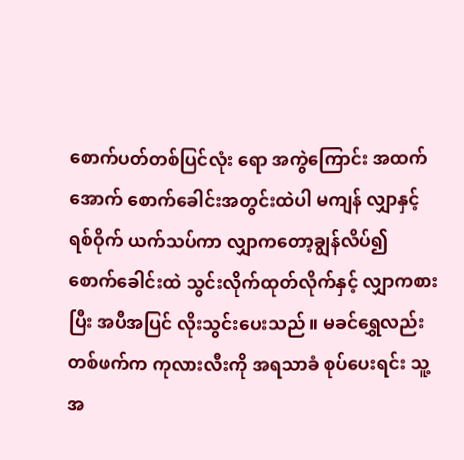စောက်ပတ်တစ်ပြင်လုံး ရော အကွဲကြောင်း အထက်အောက် စောက်ခေါင်းအတွင်းထဲပါ မကျန် လျှာနှင့်ရစ်ဝိုက် ယက်သပ်ကာ လျှာကတော့ချွန်လိပ်၍ စောက်ခေါင်းထဲ သွင်းလိုက်ထုတ်လိုက်နှင့် လျှာကစားပြီး အပီအပြင် လိုးသွင်းပေးသည်။ မခင်ရွှေလည်း တစ်ဖက်က ကုလားလီးကို အရသာခံ စုပ်ပေးရင်း သူ့အ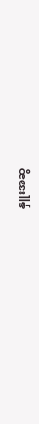နှူးအဆွ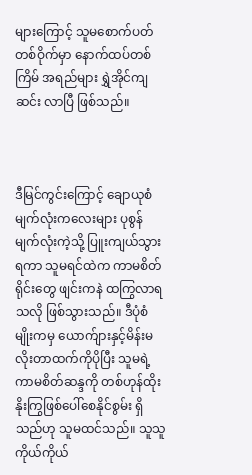များကြောင့် သူမစောက်ပတ်တစ်ဝိုက်မှာ နောက်ထပ်တစ်ကြိမ် အရည်များ ရွှဲအိုင်ကျဆင်း လာပြီ ဖြစ်သည်။



ဒီမြင်ကွင်းကြောင့် ချောယုစံမျက်လုံးကလေးများ ပုစွန်မျက်လုံးကဲ့သို့ ပြူးကျယ်သွားရကာ သူမရင်ထဲက ကာမစိတ်ရိုင်းတွေ ဖျင်းကနဲ ထကြွလာရသလို ဖြစ်သွားသည်။ ဒီပုံစံမျိုးကမှ ယောက်ျားနှင့်မိန်းမ လိုးတာထက်ကိုပိုပြီး သူမရဲ့ကာမစိတ်ဆန္ဒကို တစ်ဟုန်ထိုး နိုးကြွဖြစ်ပေါ်စေနိုင်စွမ်း ရှိသည်ဟု သူမထင်သည်။ သူသူကိုယ်ကိုယ်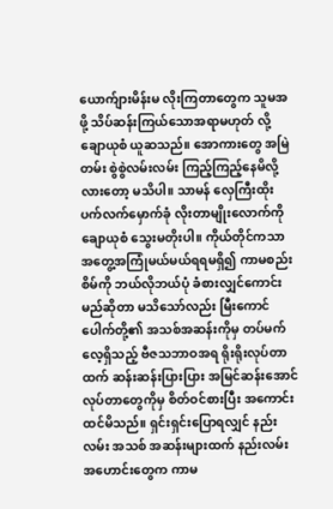ယောက်ျားမိန်းမ လိုးကြတာတွေက သူမအဖို့ သိပ်ဆန်းကြယ်သောအရာမဟုတ် လို့ ချောယုစံ ယူဆသည်။ အောကားတွေ အမြဲတမ်း စွဲစွဲလမ်းလမ်း ကြည့်ကြည့်နေမိလို့လားတော့ မသိပါ။ သာမန် လှေကြီးထိုး ပက်လက်မှောက်ခုံ လိုးတာမျိုးလောက်ကို ချောယုစံ သွေးမတိုးပါ။ ကိုယ်တိုင်ကသာ အတွေ့အကြုံမယ်မယ်ရရမရှိ၍ ကာမစည်းစိမ်ကို ဘယ်လိုဘယ်ပုံ ခံစားလျှင်ကောင်းမည်ဆိုတာ မသိသော်လည်း မြီးကောင်ပေါက်တို့၏ အသစ်အဆန်းကိုမှ တပ်မက်လေ့ရှိသည့် ဗီဇသဘာဝအရ ရိုးရိုးလုပ်တာထက် ဆန်းဆန်းပြားပြား အမြင်ဆန်းအောင် လုပ်တာတွေကိုမှ စိတ်ဝင်စားပြီး အကောင်းထင်မိသည်။ ရှင်းရှင်းပြောရလျှင် နည်းလမ်း အသစ် အဆန်းများထက် နည်းလမ်းအဟောင်းတွေက ကာမ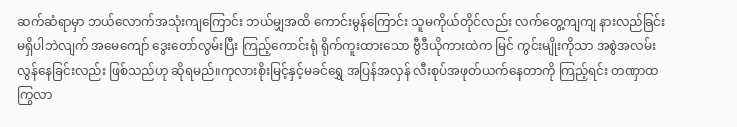ဆက်ဆံရာမှာ ဘယ်လောက်အသုံးကျကြောင်း ဘယ်မျှအထိ ကောင်းမွန်ကြောင်း သူမကိုယ်တိုင်လည်း လက်တွေ့ကျကျ နားလည်ခြင်းမရှိပါဘဲလျက် အမေကျော် ဒွေးတော်လွမ်းပြီး ကြည့်ကောင်းရုံ ရိုက်ကူးထားသော ဗွီဒီယိုကားထဲက မြင် ကွင်းမျိုးကိုသာ အစွဲအလမ်းလွန်နေခြင်းလည်း ဖြစ်သည်ဟု ဆိုရမည်။ကုလားစိုးမြင့်နှင့်မခင်ရွှေ အပြန်အလှန် လီးစုပ်အဖုတ်ယက်နေတာကို ကြည့်ရင်း တဏှာထကြွလာ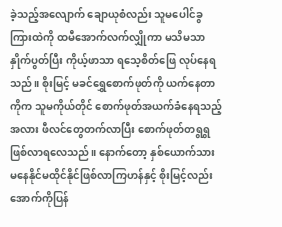ခဲ့သည့်အလျောက် ချောယုစံလည်း သူမပေါင်ခွကြားထဲကို ထမီအောက်လက်လျှိုကာ မသိမသာနှိုက်ပွတ်ပြီး ကိုယ့်ဖာသာ ရသေ့စိတ်ဖြေ လုပ်နေရသည်။ စိုးမြင့် မခင်ရွှေစောက်ဖုတ်ကို ယက်နေတာကိုက သူမကိုယ်တိုင် စောက်ဖုတ်အယက်ခံနေရသည့်အလား ဖီလင်တွေတက်လာပြီး စောက်ဖုတ်တရွရွ ဖြစ်လာရလေသည်။ နောက်တော့ နှစ်ယောက်သား မနေနိုင်မထိုင်နိုင်ဖြစ်လာကြဟန်နှင့် စိုးမြင့်လည်း အောက်ကိုပြန်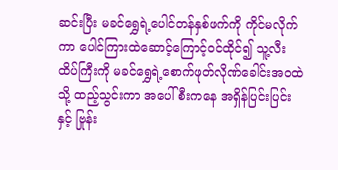ဆင်းပြီး မခင်ရွှေရဲ့ပေါင်တန်နှစ်ဖက်ကို ကိုင်မလိုက်ကာ ပေါင်ကြားထဲဆောင့်ကြောင့်ဝင်ထိုင်၍ သူ့လီးထိပ်ကြီးကို မခင်ရွှေရဲ့စောက်ဖုတ်လိုဏ်ခေါင်းအဝထဲသို့ ထည့်သွင်းကာ အပေါ်စီးကနေ အရှိန်ပြင်းပြင်းနှင့် ဗြုန်း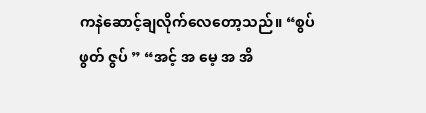ကနဲဆောင့်ချလိုက်လေတော့သည်။ “စွပ် ဖွတ် ဇွပ် ” “အင့် အ မေ့ အ အိ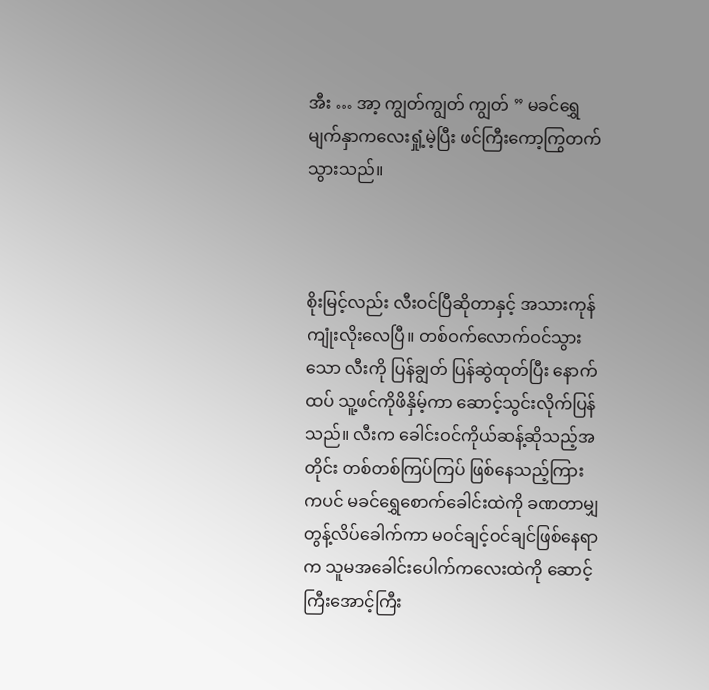အီး … အာ့ ကျွတ်ကျွတ် ကျွတ် ” မခင်ရွှေမျက်နှာကလေးရှုံ့မဲ့ပြီး ဖင်ကြီးကော့ကြွတက်သွားသည်။



စိုးမြင့်လည်း လီးဝင်ပြီဆိုတာနှင့် အသားကုန်ကျုံးလိုးလေပြီ။ တစ်ဝက်လောက်ဝင်သွားသော လီးကို ပြန်ချွတ် ပြန်ဆွဲထုတ်ပြီး နောက်ထပ် သူ့ဖင်ကိုဖိနှိမ့်ကာ ဆောင့်သွင်းလိုက်ပြန်သည်။ လီးက ခေါင်းဝင်ကိုယ်ဆန့်ဆိုသည့်အတိုင်း တစ်တစ်ကြပ်ကြပ် ဖြစ်နေသည့်ကြားကပင် မခင်ရွှေစောက်ခေါင်းထဲကို ခဏတာမျှ တွန့်လိပ်ခေါက်ကာ မဝင်ချင့်ဝင်ချင်ဖြစ်နေရာက သူမအခေါင်းပေါက်ကလေးထဲကို ဆောင့်ကြီးအောင့်ကြီး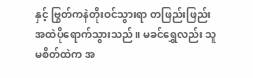နှင့် ဗြွတ်ကနဲတိုးဝင်သွားရာ တဖြည်းဖြည်း အထဲပိုရောက်သွားသည်။ မခင်ရွှေလည်း သူမစိတ်ထဲက အ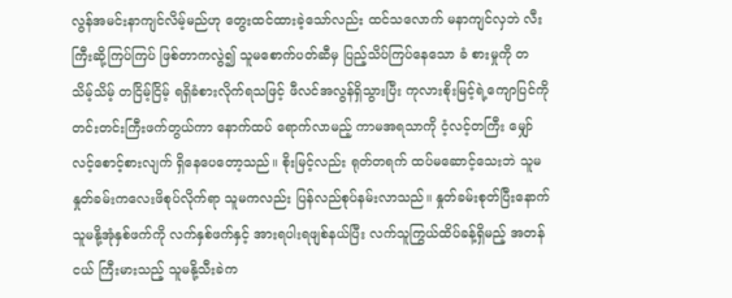လွန်အမင်းနာကျင်လိမ့်မည်ဟု တွေးထင်ထားခဲ့သော်လည်း ထင်သလောက် မနာကျင်လှဘဲ လီးကြီးဆို့ကြပ်ကြပ် ဖြစ်တာကလွဲ၍ သူမစောက်ပတ်ဆီမှ ပြည့်သိပ်ကြပ်နေသော ခံ စားမှုကို တသိမ့်သိမ့် တငြိမ့်ငြိမ့် ရရှိခံစားလိုက်ရသဖြင့် ဖီလင်အလွန်ရှိသွားပြီး ကုလားစိုးမြင့်ရဲ့ကျောပြင်ကို တင်းတင်းကြီးဖက်တွယ်ကာ နောက်ထပ် ရောက်လာမည့် ကာမအရသာကို ငံ့လင့်တကြီး မျှော်လင့်စောင့်စားလျက် ရှိနေပေတော့သည်။ စိုးမြင့်လည်း ရုတ်တရက် ထပ်မဆောင့်သေးဘဲ သူမနှုတ်ခမ်းကလေးဖိစုပ်လိုက်ရာ သူမကလည်း ပြန်လည်စုပ်နမ်းလာသည်။ နှုတ်ခမ်းစုတ်ပြီးနောက် သူမနို့အုံနှစ်ဖက်ကို လက်နှစ်ဖက်နှင့် အားရပါးရဖျစ်နယ်ပြီး လက်သူကြွယ်ထိပ်ခန့်ရှိမည့် အတန်ငယ် ကြီးမားသည့် သူမနို့သီးခဲက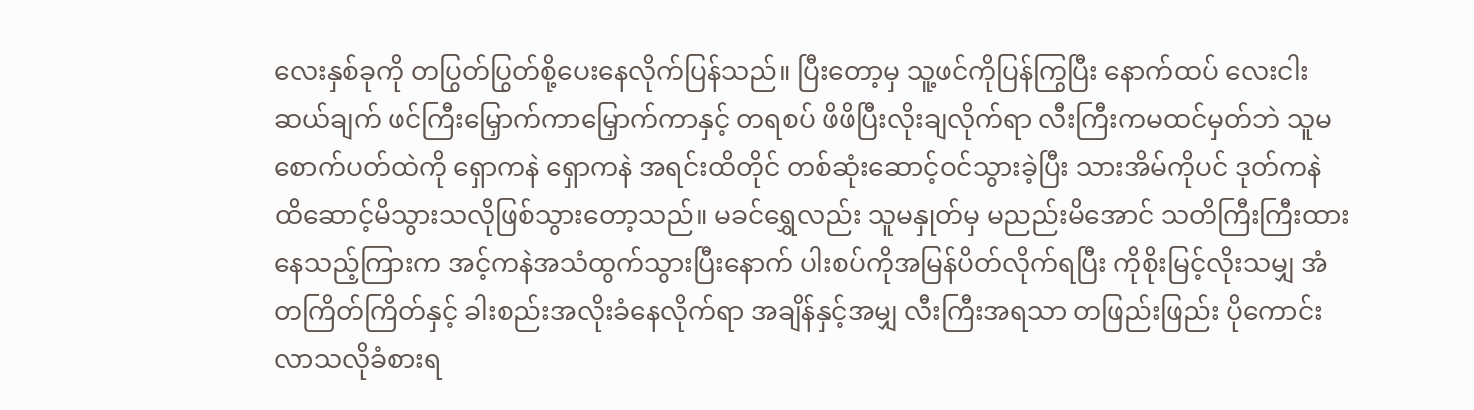လေးနှစ်ခုကို တပြွတ်ပြွတ်စို့ပေးနေလိုက်ပြန်သည်။ ပြီးတော့မှ သူ့ဖင်ကိုပြန်ကြွပြီး နောက်ထပ် လေးငါးဆယ်ချက် ဖင်ကြီးမြှောက်ကာမြှောက်ကာနှင့် တရစပ် ဖိဖိပြီးလိုးချလိုက်ရာ လီးကြီးကမထင်မှတ်ဘဲ သူမစောက်ပတ်ထဲကို ရှောကနဲ ရှောကနဲ အရင်းထိတိုင် တစ်ဆုံးဆောင့်ဝင်သွားခဲ့ပြီး သားအိမ်ကိုပင် ဒုတ်ကနဲ ထိဆောင့်မိသွားသလိုဖြစ်သွားတော့သည်။ မခင်ရွှေလည်း သူမနှုတ်မှ မညည်းမိအောင် သတိကြီးကြီးထားနေသည့်ကြားက အင့်ကနဲအသံထွက်သွားပြီးနောက် ပါးစပ်ကိုအမြန်ပိတ်လိုက်ရပြီး ကိုစိုးမြင့်လိုးသမျှ အံတကြိတ်ကြိတ်နှင့် ခါးစည်းအလိုးခံနေလိုက်ရာ အချိန်နှင့်အမျှ လီးကြီးအရသာ တဖြည်းဖြည်း ပိုကောင်းလာသလိုခံစားရ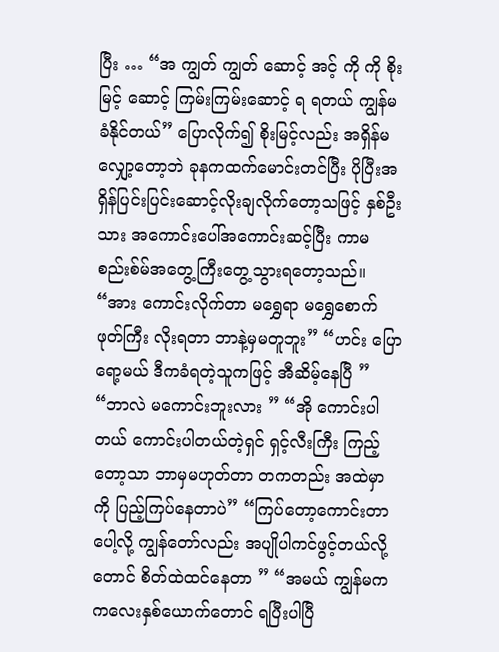ပြီး … “အ ကျွတ် ကျွတ် ဆောင့် အင့် ကို ကို စိုးမြင့် ဆောင့် ကြမ်းကြမ်းဆောင့် ရ ရတယ် ကျွန်မ ခံနိုင်တယ်” ပြောလိုက်၍ စိုးမြင့်လည်း အရှိန်မလျှော့တော့ဘဲ ခုနကထက်မောင်းတင်ပြီး ပိုပြီးအရှိန်ပြင်းပြင်းဆောင့်လိုးချလိုက်တော့သဖြင့် နှစ်ဦးသား အကောင်းပေါ်အကောင်းဆင့်ပြီး ကာမစည်းစ်မ်အတွေ့ကြီးတွေ့သွားရတော့သည်။ “အား ကောင်းလိုက်တာ မရွှေရာ မရွှေစောက်ဖုတ်ကြီး လိုးရတာ ဘာနဲ့မှမတူဘူး” “ဟင်း ပြောရော့မယ် ဒီကခံရတဲ့သူကဖြင့် အီဆိမ့်နေပြီ ” “ဘာလဲ မကောင်းဘူးလား ” “အို ကောင်းပါတယ် ကောင်းပါတယ်တဲ့ရှင် ရှင့်လီးကြီး ကြည့်တော့သာ ဘာမှမဟုတ်တာ တကတည်း အထဲမှာကို ပြည့်ကြပ်နေတာပဲ” “ကြပ်တော့ကောင်းတာပေါ့လို့ ကျွန်တော်လည်း အပျိုပါကင်ဖွင့်တယ်လို့တောင် စိတ်ထဲထင်နေတာ ” “အမယ် ကျွန်မက ကလေးနှစ်ယောက်တောင် ရပြီးပါပြီ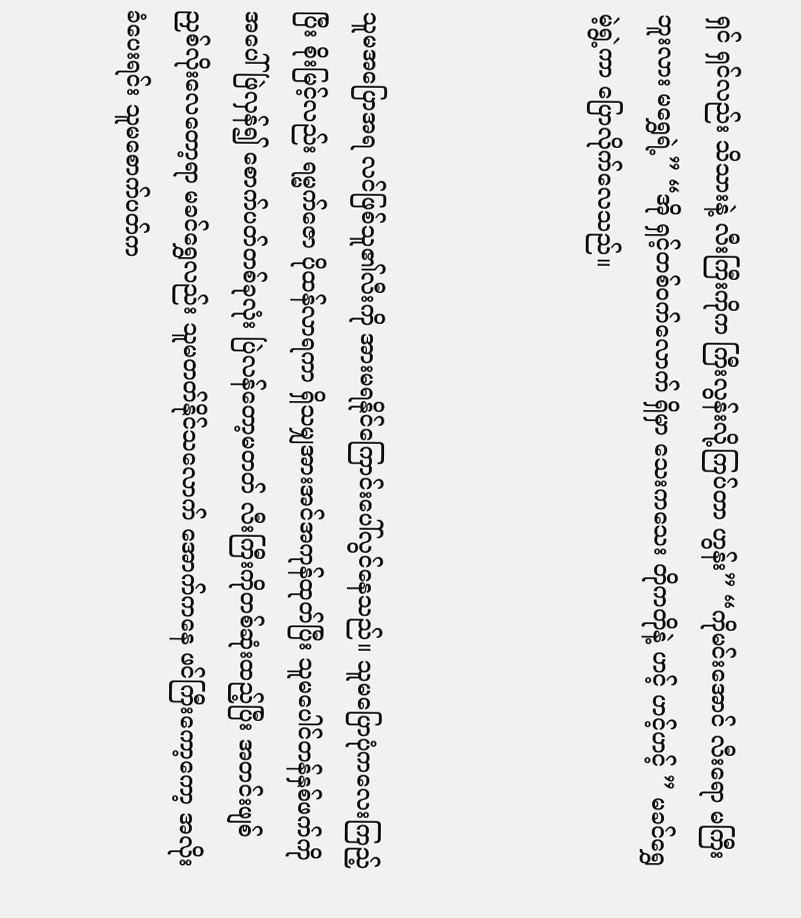ရှင် ရှင်လည်း သိသားနဲ့ လီးကြီးကိုက ကြီးလွန်းလို့ကြပ်တာ ဟွန်း” “ကိုမင်းအောင် လီးရော မကြီးဘူးလား မရွှေရဲ့” “အို ရှင့်တစ်ဝက်လောက် ရှိမှာ သေးကသေး တိုကတိုနဲ့ ဟင့် ဟင့်ဟင့် ” မခင်ရွှေ မဲ့ရွဲ့ကာ ပြောလိုက်လေသည်။



သူမအပြောအရ လင်ဖြစ်သူ၏လီးကို အားမရနိုင်ကြောင်းပေါ်လွင်နေသည်။ သူမပြောပုံကလေးကြည့်ပြီး စိုးမြင့်လည်း ရမ္မက်ဇော ပိုထန်လာရကာ ရှိသမျှအားအင်အကုန်ထုတ်ပြီး သူမပေါင်တန်နှစ်ဖက်ကို အပေါ်ဖြဲလှန်၍ စောက်ပတ်တစ်ခုလုံး ပြဲလန်တော့မတတ် လီးကြီးကိုတစ်ဆုံးထည့်ပြီး အတင်းဖျစ်ညှစ်လိုးလေတော့ရာ မခင်ရွှေလည်း သူမတတ်နိုင်သလောက် အောက်ကနေ ဖင်ကြီးကော့ကော့ အလိုးခံပေးရင်း သူမစောက်ပတ်က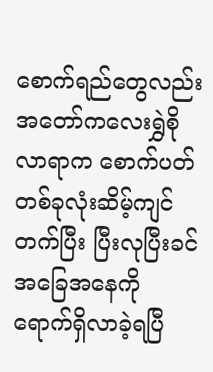စောက်ရည်တွေလည်း အတော်ကလေးရွှဲစိုလာရာက စောက်ပတ်တစ်ခုလုံးဆိမ့်ကျင်တက်ပြီး ပြီးလုပြီးခင် အခြေအနေကို ရောက်ရှိလာခဲ့ရပြီ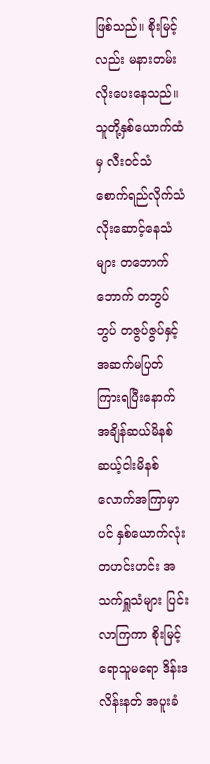ဖြစ်သည်။ စိုးမြင့်လည်း မနားတမ်းလိုးပေးနေသည်။ သူတို့နှစ်ယောက်ထံမှ လီးဝင်သံ စောက်ရည်လိုက်သံ လိုးဆောင့်နေသံများ တဘောက်ဘောက် တဘွပ်ဘွပ် တဇွပ်ဇွပ်နှင့် အဆက်မပြတ် ကြားရပြီးနောက် အချိန်ဆယ်မိနစ် ဆယ့်ငါးမိနစ်လောက်အကြာမှာပင် နှစ်ယောက်လုံး တဟင်းဟင်း အသက်ရှူသံများ ပြင်းလာကြကာ စိုးမြင့်ရောသူမရော ဒိန်းဒလိန်းနတ် အပူးခံ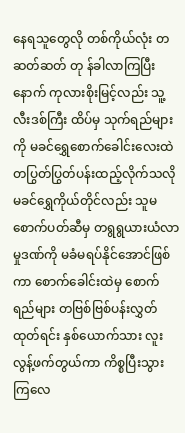နေရသူတွေလို တစ်ကိုယ်လုံး တဆတ်ဆတ် တု န်ခါလာကြပြီးနောက် ကုလားစိုးမြင့်လည်း သူ့လီးဒစ်ကြီး ထိပ်မှ သုက်ရည်များကို မခင်ရွှေစောက်ခေါင်းလေးထဲ တပြွတ်ပြွတ်ပန်းထည့်လိုက်သလို မခင်ရွှေကိုယ်တိုင်လည်း သူမစောက်ပတ်ဆီမှ တရွရွယားယံလာမှုဒဏ်ကို မခံမရပ်နိုင်အောင်ဖြစ်ကာ စောက်ခေါင်းထဲမှ စောက်ရည်များ တဗြစ်ဗြစ်ပန်းလွှတ်ထုတ်ရင်း နှစ်ယောက်သား လူးလွန့်ဖက်တွယ်ကာ ကိစ္စပြီးသွားကြလေ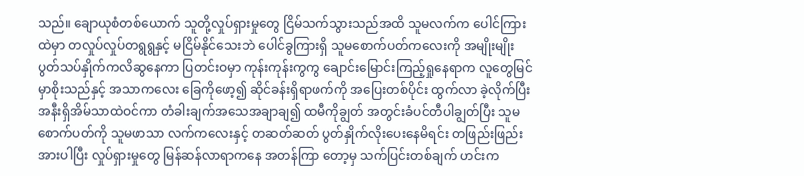သည်။ ချောယုစံတစ်ယောက် သူတို့လှုပ်ရှားမှုတွေ ငြိမ်သက်သွားသည်အထိ သူမလက်က ပေါင်ကြားထဲမှာ တလှုပ်လှုပ်တရွရွနှင့် မငြိမ်နိုင်သေးဘဲ ပေါင်ခွကြားရှိ သူမစောက်ပတ်ကလေးကို အမျိုးမျိုး ပွတ်သပ်နှိုက်ကလိဆွနေကာ ပြတင်းဝမှာ ကုန်းကုန်းကွကွ ချောင်းမြောင်းကြည့်ရှုနေရာက လူတွေမြင်မှာစိုးသည်နှင့် အသာကလေး ခြေကိုဖော့၍ ဆိုင်ခန်းရှိရာဖက်ကို အပြေးတစ်ပိုင်း ထွက်လာ ခဲ့လိုက်ပြီး အနီးရှိအိမ်သာထဲဝင်ကာ တံခါးချက်အသေအချာချ၍ ထမီကိုချွတ် အတွင်းခံပင်တီပါချွတ်ပြီး သူမစောက်ပတ်ကို သူမဖာသာ လက်ကလေးနှင့် တဆတ်ဆတ် ပွတ်နှိုက်လိုးပေးနေမိရင်း တဖြည်းဖြည်းအားပါပြီး လှုပ်ရှားမှုတွေ မြန်ဆန်လာရာကနေ အတန်ကြာ တော့မှ သက်ပြင်းတစ်ချက် ဟင်းက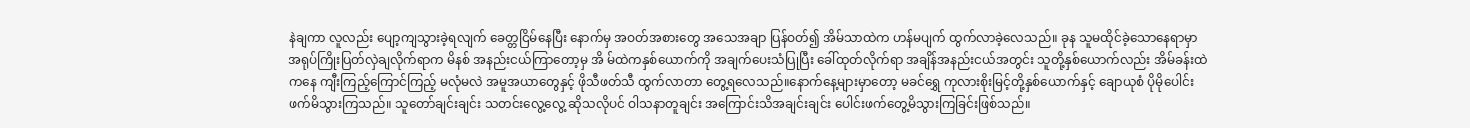နဲချကာ လူလည်း ပျော့ကျသွားခဲ့ရလျက် ခေတ္တငြိမ်နေပြီး နောက်မှ အဝတ်အစားတွေ အသေအချာ ပြန်ဝတ်၍ အိမ်သာထဲက ဟန်မပျက် ထွက်လာခဲ့လေသည်။ ခုန သူမထိုင်ခဲ့သောနေရာမှာ အရုပ်ကြိုးပြတ်လှဲချလိုက်ရာက မိနစ် အနည်းငယ်ကြာတော့မှ အိ မ်ထဲကနှစ်ယောက်ကို အချက်ပေးသံပြုပြီး ခေါ်ထုတ်လိုက်ရာ အချိန်အနည်းငယ်အတွင်း သူတို့နှစ်ယောက်လည်း အိမ်ခန်းထဲကနေ ကျီးကြည့်ကြောင်ကြည့် မလုံမလဲ အမူအယာတွေနှင့် ဖိုသီဖတ်သီ ထွက်လာတာ တွေ့ရလေသည်။နောက်နေ့များမှာတော့ မခင်ရွှေ ကုလားစိုးမြင့်တို့နှစ်ယောက်နှင့် ချောယုစံ ပိုမိုပေါင်းဖက်မိသွားကြသည်။ သူတော်ချင်းချင်း သတင်းလွေ့လွေ့ ဆိုသလိုပင် ဝါသနာတူချင်း အကြောင်းသိအချင်းချင်း ပေါင်းဖက်တွေ့မိသွားကြခြင်းဖြစ်သည်။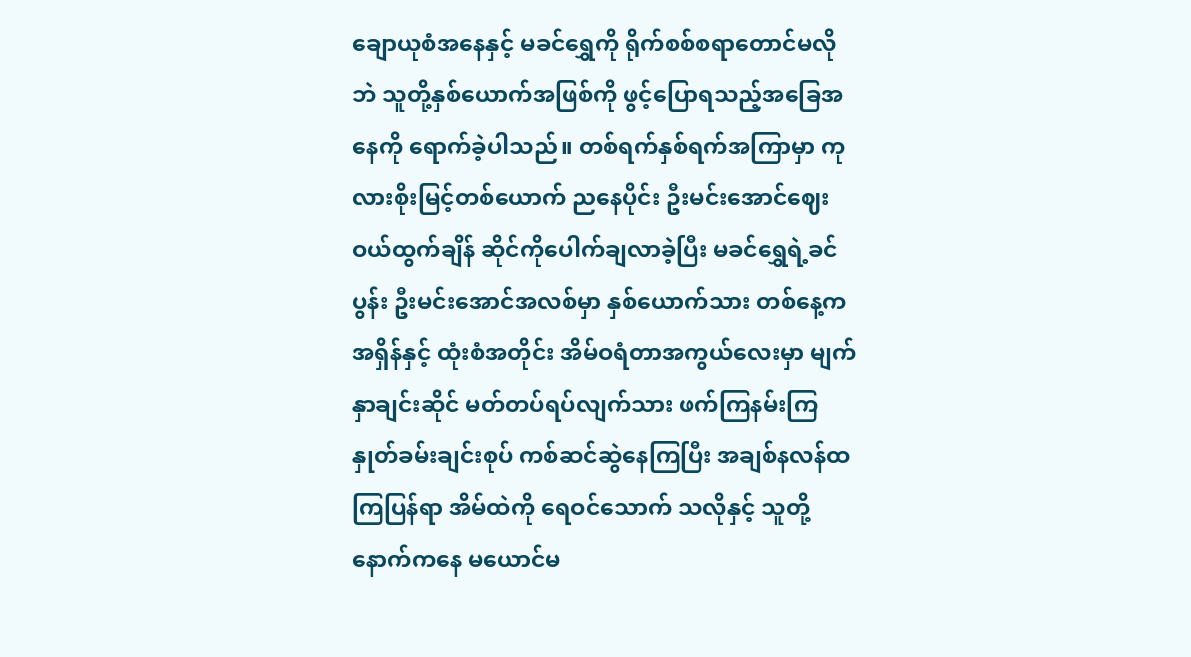ချောယုစံအနေနှင့် မခင်ရွှေကို ရိုက်စစ်စရာတောင်မလိုဘဲ သူတို့နှစ်ယောက်အဖြစ်ကို ဖွင့်ပြောရသည့်အခြေအနေကို ရောက်ခဲ့ပါသည်။ တစ်ရက်နှစ်ရက်အကြာမှာ ကုလားစိုးမြင့်တစ်ယောက် ညနေပိုင်း ဦးမင်းအောင်ဈေးဝယ်ထွက်ချိန် ဆိုင်ကိုပေါက်ချလာခဲ့ပြီး မခင်ရွှေရဲ့ခင်ပွန်း ဦးမင်းအောင်အလစ်မှာ နှစ်ယောက်သား တစ်နေ့ကအရှိန်နှင့် ထုံးစံအတိုင်း အိမ်ဝရံတာအကွယ်လေးမှာ မျက်နှာချင်းဆိုင် မတ်တပ်ရပ်လျက်သား ဖက်ကြနမ်းကြ နှုတ်ခမ်းချင်းစုပ် ကစ်ဆင်ဆွဲနေကြပြီး အချစ်နလန်ထကြပြန်ရာ အိမ်ထဲကို ရေဝင်သောက် သလိုနှင့် သူတို့နောက်ကနေ မယောင်မ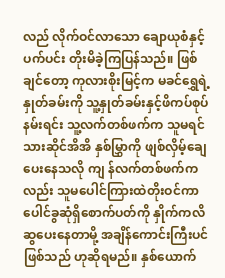လည် လိုက်ဝင်လာသော ချောယုစံနှင့် ပက်ပင်း တိုးမိခဲ့ကြပြန်သည်။ ဖြစ်ချင်တော့ ကုလားစိုးမြင့်က မခင်ရွှေရဲ့နှုတ်ခမ်းကို သူ့နှုတ်ခမ်းနှင့်ဖိကပ်စုပ်နမ်းရင်း သူ့လက်တစ်ဖက်က သူမရင်သားဆိုင်အိအိ နှစ်မြွှာကို ဖျစ်လှိမ့်ချေပေးနေသလို ကျ န်လက်တစ်ဖက်ကလည်း သူမပေါင်ကြားထဲတိုးဝင်ကာ ပေါင်ခွဆုံရှိစောက်ပတ်ကို နှိုက်ကလိဆွပေးနေတာမို့ အချိန်ကောင်းကြီးပင်ဖြစ်သည် ဟုဆိုရမည်။ နှစ်ယောက်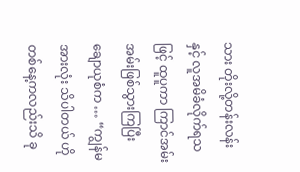သား တိုးလို့တန်းလန်းနှင့် လူအမိခံလိုက်ရသဖြင့် ထူပူကာ ကြာင်အမ်းအမ်းဖြစ်သွားကြပြီး ချောယုစံက … “ကျွန်မ အားလုံး သိပါတယ် ဟိုတစ်နေ့ကလည်းသိ ခု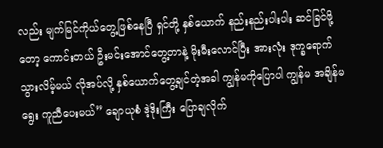လည်း မျက်မြင်ကိုယ်တွေ့ဖြစ်နေပြီ ရှင်တို့ နှစ်ယောက် နည်းနည်းပါးပါး ဆင်ခြင်ဖို့တော့ ကောင်းတယ် ဦးမင်းအောင်တွေ့တာနဲ့ မိုးမီးလောင်ပြီး အားလုံး ဒုက္ခရောက်သွားလိမ့်မယ် လိုအပ်လို့ နှစ်ယောက်တွေ့ချင်တဲ့အခါ ကျွန်မကိုပြောပါ ကျွန်မ အချိန်မရွေး ကူညီပေးမယ်” ချောယုစံ ဒဲ့ဒိုးကြီး ပြောချလိုက်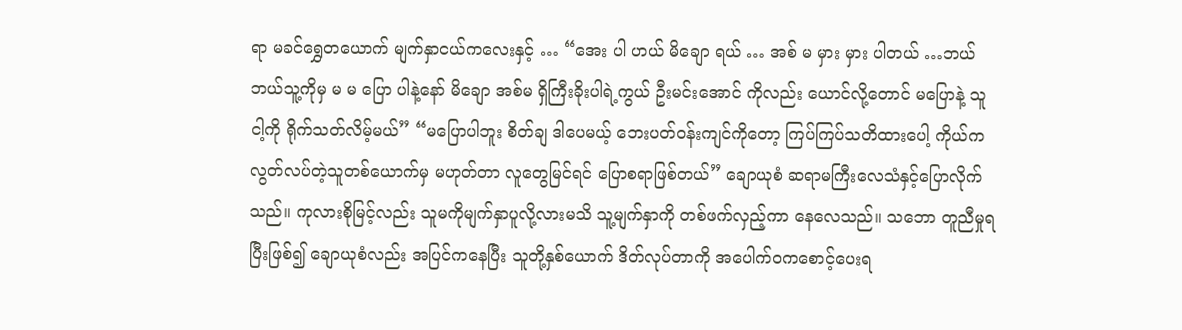ရာ မခင်ရွှေတယောက် မျက်နှာငယ်ကလေးနှင့် … “အေး ပါ ဟယ် မိချော ရယ် … အစ် မ မှား မှား ပါတယ် …ဘယ် ဘယ်သူ့ကိုမှ မ မ ပြော ပါနဲ့နော် မိချော အစ်မ ရှိကြီးခိုးပါရဲ့ကွယ် ဦးမင်းအောင် ကိုလည်း ယောင်လို့တောင် မပြောနဲ့ သူ ငါ့ကို ရိုက်သတ်လိမ့်မယ်” “မပြောပါဘူး စိတ်ချ ဒါပေမယ့် ဘေးပတ်ဝန်းကျင်ကိုတော့ ကြပ်ကြပ်သတိထားပေါ့ ကိုယ်က လွတ်လပ်တဲ့သူတစ်ယောက်မှ မဟုတ်တာ လူတွေမြင်ရင် ပြောစရာဖြစ်တယ်” ချောယုစံ ဆရာမကြီးလေသံနှင့်ပြောလိုက်သည်။ ကုလားစိုမြင့်လည်း သူမကိုမျက်နှာပူလို့လားမသိ သူ့မျက်နှာကို တစ်ဖက်လှည့်ကာ နေလေသည်။ သဘော တူညီမှုရပြီးဖြစ်၍ ချောယုစံလည်း အပြင်ကနေပြီး သူတို့နှစ်ယောက် ဒိတ်လုပ်တာကို အပေါက်ဝကစောင့်ပေးရ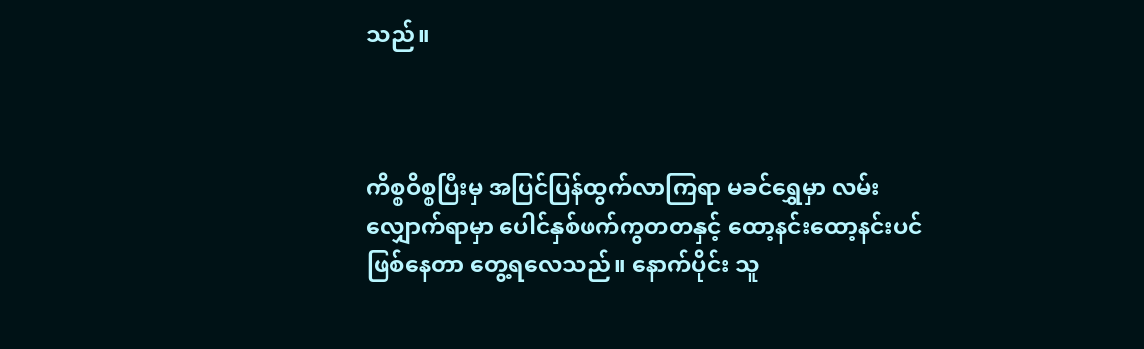သည်။



ကိစ္စဝိစ္စပြီးမှ အပြင်ပြန်ထွက်လာကြရာ မခင်ရွှေမှာ လမ်းလျှောက်ရာမှာ ပေါင်နှစ်ဖက်ကွတတနှင့် ထော့နင်းထော့နင်းပင်ဖြစ်နေတာ တွေ့ရလေသည်။ နောက်ပိုင်း သူ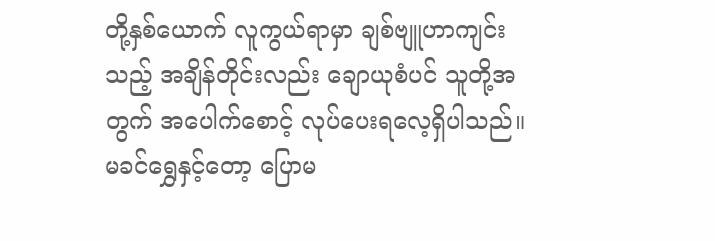တို့နှစ်ယောက် လူကွယ်ရာမှာ ချစ်ဗျူဟာကျင်းသည့် အချိန်တိုင်းလည်း ချောယုစံပင် သူတို့အတွက် အပေါက်စောင့် လုပ်ပေးရလေ့ရှိပါသည်။ မခင်ရွှေနှင့်တော့ ပြောမ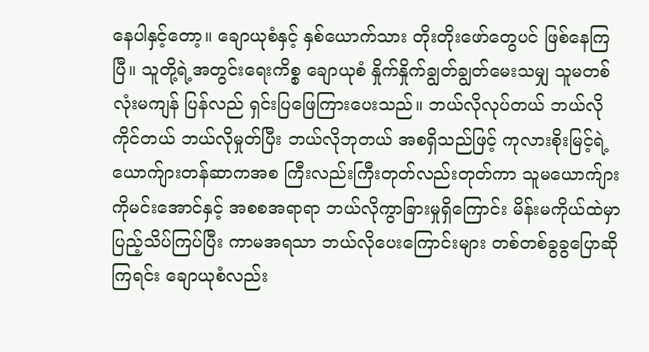နေပါနှင့်တော့။ ချောယုစံနှင့် နှစ်ယောက်သား တိုးတိုးဖော်တွေပင် ဖြစ်နေကြပြီ။ သူတို့ရဲ့အတွင်းရေးကိစ္စ ချောယုစံ နှိုက်နှိုက်ချွတ်ချွတ်မေးသမျှ သူမတစ်လုံးမကျန် ပြန်လည် ရှင်းပြဖြေကြားပေးသည်။ ဘယ်လိုလုပ်တယ် ဘယ်လိုကိုင်တယ် ဘယ်လိုမှုတ်ပြီး ဘယ်လိုဘုတယ် အစရှိသည်ဖြင့် ကုလားစိုးမြင့်ရဲ့ယောက်ျားတန်ဆာကအစ ကြီးလည်းကြီးတုတ်လည်းတုတ်ကာ သူမယောက်ျားကိုမင်းအောင်နှင့် အစစအရာရာ ဘယ်လိုကွာခြားမှုရှိကြောင်း မိန်းမကိုယ်ထဲမှာပြည့်သိပ်ကြပ်ပြီး ကာမအရသာ ဘယ်လိုပေးကြောင်းများ တစ်တစ်ခွခွပြောဆိုကြရင်း ချောယုစံလည်း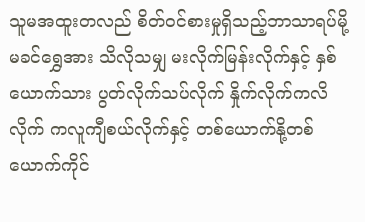သူမအထူးတလည် စိတ်ဝင်စားမှုရှိသည့်ဘာသာရပ်မို့ မခင်ရွှေအား သိလိုသမျှ မးလိုက်မြန်းလိုက်နှင့် နှစ်ယောက်သား ပွတ်လိုက်သပ်လိုက် နှိုက်လိုက်ကလိလိုက် ကလူကျီစယ်လိုက်နှင့် တစ်ယောက်နို့တစ်ယောက်ကိုင်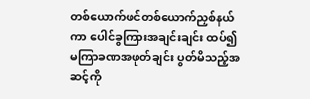တစ်ယောက်ဖင်တစ်ယောက်ညှစ်နယ်ကာ ပေါင်ခွကြားအချင်းချင်း ထပ်၍ မကြာခဏအဖုတ်ချင်း ပွတ်မိသည့်အဆင့်ကို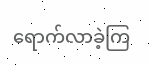ရောက်လာခဲ့ကြ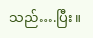သည်….ပြီး။